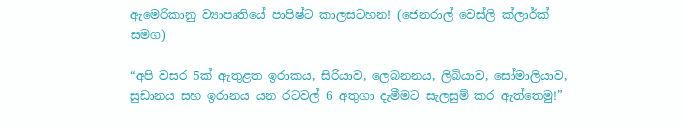ඇමෙරිකානු ව්‍යාපෘතියේ පාපිෂ්ට කාලසටහන! (ජෙනරාල් වෙස්ලි ක්ලාර්ක් සමග)

“අපි වසර 5ක් ඇතුළත ඉරාකය, සිරියාව, ලෙබනනය, ලිබියාව, සෝමාලියාව, සුඩානය සහ ඉරානය යන රටවල් 6 අතුගා දැමීමට සැලසුම් කර ඇත්තෙමු!”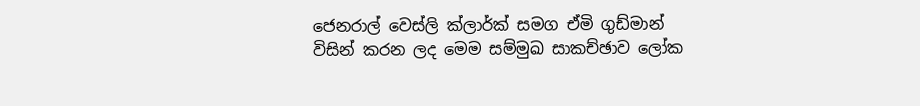ජෙනරාල් වෙස්ලි ක්ලාර්ක් සමග ඒමි ගුඩ්මාන් විසින් කරන ලද මෙම සම්මුඛ සාකච්ඡාව ලෝක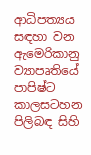ආධිපත්‍යය සඳහා වන ඇමෙරිකානු ව්‍යාපෘතියේ පාපිෂ්ට කාලසටහන පිලිබඳ සිහි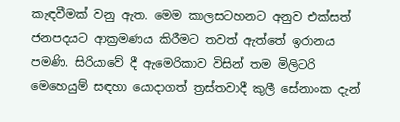කැඳවීමක් වනු ඇත. මෙම කාලසටහනට අනුව එක්සත් ජනපදයට ආක්‍රමණය කිරීමට තවත් ඇත්තේ ඉරානය පමණි. සිරියාවේ දී ඇමෙරිකාව විසින් තම මිලිටරි මෙහෙයුම් සඳහා යොදාගත් ත්‍රස්තවාදී කුලී සේනාංක දැන්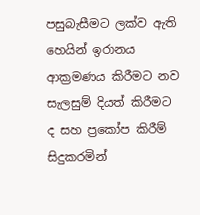පසුබැසීමට ලක්ව ඇති හෙයින් ඉරානය ආක්‍රමණය කිරීමට නව සැලසුම් දියත් කිරීමට ද සහ ප්‍රකෝප කිරීම් සිදුකරමින්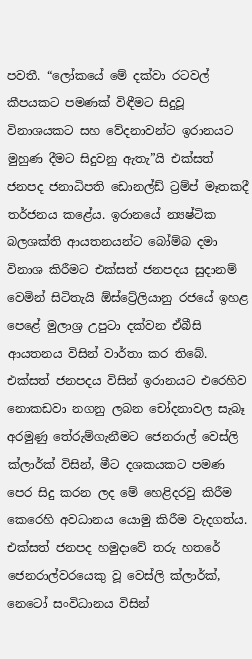පවතී. “ලෝකයේ මේ දක්වා රටවල් කීපයකට පමණක් විඳීමට සිදුවූ විනාශයකට සහ වේදනාවන්ට ඉරානයට මුහුණ දීමට සිදුවනු ඇතැ”යි එක්සත් ජනපද ජනාධිපති ඩොනල්ඩ් ට්‍රම්ප් මෑතකදී තර්ජනය කළේය. ඉරානයේ න්‍යෂ්ටික බලශක්ති ආයතනයන්ට බෝම්බ දමා විනාශ කිරීමට එක්සත් ජනපදය සුදානම් වෙමින් සිටිතැයි ඕස්ට්‍රේලියානු රජයේ ඉහළ පෙළේ මුලාශ්‍ර උපුටා දක්වන ඒබීසි ආයතනය විසින් වාර්තා කර තිබේ. එක්සත් ජනපදය විසින් ඉරානයට එරෙහිව නොකඩවා නගනු ලබන චෝදනාවල සැබෑ අරමුණු තේරුම්ගැනීමට ජෙනරාල් වෙස්ලි ක්ලාර්ක් විසින්, මීට දශකයකට පමණ පෙර සිදු කරන ලද මේ හෙළිදරවු කිරීම කෙරෙහි අවධානය යොමු කිරීම වැදගත්ය. එක්සත් ජනපද හමුදාවේ තරු හතරේ ජෙනරාල්වරයෙකු වූ වෙස්ලි ක්ලාර්ක්, නෙටෝ සංවිධානය විසින්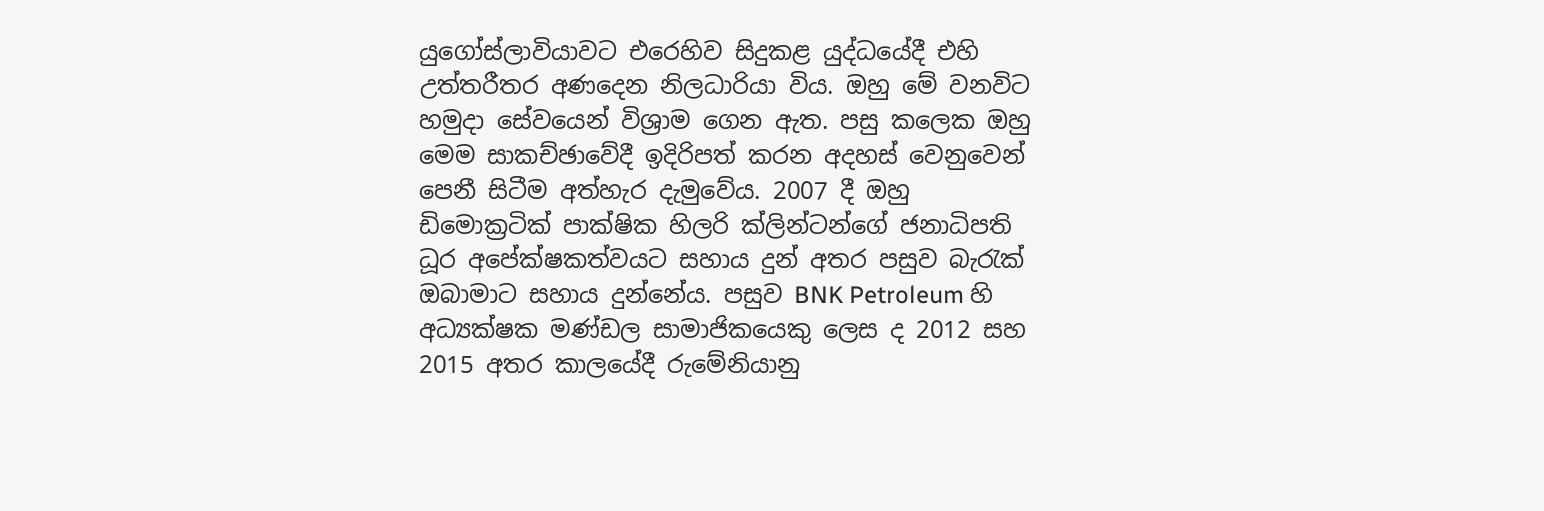යුගෝස්ලාවියාවට එරෙහිව සිදුකළ යුද්ධයේදී එහි උත්තරීතර අණදෙන නිලධාරියා විය. ඔහු මේ වනවිට හමුදා සේවයෙන් විශ්‍රාම ගෙන ඇත. පසු කලෙක ඔහු මෙම සාකච්ඡාවේදී ඉදිරිපත් කරන අදහස් වෙනුවෙන් පෙනී සිටීම අත්හැර දැමුවේය. 2007 දී ඔහු ඩිමොක්‍රටික් පාක්ෂික හිලරි ක්ලින්ටන්ගේ ජනාධිපති ධූර අපේක්ෂකත්වයට සහාය දුන් අතර පසුව බැරැක් ඔබාමාට සහාය දුන්නේය. පසුව BNK Petroleum හි අධ්‍යක්ෂක මණ්ඩල සාමාජිකයෙකු ලෙස ද 2012 සහ 2015 අතර කාලයේදී රුමේනියානු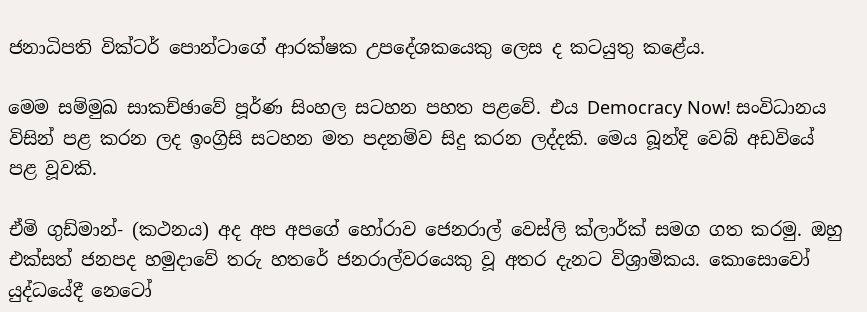ජනාධිපති වික්ටර් පොන්ටාගේ ආරක්ෂක උපදේශකයෙකු ලෙස ද කටයුතු කළේය.

මෙම සම්මුඛ සාකච්ඡාවේ පූර්ණ සිංහල සටහන පහත පළවේ. එය Democracy Now! සංවිධානය විසින් පළ කරන ලද ඉංග්‍රිසි සටහන මත පදනම්ව සිදු කරන ලද්දකි. මෙය බූන්දි වෙබ් අඩවියේ පළ වූවකි.

ඒමි ගුඩ්මාන්- (කථනය) අද අප අපගේ හෝරාව ජෙනරාල් වෙස්ලි ක්ලාර්ක් සමග ගත කරමු. ඔහු එක්සත් ජනපද හමුදාවේ තරු හතරේ ජනරාල්වරයෙකු වූ අතර දැනට විශ්‍රාමිකය. කොසොවෝ යුද්ධයේදී නෙටෝ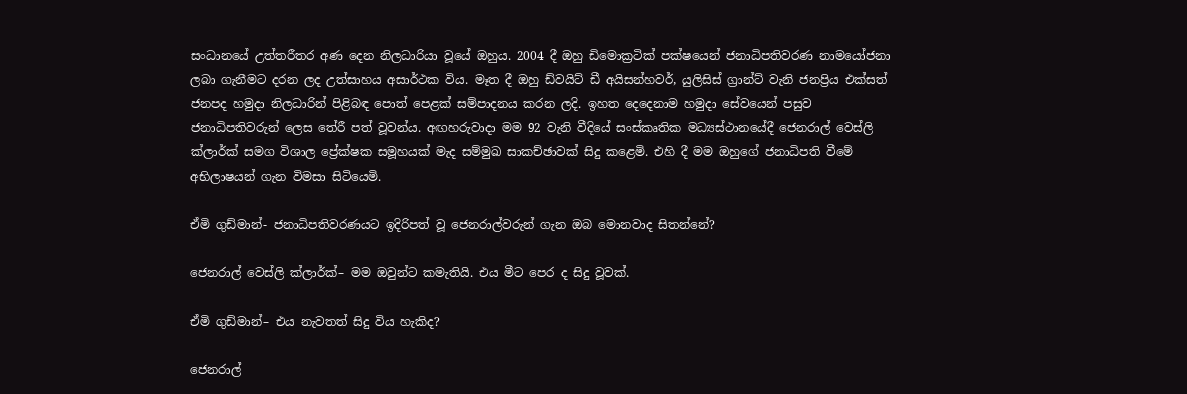සංධානයේ උත්තරීතර අණ දෙන නිලධාරියා වූයේ ඔහුය. 2004 දී ඔහු ඩිමොක්‍රටික් පක්ෂයෙන් ජනාධිපතිවරණ නාමයෝජනා ලබා ගැනීමට දරන ලද උත්සාහය අසාර්ථක විය. මෑත දී ඔහු ඩ්වයිට් ඩී අයිසන්හවර්, යුලිසිස් ග්‍රාන්ට් වැනි ජනප්‍රිය එක්සත් ජනපද හමුදා නිලධාරින් පිළිබඳ පොත් පෙළක් සම්පාදනය කරන ලදි. ඉහත දෙදෙනාම හමුදා සේවයෙන් පසුව ජනාධිපතිවරුන් ලෙස තේරී පත් වූවන්ය. අඟහරුවාදා මම 92 වැනි වීදියේ සංස්කෘතික මධ්‍යස්ථානයේදී ජෙනරාල් වෙස්ලි ක්ලාර්ක් සමග විශාල ප්‍රේක්ෂක සමූහයක් මැද සම්මුඛ සාකච්ඡාවක් සිදු කළෙමි. එහි දී මම ඔහුගේ ජනාධිපති වීමේ අභිලාෂයන් ගැන විමසා සිටියෙමි.

ඒමි ගුඩ්මාන්- ජනාධිපතිවරණයට ඉදිරිපත් වූ ජෙනරාල්වරුන් ගැන ඔබ මොනවාද සිතන්නේ?

ජෙනරාල් වෙස්ලි ක්ලාර්ක්– මම ඔවුන්ට කමැතියි. එය මීට පෙර ද සිදු වූවක්.

ඒමි ගුඩ්මාන්– එය නැවතත් සිදු විය හැකිද?

ජෙනරාල්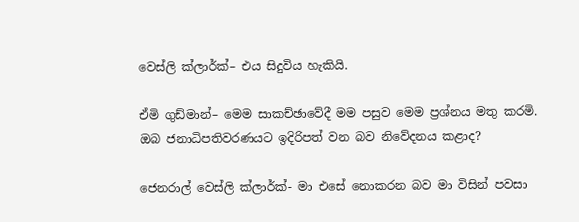වෙස්ලි ක්ලාර්ක්– එය සිදුවිය හැකියි.

ඒමි ගුඩ්මාන්– මෙම සාකච්ඡාවේදී මම පසුව මෙම ප්‍රශ්නය මතු කරමි. ඔබ ජනාධිපතිවරණයට ඉදිරිපත් වන බව නිවේදනය කළාද?

ජෙනරාල් වෙස්ලි ක්ලාර්ක්- මා එසේ නොකරන බව මා විසින් පවසා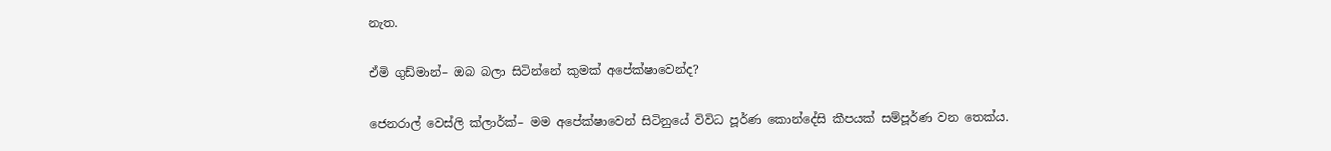නැත.

ඒමි ගුඩ්මාන්– ඔබ බලා සිටින්නේ කුමක් අපේක්ෂාවෙන්ද?

ජෙනරාල් වෙස්ලි ක්ලාර්ක්– මම අපේක්ෂාවෙන් සිටිනුයේ විවිධ පූර්ණ කොන්දේසි කීපයක් සම්පූර්ණ වන තෙක්ය.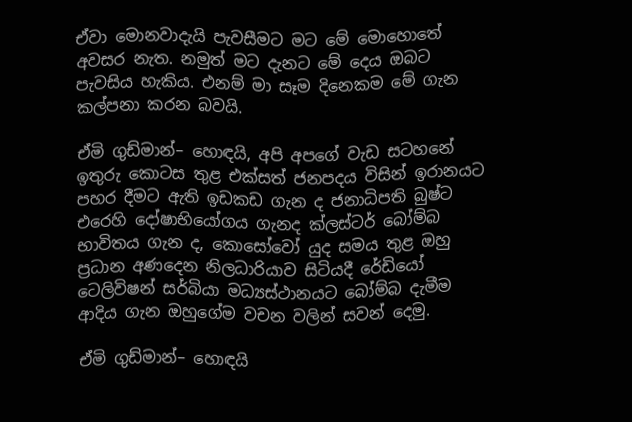ඒවා මොනවාදැයි පැවසීමට මට මේ මොහොතේ අවසර නැත. නමුත් මට දැනට මේ දෙය ඔබට පැවසිය හැකිය. එනම් මා සෑම දිනෙකම මේ ගැන කල්පනා කරන බවයි.

ඒමි ගුඩ්මාන්– හොඳයි, අපි අපගේ වැඩ සටහනේ ඉතුරු කොටස තුළ එක්සත් ජනපදය විසින් ඉරානයට පහර දීමට ඇති ඉඩකඩ ගැන ද ජනාධිපති බුෂ්ට එරෙහි දෝෂාභියෝගය ගැනද ක්ලස්ටර් බෝම්බ භාවිතය ගැන ද, කොසෝවෝ යුද සමය තුළ ඔහු ප්‍රධාන අණදෙන නිලධාරියාව සිටියදී රේඩියෝ ටෙලිවිෂන් සර්බියා මධ්‍යස්ථානයට බෝම්බ දැමීම ආදිය ගැන ඔහුගේම වචන වලින් සවන් දෙමු.

ඒමි ගුඩ්මාන්– හොඳයි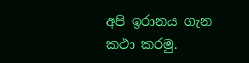අපි ඉරානය ගැන කථා කරමු.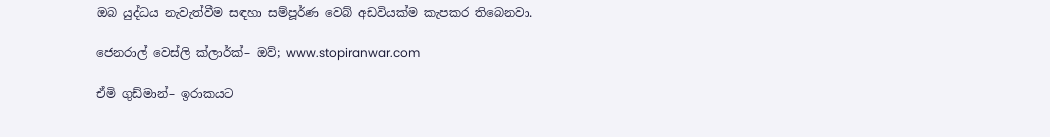ඔබ යුද්ධය නැවැත්වීම සඳහා සම්පූර්ණ වෙබ් අඩවියක්ම කැපකර තිබෙනවා.

ජෙනරාල් වෙස්ලි ක්ලාර්ක්– ඔව්; www.stopiranwar.com

ඒමි ගුඩ්මාන්– ඉරාකයට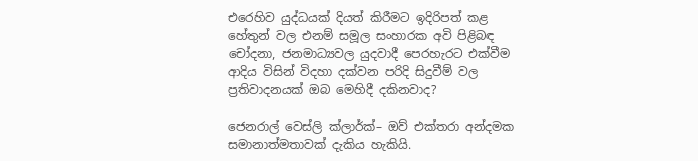එරෙහිව යුද්ධයක් දියත් කිරීමට ඉදිරිපත් කළ හේතුන් වල එනම් සමූල සංහාරක අවි පිළිබඳ චෝදනා, ජනමාධ්‍යවල යුදවාදී පෙරහැරට එක්වීම ආදිය විසින් විදහා දක්වන පරිදි සිදුවීම් වල ප්‍රතිවාදනයක් ඔබ මෙහිදී දකිනවාද?

ජෙනරාල් වෙස්ලි ක්ලාර්ක්– ඔව් එක්තරා අන්දමක සමානාත්මතාවක් දැකිය හැකියි.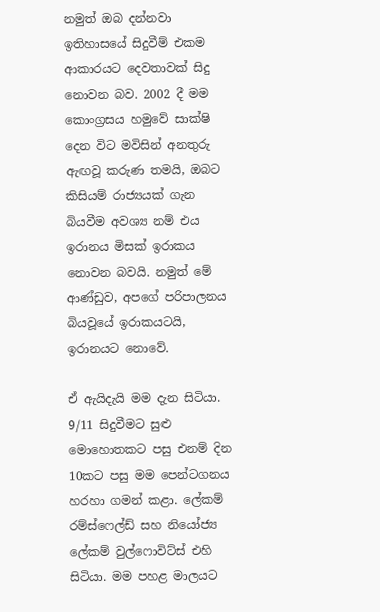නමුත් ඔබ දන්නවා ඉතිහාසයේ සිදුවීම් එකම ආකාරයට දෙවතාවක් සිදු නොවන බව. 2002 දී මම කොංග්‍රසය හමුවේ සාක්ෂි දෙන විට මවිසින් අනතුරු ඇඟවූ කරුණ තමයි, ඔබට කිසියම් රාජ්‍යයක් ගැන බියවීම අවශ්‍ය නම් එය ඉරානය මිසක් ඉරාකය නොවන බවයි. නමුත් මේ ආණ්ඩුව, අපගේ පරිපාලනය බියවූයේ ඉරාකයටයි, ඉරානයට නොවේ.

ඒ ඇයිදැයි මම දැන සිටියා. 9/11 සිදුවීමට සුළු මොහොතකට පසු එනම් දින 10කට පසු මම පෙන්ටගනය හරහා ගමන් කළා. ලේකම් රම්ස්ෆෙල්ඩ් සහ නියෝජ්‍ය ලේකම් වුල්ෆොවිට්ස් එහි සිටියා. මම පහළ මාලයට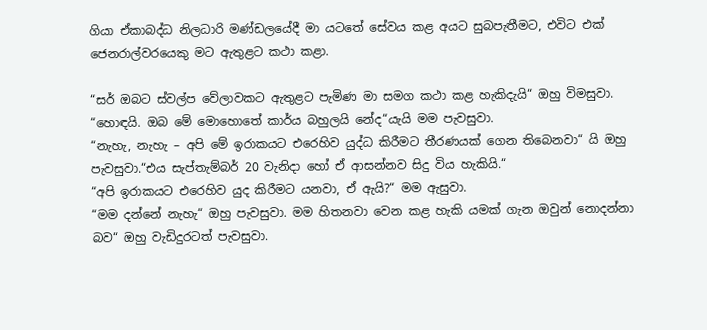ගියා ඒකාබද්ධ නිලධාරි මණ්ඩලයේදී මා යටතේ සේවය කළ අයට සුබපැතීමට, එවිට එක් ජෙනරාල්වරයෙකු මට ඇතුළට කථා කළා.

“සර් ඔබට ස්වල්ප වේලාවකට ඇතුළට පැමිණ මා සමග කථා කළ හැකිදැයි“ ඔහු විමසුවා.
“හොඳයි. ඔබ මේ මොහොතේ කාර්ය බහුලයි නේද“යැයි මම පැවසුවා.
“නැහැ, නැහැ – අපි මේ ඉරාකයට එරෙහිව යුද්ධ කිරීමට තීරණයක් ගෙන තිබෙනවා“ යි ඔහු පැවසුවා.“එය සැප්තැම්බර් 20 වැනිදා හෝ ඒ ආසන්නව සිදු විය හැකියි.“
“අපි ඉරාකයට එරෙහිව යුද කිරීමට යනවා, ඒ ඇයි?“ මම ඇසුවා.
“මම දන්නේ නැහැ“ ඔහු පැවසුවා. මම හිතනවා වෙන කළ හැකි යමක් ගැන ඔවුන් නොදන්නා බව“ ඔහු වැඩිදුරටත් පැවසුවා.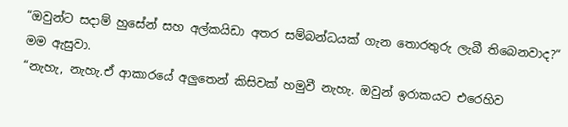“ඔවුන්ට සදාම් හුසේන් සහ අල්කයිඩා අතර සම්බන්ධයක් ගැන තොරතුරු ලැබී තිබෙනවාද?“ මම ඇසුවා.
“නැහැ, නැහැ.ඒ ආකාරයේ අලුතෙන් කිසිවක් හමුවී නැහැ. ඔවුන් ඉරාකයට එරෙහිව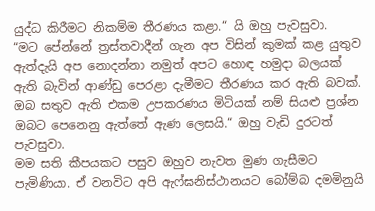යුද්ධ කිරීමට නිකම්ම තීරණය කළා.“ යි ඔහු පැවසුවා.
“මට පේන්නේ ත්‍රස්තවාදීන් ගැන අප විසින් කුමක් කළ යුතුව ඇත්දැයි අප නොදන්නා නමුත් අපට හොඳ හමුදා බලයක් ඇති බැවින් ආණ්ඩු පෙරළා දැමීමට තීරණය කර ඇති බවක්. ඔබ සතුව ඇති එකම උපකරණය මිටියක් නම් සියළු ප්‍රශ්න ඔබට පෙනෙනු ඇත්තේ ඇණ ලෙසයි.“ ඔහු වැඩි දුරටත් පැවසුවා.
මම සති කීපයකට පසුව ඔහුව නැවත මුණ ගැසීමට පැමිණියා. ඒ වනවිට අපි ඇෆ්ඝනිස්ථානයට බෝම්බ දමමිනුයි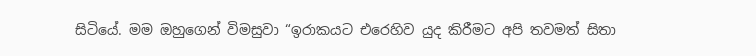සිටියේ. මම ඔහුගෙන් විමසුවා “ඉරාකයට එරෙහිව යුද කිරීමට අපි තවමත් සිතා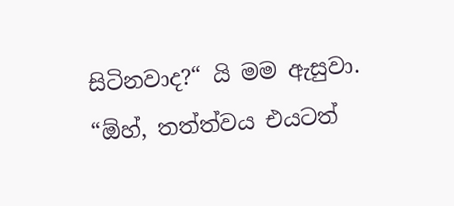සිටිනවාද?“ යි මම ඇසුවා.
“ඕහ්, තත්ත්වය එයටත්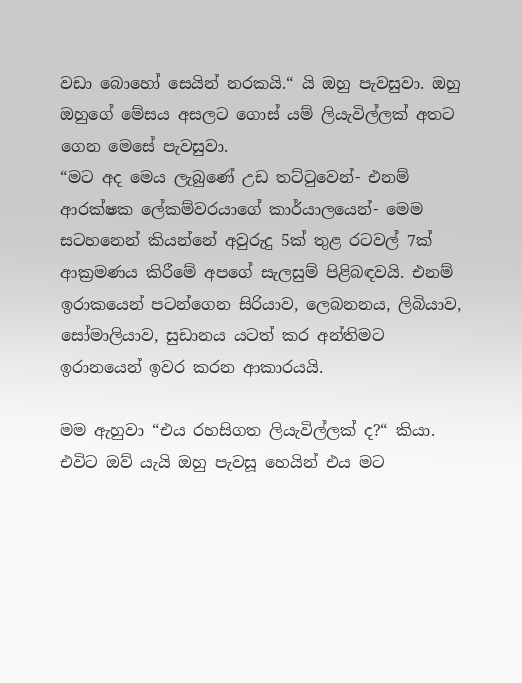වඩා බොහෝ සෙයින් නරකයි.“ යි ඔහු පැවසුවා. ඔහු ඔහුගේ මේසය අසලට ගොස් යම් ලියැවිල්ලක් අතට ගෙන මෙසේ පැවසුවා.
“මට අද මෙය ලැබුණේ උඩ තට්ටුවෙන්- එනම් ආරක්ෂක ලේකම්වරයාගේ කාර්යාලයෙන්- මෙම සටහනෙන් කියන්නේ අවුරුදු 5ක් තුළ රටවල් 7ක් ආක්‍රමණය කිරීමේ අපගේ සැලසුම් පිළිබඳවයි. එනම් ඉරාකයෙන් පටන්ගෙන සිරියාව, ලෙබනනය, ලිබියාව, සෝමාලියාව, සුඩානය යටත් කර අන්තිමට ඉරානයෙන් ඉවර කරන ආකාරයයි.

මම ඇහුවා “එය රහසිගත ලියැවිල්ලක් ද?“ කියා. එවිට ඔව් යැයි ඔහු පැවසූ හෙයින් එය මට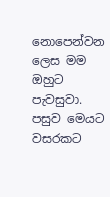නොපෙන්වන ලෙස මම ඔහුට පැවසුවා. පසුව මෙයට වසරකට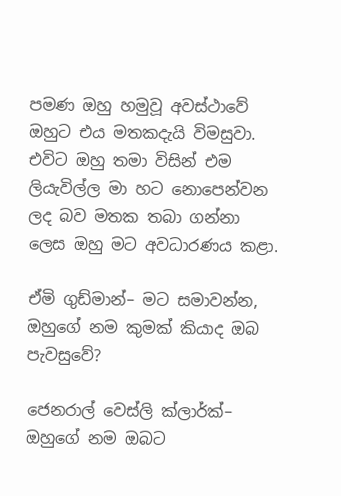පමණ ඔහු හමුවූ අවස්ථාවේ ඔහුට එය මතකදැයි විමසුවා. එවිට ඔහු තමා විසින් එම ලියැවිල්ල මා හට නොපෙන්වන ලද බව මතක තබා ගන්නා ලෙස ඔහු මට අවධාරණය කළා.

ඒමි ගුඩ්මාන්– මට සමාවන්න, ඔහුගේ නම කුමක් කියාද ඔබ පැවසුවේ?

ජෙනරාල් වෙස්ලි ක්ලාර්ක්– ඔහුගේ නම ඔබට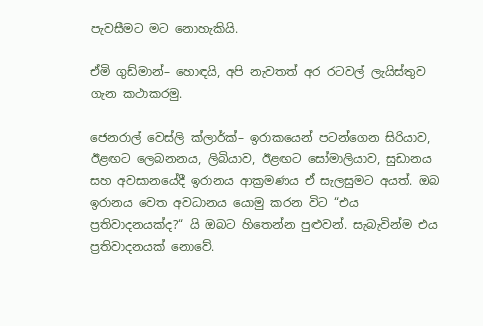පැවසීමට මට නොහැකියි.

ඒමි ගුඩ්මාන්– හොඳයි, අපි නැවතත් අර රටවල් ලැයිස්තුව ගැන කථාකරමු.

ජෙනරාල් වෙස්ලි ක්ලාර්ක්– ඉරාකයෙන් පටන්ගෙන සිරියාව, ඊළඟට ලෙබනනය, ලිබියාව, ඊළඟට සෝමාලියාව, සුඩානය සහ අවසානයේදී ඉරානය ආක්‍රමණය ඒ සැලසුමට අයත්. ඔබ ඉරානය වෙත අවධානය යොමු කරන විට “එය ප්‍රතිවාදනයක්ද?“ යි ඔබට හිතෙන්න පුළුවන්. සැබැවින්ම එය ප්‍රතිවාදනයක් නොවේ.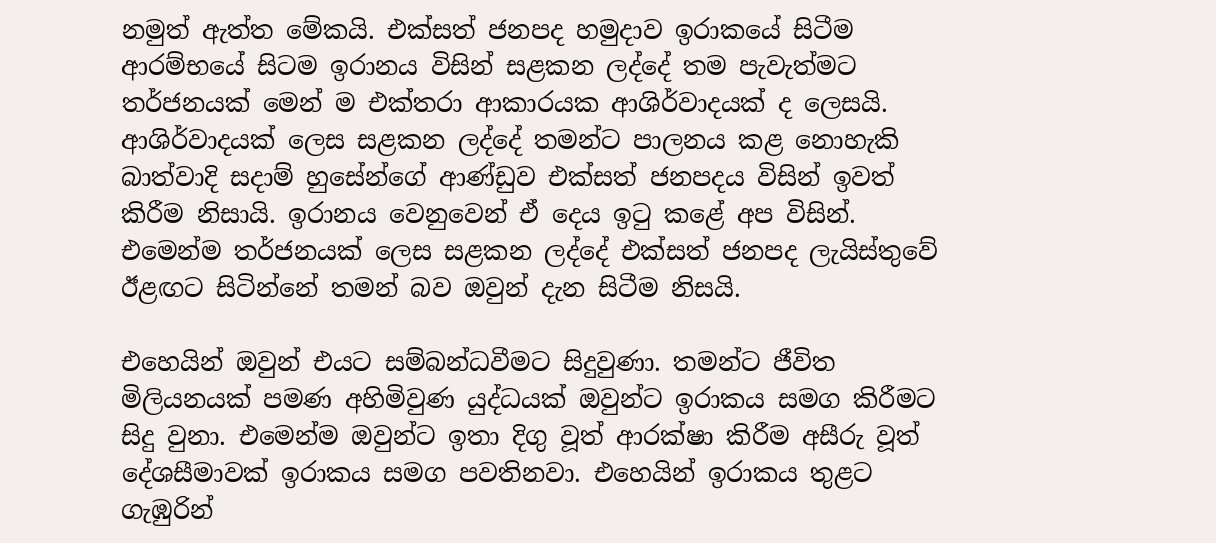නමුත් ඇත්ත මේකයි. එක්සත් ජනපද හමුදාව ඉරාකයේ සිටීම ආරම්භයේ සිටම ඉරානය විසින් සළකන ලද්දේ තම පැවැත්මට තර්ජනයක් මෙන් ම එක්තරා ආකාරයක ආශිර්වාදයක් ද ලෙසයි. ආශිර්වාදයක් ලෙස සළකන ලද්දේ තමන්ට පාලනය කළ නොහැකි බාත්වාදි සදාම් හුසේන්ගේ ආණ්ඩුව එක්සත් ජනපදය විසින් ඉවත් කිරීම නිසායි. ඉරානය වෙනුවෙන් ඒ දෙය ඉටු කළේ අප විසින්. එමෙන්ම තර්ජනයක් ලෙස සළකන ලද්දේ එක්සත් ජනපද ලැයිස්තුවේ ඊළඟට සිටින්නේ තමන් බව ඔවුන් දැන සිටීම නිසයි.

එහෙයින් ඔවුන් එයට සම්බන්ධවීමට සිදුවුණා. තමන්ට ජීවිත මිලියනයක් පමණ අහිමිවුණ යුද්ධයක් ඔවුන්ට ඉරාකය සමග කිරීමට සිදු වුනා. එමෙන්ම ඔවුන්ට ඉතා දිගු වූත් ආරක්ෂා කිරීම අසීරු වූත් දේශසීමාවක් ඉරාකය සමග පවතිනවා. එහෙයින් ඉරාකය තුළට ගැඹුරින්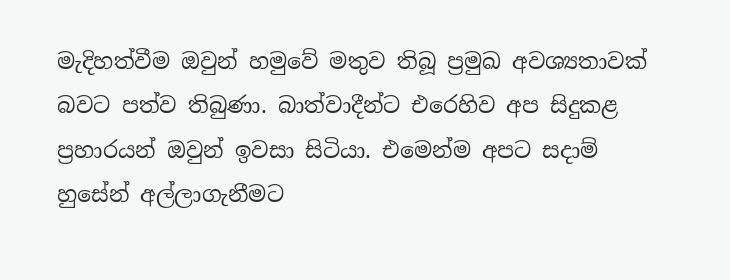මැදිහත්වීම ඔවුන් හමුවේ මතුව තිබූ ප්‍රමුඛ අවශ්‍යතාවක් බවට පත්ව තිබුණා. බාත්වාදීන්ට එරෙහිව අප සිදුකළ ප්‍රහාරයන් ඔවුන් ඉවසා සිටියා. එමෙන්ම අපට සදාම් හුසේන් අල්ලාගැනීමට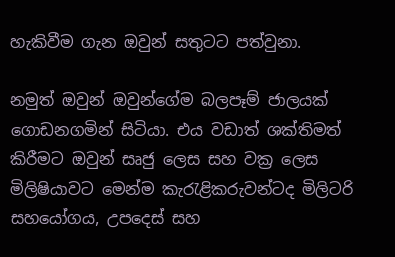හැකිවීම ගැන ඔවුන් සතුටට පත්වුනා.

නමුත් ඔවුන් ඔවුන්ගේම බලපෑම් ජාලයක් ගොඩනගමින් සිටියා. එය වඩාත් ශක්තිමත් කිරීමට ඔවුන් සෘජු ලෙස සහ වක්‍ර ලෙස මිලිෂියාවට මෙන්ම කැරැළිකරුවන්ටද මිලිටරි සහයෝගය, උපදෙස් සහ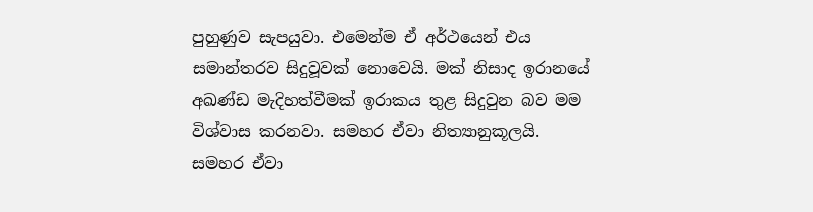පුහුණුව සැපයුවා. එමෙන්ම ඒ අර්ථයෙන් එය සමාන්තරව සිදුවූවක් නොවෙයි. මක් නිසාද ඉරානයේ අඛණ්ඩ මැදිහත්වීමක් ඉරාකය තුළ සිදුවුන බව මම විශ්වාස කරනවා. සමහර ඒවා නිත්‍යානුකූලයි. සමහර ඒවා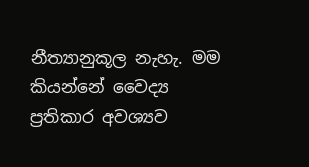නීත්‍යානුකූල නැහැ. මම කියන්නේ වෛද්‍ය ප්‍රතිකාර අවශ්‍යව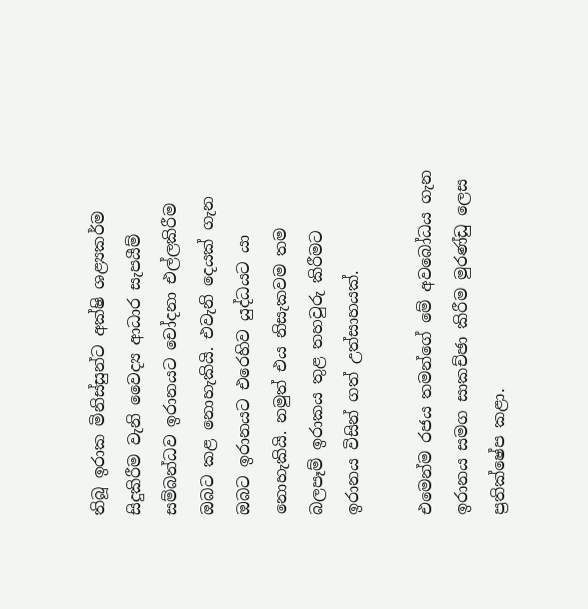තිබූ ඉරාක මිනිස්සුන්ට අක්ෂි ශළ්‍යකර්ම සිදුකිරීම වැනි වෛද්‍ය ආධාර සැපයීම් සම්බන්ධව ඉරානයට චෝදනා එල්ලකිරීම ඔබට කළ නොහැකියි. එවැනි දෙයක් ගැන ඔබට ඉරානයට එරෙහිව යුද්ධයට යා නොහැකියි. නමුත් එය නිසැකවම තම බලපෑම් ඉරාකය තුළ තහවුරු කිරීමට ඉරානය විසින් ගත් උත්සාහයක්.

එමෙන්ම රජය තමන්ගේ මේ අවබෝධය ගැන ඉරානය සමග සාකච්ඡා කිරීම මුරණ්ඩු ලෙස ප්‍රතික්ෂේප කළා.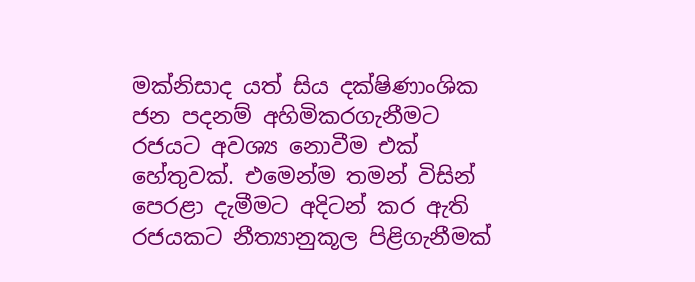මක්නිසාද යත් සිය දක්ෂිණාංශික ජන පදනම් අහිමිකරගැනීමට රජයට අවශ්‍ය නොවීම එක් හේතුවක්. එමෙන්ම තමන් විසින් පෙරළා දැමීමට අදිටන් කර ඇති රජයකට නීත්‍යානුකූල පිළිගැනීමක්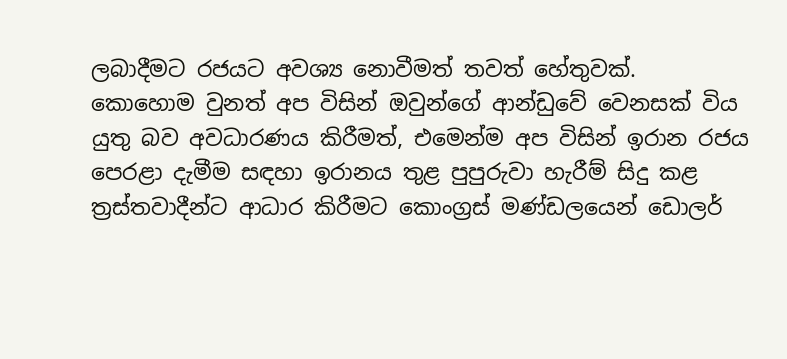ලබාදීමට රජයට අවශ්‍ය නොවීමත් තවත් හේතුවක්. කොහොම වුනත් අප විසින් ඔවුන්ගේ ආන්ඩුවේ වෙනසක් විය යුතු බව අවධාරණය කිරීමත්, එමෙන්ම අප විසින් ඉරාන රජය පෙරළා දැමීම සඳහා ඉරානය තුළ පුපුරුවා හැරීම් සිදු කළ ත්‍රස්තවාදීන්ට ආධාර කිරීමට කොංග්‍රස් මණ්ඩලයෙන් ඩොලර්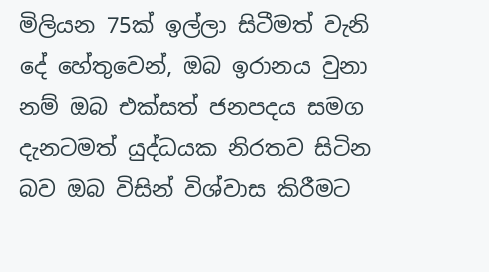මිලියන 75ක් ඉල්ලා සිටීමත් වැනි දේ හේතුවෙන්, ඔබ ඉරානය වුනා නම් ඔබ එක්සත් ජනපදය සමග දැනටමත් යුද්ධයක නිරතව සිටින බව ඔබ විසින් විශ්වාස කිරීමට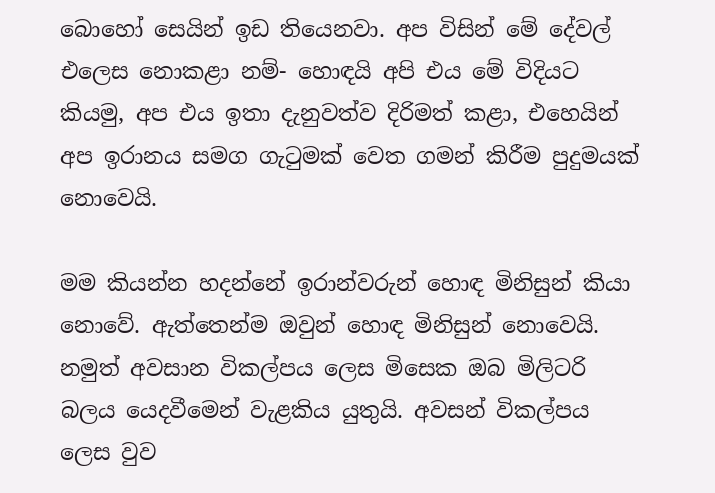බොහෝ සෙයින් ඉඩ තියෙනවා. අප විසින් මේ දේවල් එලෙස නොකළා නම්- හොඳයි අපි එය මේ විදියට කියමු, අප එය ඉතා දැනුවත්ව දිරිමත් කළා, එහෙයින් අප ඉරානය සමග ගැටුමක් වෙත ගමන් කිරීම පුදුමයක් නොවෙයි.

මම කියන්න හදන්නේ ඉරාන්වරුන් හොඳ මිනිසුන් කියා නොවේ. ඇත්තෙන්ම ඔවුන් හොඳ මිනිසුන් නොවෙයි. නමුත් අවසාන විකල්පය ලෙස මිසෙක ඔබ මිලිටරි බලය යෙදවීමෙන් වැළකිය යුතුයි. අවසන් විකල්පය ලෙස වුව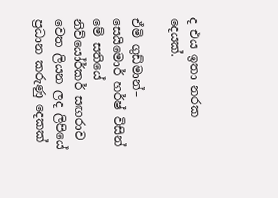ද එය ඉතා නරක දෙයක්.

ඒමි ගුඩ්මාන්– සෙයිමොර් හර්ෂ් විසින් මේ සතියේ නිව්යෝර්කර් සඟරාව වෙත ලියන ලද ලිපියේ ප්‍රධාන කරුණු දෙකක්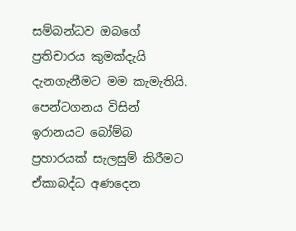සම්බන්ධව ඔබගේ ප්‍රතිචාරය කුමක්දැයි දැනගැනීමට මම කැමැතියි. පෙන්ටගනය විසින් ඉරානයට බෝම්බ ප්‍රහාරයක් සැලසුම් කිරීමට ඒකාබද්ධ අණදෙන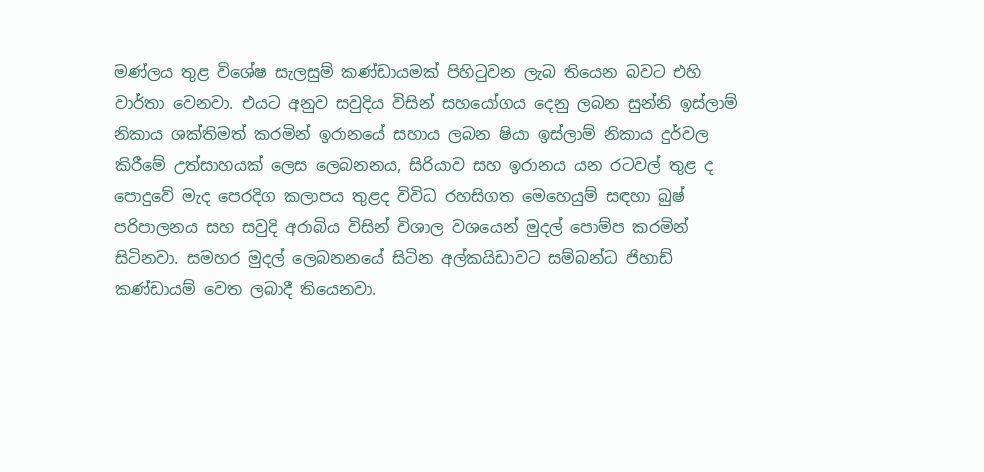මණ්ලය තුළ විශේෂ සැලසුම් කණ්ඩායමක් පිහිටුවන ලැබ තියෙන බවට එහි වාර්තා වෙනවා. එයට අනුව සවුදිය විසින් සහයෝගය දෙනු ලබන සුන්නි ඉස්ලාම් නිකාය ශක්තිමත් කරමින් ඉරානයේ සහාය ලබන ෂියා ඉස්ලාම් නිකාය දුර්වල කිරීමේ උත්සාහයක් ලෙස ලෙබනනය, සිරියාව සහ ඉරානය යන රටවල් තුළ ද පොදුවේ මැද පෙරදිග කලාපය තුළද විවිධ රහසිගත මෙහෙයුම් සඳහා බුෂ් පරිපාලනය සහ සවුදි අරාබිය විසින් විශාල වශයෙන් මුදල් පොම්ප කරමින් සිටිනවා. සමහර මුදල් ලෙබනනයේ සිටින අල්කයිඩාවට සම්බන්ධ ජිහාඩ් කණ්ඩායම් වෙත ලබාදී තියෙනවා.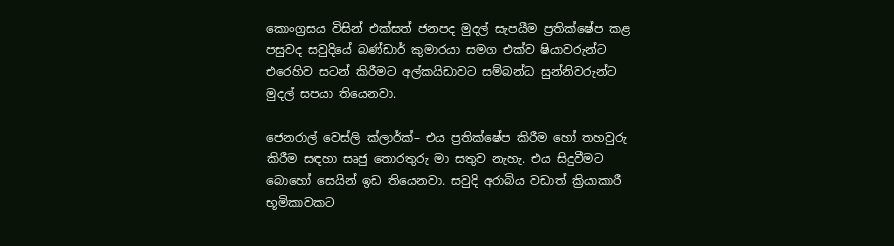කොංග්‍රසය විසින් එක්සත් ජනපද මුදල් සැපයීම ප්‍රතික්ෂේප කළ පසුවද සවුදියේ බණ්ඩාර් කුමාරයා සමග එක්ව ෂියාවරුන්ට එරෙහිව සටන් කිරීමට අල්කයිඩාවට සම්බන්ධ සුන්නිවරුන්ට මුදල් සපයා තියෙනවා.

ජෙනරාල් වෙස්ලි ක්ලාර්ක්– එය ප්‍රතික්ෂේප කිරීම හෝ තහවුරු කිරීම සඳහා සෘජු තොරතුරු මා සතුව නැහැ. එය සිදුවීමට බොහෝ සෙයින් ඉඩ තියෙනවා. සවුදි අරාබිය වඩාත් ක්‍රියාකාරී භූමිකාවකට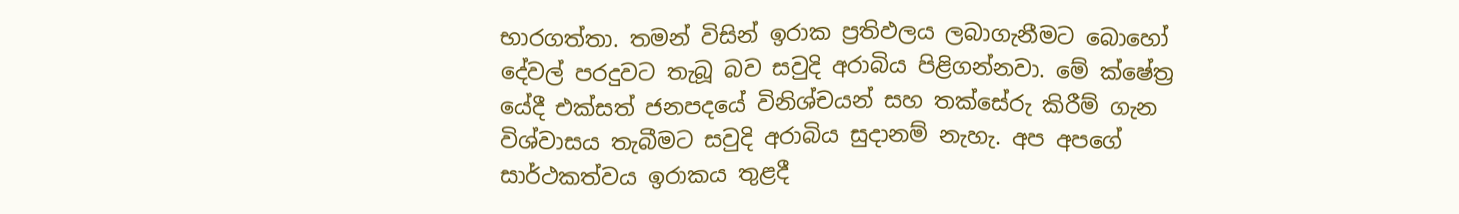භාරගත්තා. තමන් විසින් ඉරාක ප්‍රතිඵලය ලබාගැනීමට බොහෝ දේවල් පරදුවට තැබූ බව සවුදි අරාබිය පිළිගන්නවා. මේ ක්ෂේත්‍ර යේදී එක්සත් ජනපදයේ විනිශ්චයන් සහ තක්සේරු කිරීම් ගැන විශ්වාසය තැබීමට සවුදි අරාබිය සුදානම් නැහැ. අප අපගේ සාර්ථකත්වය ඉරාකය තුළදී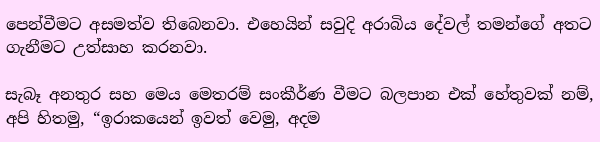පෙන්වීමට අසමත්ව තිබෙනවා. එහෙයින් සවුදි අරාබිය දේවල් තමන්ගේ අතට ගැනීමට උත්සාහ කරනවා.

සැබෑ අනතුර සහ මෙය මෙතරම් සංකීර්ණ වීමට බලපාන එක් හේතුවක් නම්, අපි හිතමු, “ඉරාකයෙන් ඉවත් වෙමු, අදම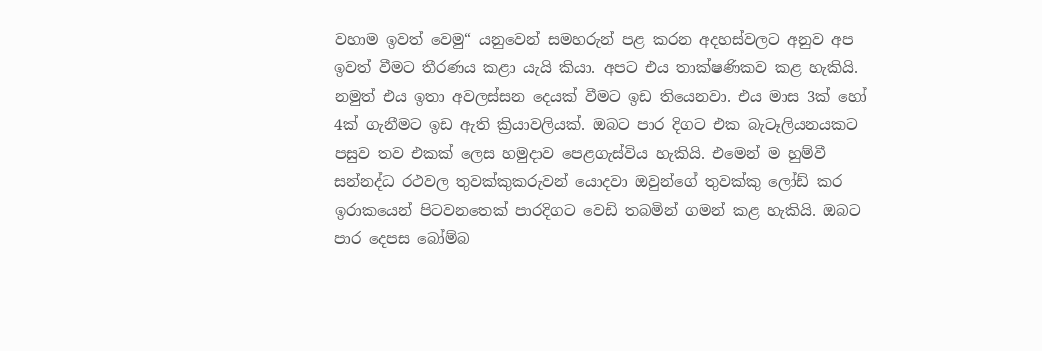වහාම ඉවත් වෙමු“ යනුවෙන් සමහරුන් පළ කරන අදහස්වලට අනුව අප ඉවත් වීමට තීරණය කළා යැයි කියා. අපට එය තාක්ෂණිකව කළ හැකියි. නමුත් එය ඉතා අවලස්සන දෙයක් වීමට ඉඩ තියෙනවා. එය මාස 3ක් හෝ 4ක් ගැනීමට ඉඩ ඇති ක්‍රියාවලියක්. ඔබට පාර දිගට එක බැටෑලියනයකට පසුව තව එකක් ලෙස හමුදාව පෙළගැස්විය හැකියි. එමෙන් ම හුම්වී සන්නද්ධ රථවල තුවක්කුකරුවන් යොදවා ඔවුන්ගේ තුවක්කු ලෝඩ් කර ඉරාකයෙන් පිටවනතෙක් පාරදිගට වෙඩි තබමින් ගමන් කළ හැකියි. ඔබට පාර දෙපස බෝම්බ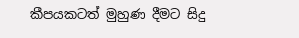කීපයකටත් මුහුණ දීමට සිදු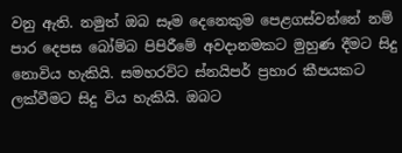වනු ඇති. නමුත් ඔබ සෑම දෙනෙකුම පෙළගස්වන්නේ නම් පාර දෙපස බෝම්බ පිපිරීමේ අවදානමකට මුහුණ දීමට සිදු නොවිය හැකියි. සමහරවිට ස්නයිපර් ප්‍රහාර කීපයකට ලක්වීමට සිදු විය හැකියි. ඔබට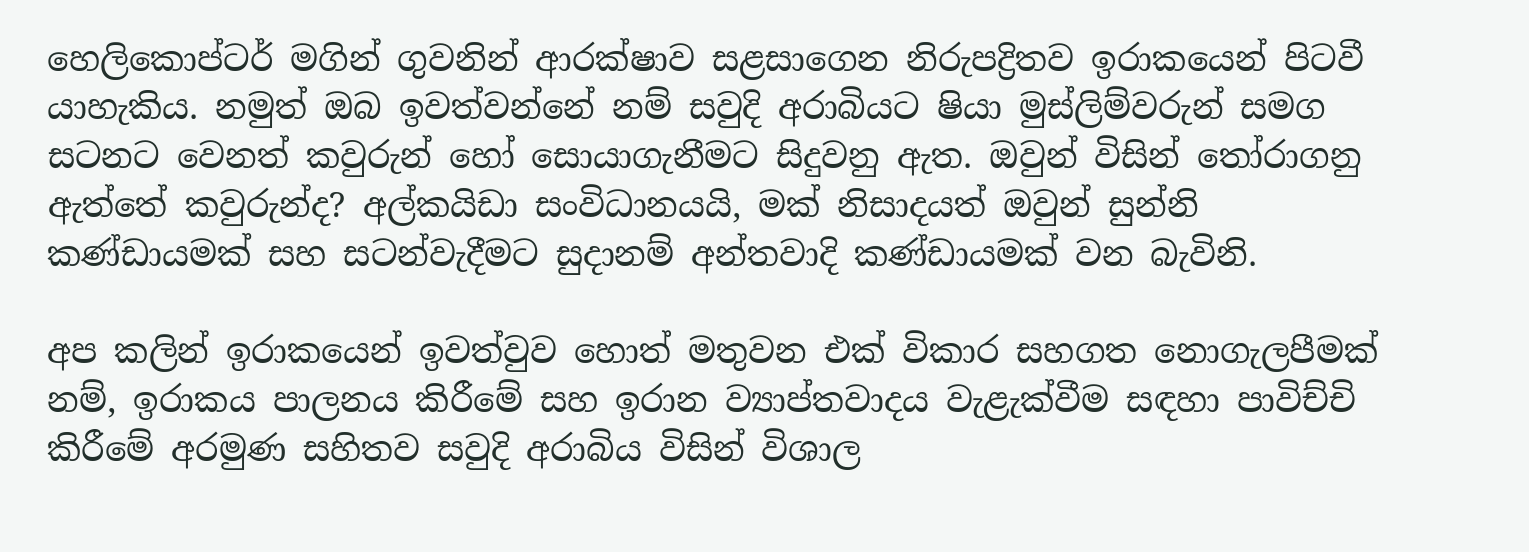හෙලිකොප්ටර් මගින් ගුවනින් ආරක්ෂාව සළසාගෙන නිරුපද්‍රිතව ඉරාකයෙන් පිටවී යාහැකිය. නමුත් ඔබ ඉවත්වන්නේ නම් සවුදි අරාබියට ෂියා මුස්ලිම්වරුන් සමග සටනට වෙනත් කවුරුන් හෝ සොයාගැනීමට සිදුවනු ඇත. ඔවුන් විසින් තෝරාගනු ඇත්තේ කවුරුන්ද? අල්කයිඩා සංවිධානයයි, මක් නිසාදයත් ඔවුන් සුන්නි කණ්ඩායමක් සහ සටන්වැදීමට සුදානම් අන්තවාදි කණ්ඩායමක් වන බැවිනි.

අප කලින් ඉරාකයෙන් ඉවත්වුව හොත් මතුවන එක් විකාර සහගත නොගැලපීමක් නම්, ඉරාකය පාලනය කිරීමේ සහ ඉරාන ව්‍යාප්තවාදය වැළැක්වීම සඳහා පාවිච්චි කිරීමේ අරමුණ සහිතව සවුදි අරාබිය විසින් විශාල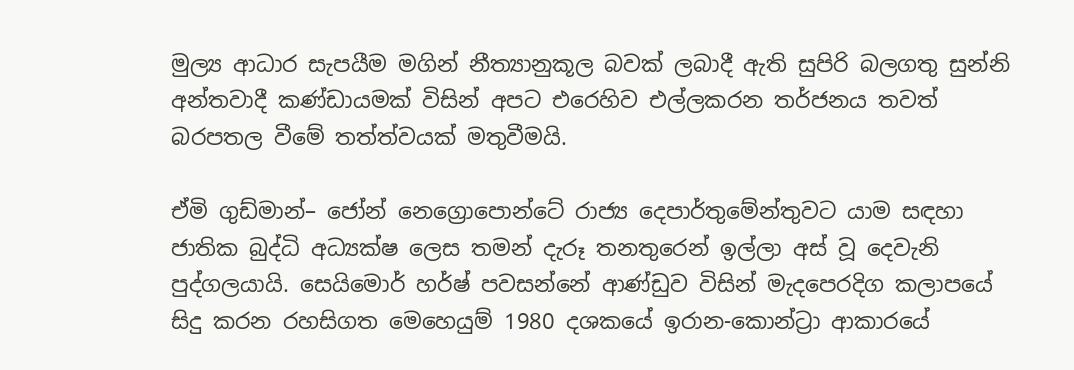මුල්‍ය ආධාර සැපයීම මගින් නීත්‍යානුකූල බවක් ලබාදී ඇති සුපිරි බලගතු සුන්නි අන්තවාදී කණ්ඩායමක් විසින් අපට එරෙහිව එල්ලකරන තර්ජනය තවත් බරපතල වීමේ තත්ත්වයක් මතුවීමයි.

ඒමි ගුඩ්මාන්– ජෝන් නෙග්‍රොපොන්ටේ රාජ්‍ය දෙපාර්තුමේන්තුවට යාම සඳහා ජාතික බුද්ධි අධ්‍යක්ෂ ලෙස තමන් දැරූ තනතුරෙන් ඉල්ලා අස් වූ දෙවැනි පුද්ගලයායි. සෙයිමොර් හර්ෂ් පවසන්නේ ආණ්ඩුව විසින් මැදපෙරදිග කලාපයේ සිදු කරන රහසිගත මෙහෙයුම් 1980 දශකයේ ඉරාන-කොන්ට්‍රා ආකාරයේ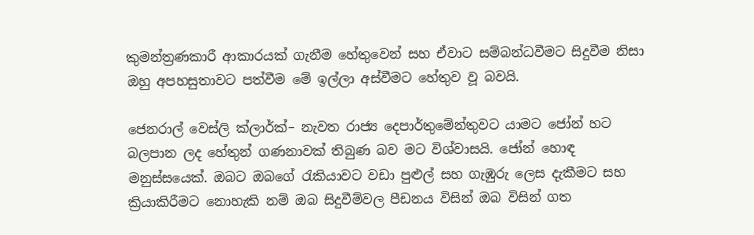කුමන්ත්‍රණකාරී ආකාරයක් ගැනීම හේතුවෙන් සහ ඒවාට සම්බන්ධවීමට සිදුවීම නිසා ඔහු අපහසුතාවට පත්වීම මේ ඉල්ලා අස්වීමට හේතුව වූ බවයි.

ජෙනරාල් වෙස්ලි ක්ලාර්ක්– නැවත රාජ්‍ය දෙපාර්තුමේන්තුවට යාමට ජෝන් හට බලපාන ලද හේතුන් ගණනාවක් තිබුණ බව මට විශ්වාසයි. ජෝන් හොඳ මනුස්සයෙක්. ඔබට ඔබගේ රැකියාවට වඩා පුළුල් සහ ගැඹුරු ලෙස දැකීමට සහ ක්‍රියාකිරීමට නොහැකි නම් ඔබ සිදුවීම්වල පීඩනය විසින් ඔබ විසින් ගත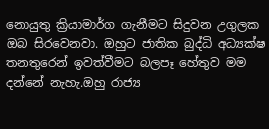නොයුතු ක්‍රියාමාර්ග ගැනීමට සිදුවන උගුලක ඔබ සිරවෙනවා. ඔහුට ජාතික බුද්ධි අධ්‍යක්ෂ තනතුරෙන් ඉවත්වීමට බලපෑ හේතුව මම දන්නේ නැහැ.ඔහු රාජ්‍ය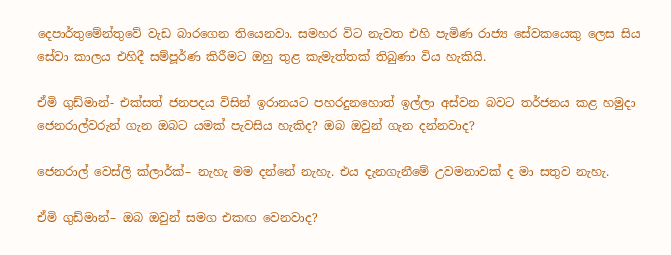දෙපාර්තුමේන්තුවේ වැඩ බාරගෙන තියෙනවා. සමහර විට නැවත එහි පැමිණ රාජ්‍ය සේවකයෙකු ලෙස සිය සේවා කාලය එහිදී සම්පූර්ණ කිරීමට ඔහු තුළ කැමැත්තක් තිබුණා විය හැකියි.

ඒමි ගුඩ්මාන්- එක්සත් ජනපදය විසින් ඉරානයට පහරදුනහොත් ඉල්ලා අස්වන බවට තර්ජනය කළ හමුදා ජෙනරාල්වරුන් ගැන ඔබට යමක් පැවසිය හැකිද? ඔබ ඔවුන් ගැන දන්නවාද?

ජෙනරාල් වෙස්ලි ක්ලාර්ක්– නැහැ මම දන්නේ නැහැ. එය දැනගැනීමේ උවමනාවක් ද මා සතුව නැහැ.

ඒමි ගුඩ්මාන්– ඔබ ඔවුන් සමග එකඟ වෙනවාද?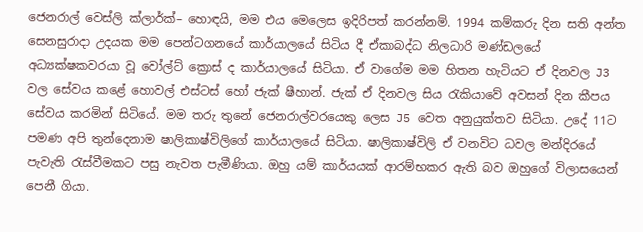ජෙනරාල් වෙස්ලි ක්ලාර්ක්– හොඳයි, මම එය මෙලෙස ඉදිරිපත් කරන්නම්. 1994 කම්කරු දින සති අන්ත සෙනසුරාදා උදයක මම පෙන්ටගනයේ කාර්යාලයේ සිටිය දී ඒකාබද්ධ නිලධාරි මණ්ඩලයේ අධ්‍යක්ෂකවරයා වූ වෝල්ට් ක්‍රොස් ද කාර්යාලයේ සිටියා. ඒ වාගේම මම හිතන හැටියට ඒ දිනවල J3 වල සේවය කළේ හොවල් එස්ටස් හෝ ජැක් ෂීහාන්. ජැක් ඒ දිනවල සිය රැකියාවේ අවසන් දින කීපය සේවය කරමින් සිටියේ. මම තරු තුනේ ජෙනරාල්වරයෙකු ලෙස J5 වෙත අනුයුක්තව සිටියා. උදේ 11ට පමණ අපි තුන්දෙනාම ෂාලිකාෂ්විලිගේ කාර්යාලයේ සිටියා. ෂාලිකාෂ්විලි ඒ වනවිට ධවල මන්දිරයේ පැවැති රැස්වීමකට පසු නැවත පැමීණියා. ඔහු යම් කාර්යයක් ආරම්භකර ඇති බව ඔහුගේ විලාසයෙන් පෙනී ගියා.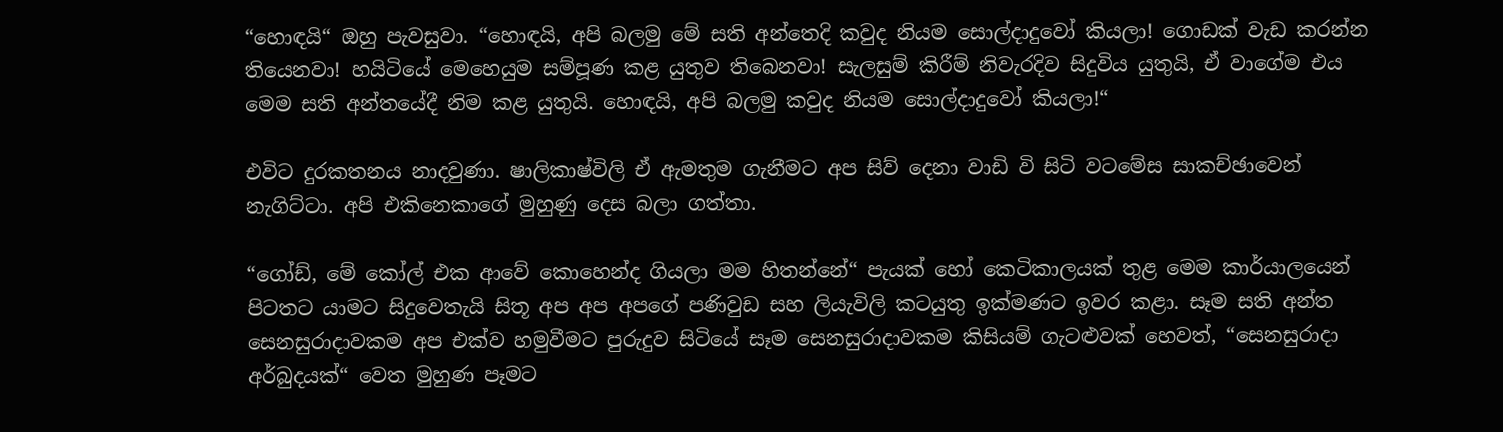“හොඳයි“ ඔහු පැවසුවා. “හොඳයි, අපි බලමු මේ සති අන්තෙදි කවුද නියම සොල්දාදුවෝ කියලා! ගොඩක් වැඩ කරන්න තියෙනවා! හයිටියේ මෙහෙයුම සම්පූණ කළ යුතුව තිබෙනවා! සැලසුම් කිරීම් නිවැරදිව සිදුවිය යුතුයි, ඒ වාගේම එය මෙම සති අන්තයේදී නිම කළ යුතුයි. හොඳයි, අපි බලමු කවුද නියම සොල්දාදුවෝ කියලා!“

එවිට දුරකතනය නාදවුණා. ෂාලිකාෂ්විලි ඒ ඇමතුම ගැනීමට අප සිව් දෙනා වාඩි වි සිටි වටමේස සාකච්ඡාවෙන් නැගිට්ටා. අපි එකිනෙකාගේ මුහුණු දෙස බලා ගත්තා.

“ගෝඩ්, මේ කෝල් එක ආවේ කොහෙන්ද ගියලා මම හිතන්නේ“ පැයක් හෝ කෙටිකාලයක් තුළ මෙම කාර්යාලයෙන් පිටතට යාමට සිදුවෙතැයි සිතූ අප අප අපගේ පණිවුඩ සහ ලියැවිලි කටයුතු ඉක්මණට ඉවර කළා. සෑම සති අන්ත සෙනසුරාදාවකම අප එක්ව හමුවීමට පුරුදුව සිටියේ සෑම සෙනසුරාදාවකම කිසියම් ගැටළුවක් හෙවත්, “සෙනසුරාදා අර්බුදයක්“ වෙත මුහුණ පෑමට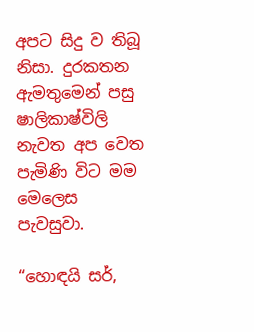අපට සිදු ව තිබූ නිසා. දුරකතන ඇමතුමෙන් පසු ෂාලිකාෂ්විලි නැවත අප වෙත පැමිණි විට මම මෙලෙස පැවසුවා.

“හොඳයි සර්,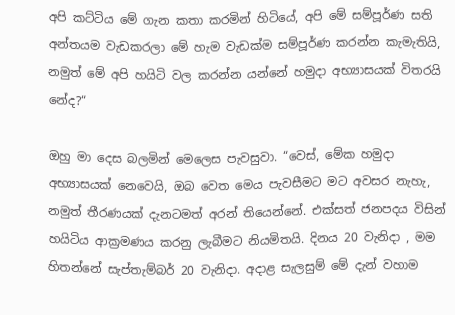අපි කට්ටිය මේ ගැන කතා කරමින් හිටියේ, අපි මේ සම්පූර්ණ සති අන්තයම වැඩකරලා මේ හැම වැඩක්ම සම්පූර්ණ කරන්න කැමැතියි, නමුත් මේ අපි හයිටි වල කරන්න යන්නේ හමුදා අභ්‍යාසයක් විතරයි නේද?“

ඔහු මා දෙස බලමින් මෙලෙස පැවසුවා. “වෙස්, මේක හමුදා අභ්‍යාසයක් නෙවෙයි, ඔබ වෙත මෙය පැවසීමට මට අවසර නැහැ, නමුත් තීරණයක් දැනටමත් අරන් තියෙන්නේ. එක්සත් ජනපදය විසින් හයිටිය ආක්‍රමණය කරනු ලැබීමට නියමිතයි. දිනය 20 වැනිදා , මම හිතන්නේ සැප්තැම්බර් 20 වැනිදා. අදාළ සැලසුම් මේ දැන් වහාම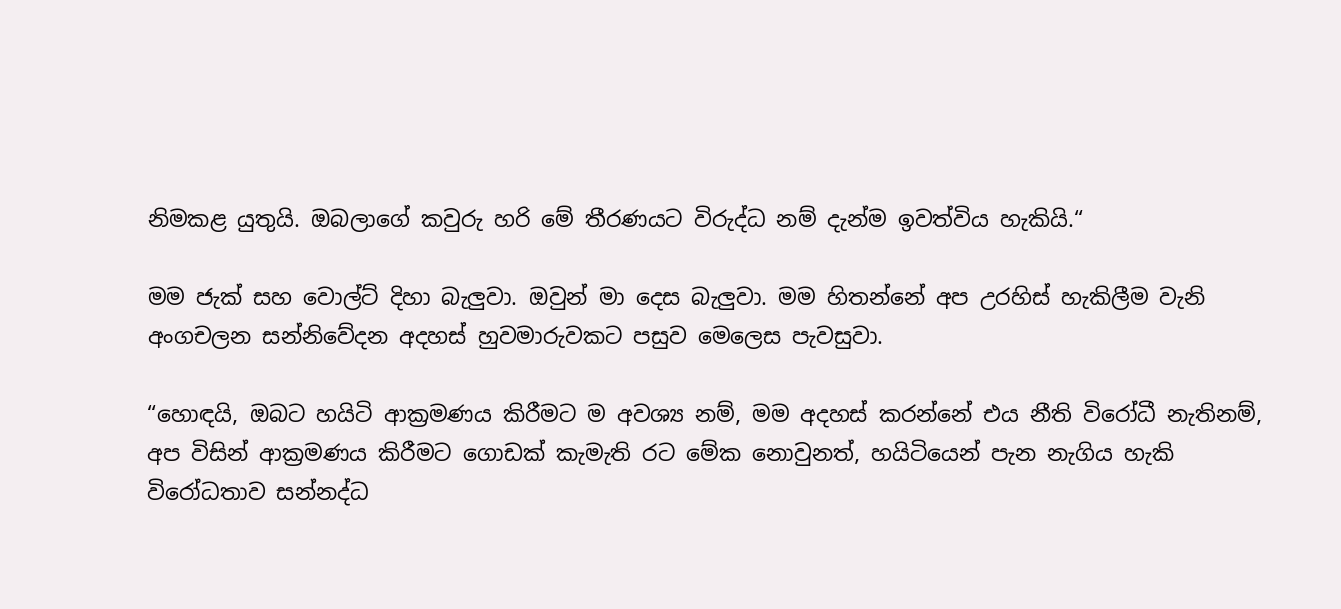නිමකළ යුතුයි. ඔබලාගේ කවුරු හරි මේ තීරණයට විරුද්ධ නම් දැන්ම ඉවත්විය හැකියි.“

මම ජැක් සහ වොල්ට් දිහා බැලුවා. ඔවුන් මා දෙස බැලුවා. මම හිතන්නේ අප උරහිස් හැකිලීම වැනි අංගචලන සන්නිවේදන අදහස් හුවමාරුවකට පසුව මෙලෙස පැවසුවා.

“හොඳයි, ඔබට හයිටි ආක්‍රමණය කිරීමට ම අවශ්‍ය නම්, මම අදහස් කරන්නේ එය නීති විරෝධී නැතිනම්, අප විසින් ආක්‍රමණය කිරීමට ගොඩක් කැමැති රට මේක නොවුනත්, හයිටියෙන් පැන නැගිය හැකි විරෝධතාව සන්නද්ධ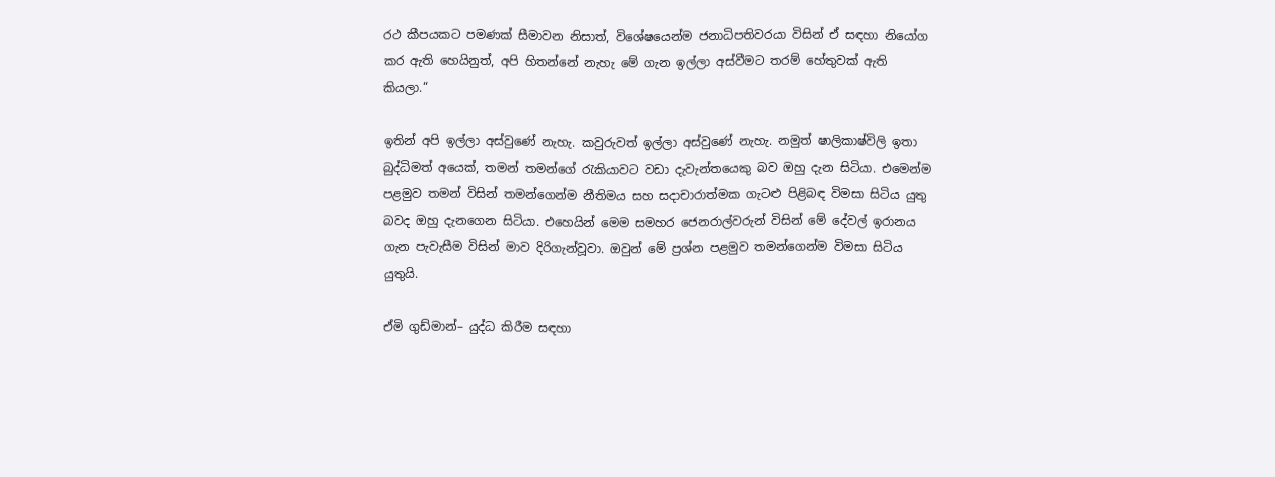රථ කීපයකට පමණක් සීමාවන නිසාත්, විශේෂයෙන්ම ජනාධිපතිවරයා විසින් ඒ සඳහා නියෝග කර ඇති හෙයිනුත්, අපි හිතන්නේ නැහැ මේ ගැන ඉල්ලා අස්වීමට තරම් හේතුවක් ඇති කියලා.“

ඉතින් අපි ඉල්ලා අස්වුණේ නැහැ. කවුරුවත් ඉල්ලා අස්වුණේ නැහැ. නමුත් ෂාලිකාෂ්විලි ඉතා බුද්ධිමත් අයෙක්, තමන් තමන්ගේ රැකියාවට වඩා දැවැන්තයෙකු බව ඔහු දැන සිටියා. එමෙන්ම පළමුව තමන් විසින් තමන්ගෙන්ම නීතිමය සහ සදාචාරාත්මක ගැටළු පිළිබඳ විමසා සිටිය යුතු බවද ඔහු දැනගෙන සිටියා. එහෙයින් මෙම සමහර ජෙනරාල්වරුන් විසින් මේ දේවල් ඉරානය ගැන පැවැසීම විසින් මාව දිරිගැන්වූවා. ඔවුන් මේ ප්‍රශ්න පළමුව තමන්ගෙන්ම විමසා සිටිය යුතුයි.

ඒමි ගුඩ්මාන්– යුද්ධ කිරීම සඳහා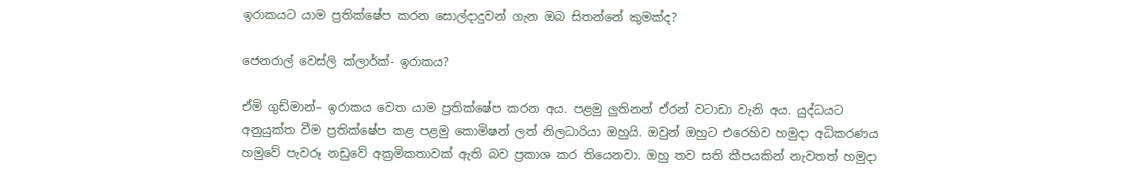ඉරාකයට යාම ප්‍රතික්ෂේප කරන සොල්දාදුවන් ගැන ඔබ සිතන්නේ කුමක්ද?

ජෙනරාල් වෙස්ලි ක්ලාර්ක්- ඉරාකය?

ඒමි ගුඩ්මාන්– ඉරාකය වෙත යාම ප්‍රතික්ෂේප කරන අය. පළමු ලුතිනන් ඒරන් වටාඩා වැනි අය. යුද්ධයට අනුයුක්ත වීම ප්‍රතික්ෂේප කළ පළමු කොමිෂන් ලත් නිලධාරියා ඔහුයි. ඔවුන් ඔහුට එරෙහිව හමුදා අධිකරණය හමුවේ පැවරූ නඩුවේ අක්‍රමිකතාවක් ඇති බව ප්‍රකාශ කර තියෙනවා. ඔහු තව සති කීපයකින් නැවතත් හමුදා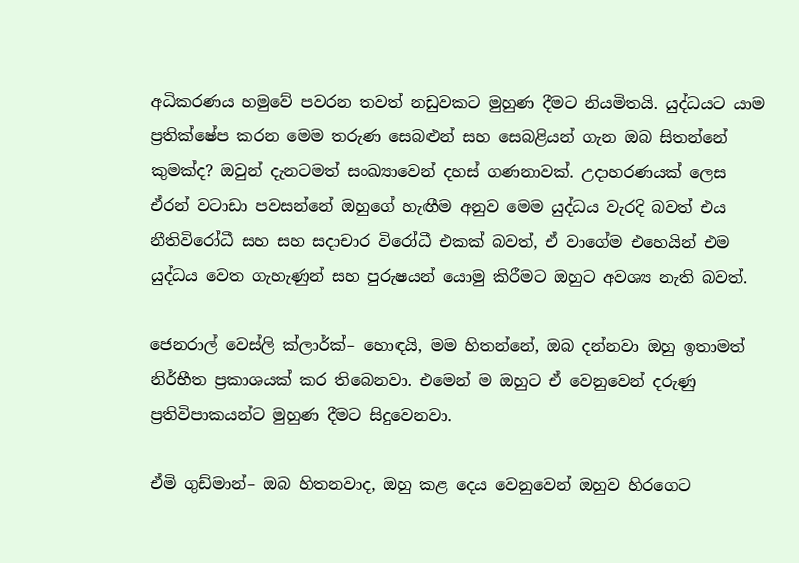අධිකරණය හමුවේ පවරන තවත් නඩුවකට මුහුණ දීමට නියමිතයි. යුද්ධයට යාම ප්‍රතික්ෂේප කරන මෙම තරුණ සෙබළුන් සහ සෙබළියන් ගැන ඔබ සිතන්නේ කුමක්ද? ඔවුන් දැනටමත් සංඛ්‍යාවෙන් දහස් ගණනාවක්. උදාහරණයක් ලෙස ඒරන් වටාඩා පවසන්නේ ඔහුගේ හැඟීම අනුව මෙම යුද්ධය වැරදි බවත් එය නීතිවිරෝධී සහ සහ සදාචාර විරෝධී එකක් බවත්, ඒ වාගේම එහෙයින් එම යුද්ධය වෙත ගැහැණුන් සහ පුරුෂයන් යොමු කිරීමට ඔහුට අවශ්‍ය නැති බවත්.

ජෙනරාල් වෙස්ලි ක්ලාර්ක්– හොඳයි, මම හිතන්නේ, ඔබ දන්නවා ඔහු ඉතාමත් නිර්භීත ප්‍රකාශයක් කර තිබෙනවා. එමෙන් ම ඔහුට ඒ වෙනුවෙන් දරුණු ප්‍රතිවිපාකයන්ට මුහුණ දීමට සිදුවෙනවා.

ඒමි ගුඩ්මාන්– ඔබ හිතනවාද, ඔහු කළ දෙය වෙනුවෙන් ඔහුව හිරගෙට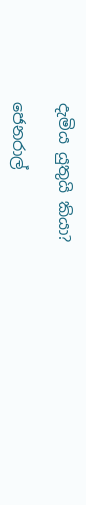දැමිය යුතුයි කියා?

ජෙනරාල්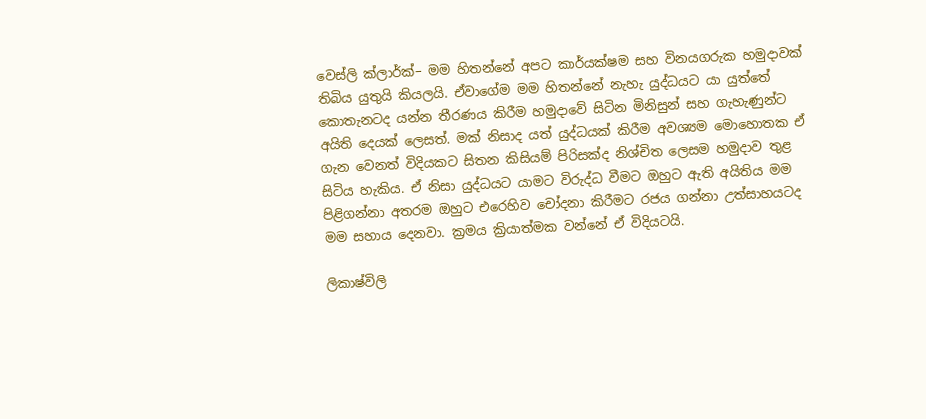වෙස්ලි ක්ලාර්ක්– මම හිතන්නේ අපට කාර්යක්ෂම සහ විනයගරුක හමුදාවක් තිබිය යුතුයි කියලයි. ඒවාගේම මම හිතන්නේ නැහැ යුද්ධයට යා යුත්තේ කොතැනටද යන්න තීරණය කිරීම හමුදාවේ සිටින මිනිසුන් සහ ගැහැණුන්ට අයිති දෙයක් ලෙසත්. මක් නිසාද යත් යුද්ධයක් කිරීම අවශ්‍යම මොහොතක ඒ ගැන වෙනත් විදියකට සිතන කිසියම් පිරිසක්ද නිශ්චිත ලෙසම හමුදාව තුළ සිටිය හැකිය. ඒ නිසා යුද්ධයට යාමට විරුද්ධ වීමට ඔහුට ඇති අයිතිය මම පිළිගන්නා අතරම ඔහුට එරෙහිව චෝදනා කිරීමට රජය ගන්නා උත්සාහයටද මම සහාය දෙනවා. ක්‍රමය ක්‍රියාත්මක වන්නේ ඒ විදියටයි.

ලිකාෂ්විලි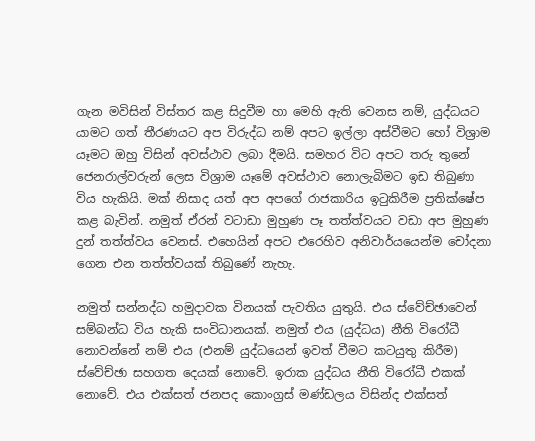ගැන මවිසින් විස්තර කළ සිදුවීම හා මෙහි ඇති වෙනස නම්, යුද්ධයට යාමට ගත් තීරණයට අප විරුද්ධ නම් අපට ඉල්ලා අස්වීමට හෝ විශ්‍රාම යෑමට ඔහු විසින් අවස්ථාව ලබා දීමයි. සමහර විට අපට තරු තුනේ ජෙනරාල්වරුන් ලෙස විශ්‍රාම යෑමේ අවස්ථාව නොලැබිමට ඉඩ තිබුණා විය හැකියි. මක් නිසාද යත් අප අපගේ රාජකාරිය ඉටුකිරීම ප්‍රතික්ෂේප කළ බැවින්. නමුත් ඒරන් වටාඩා මුහුණ පෑ තත්ත්වයට වඩා අප මුහුණ දුන් තත්ත්වය වෙනස්. එහෙයින් අපට එරෙහිව අනිවාර්යයෙන්ම චෝදනා ගෙන එන තත්ත්වයක් තිබුණේ නැහැ.

නමුත් සන්නද්ධ හමුදාවක විනයක් පැවතිය යුතුයි. එය ස්වේච්ඡාවෙන් සම්බන්ධ විය හැකි සංවිධානයක්. නමුත් එය (යුද්ධය) නීති විරෝධී නොවන්නේ නම් එය (එනම් යුද්ධයෙන් ඉවත් වීමට කටයුතු කිරීම) ස්වේච්ඡා සහගත දෙයක් නොවේ. ඉරාක යුද්ධය නීති විරෝධී එකක් නොවේ. එය එක්සත් ජනපද කොංග්‍රස් මණ්ඩලය විසින්ද එක්සත්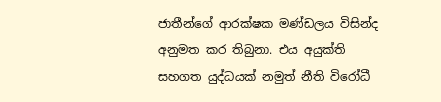ජාතීන්ගේ ආරක්ෂක මණ්ඩලය විසින්ද අනුමත කර තිබුනා. එය අයුක්ති සහගත යුද්ධයක් නමුත් නීති විරෝධී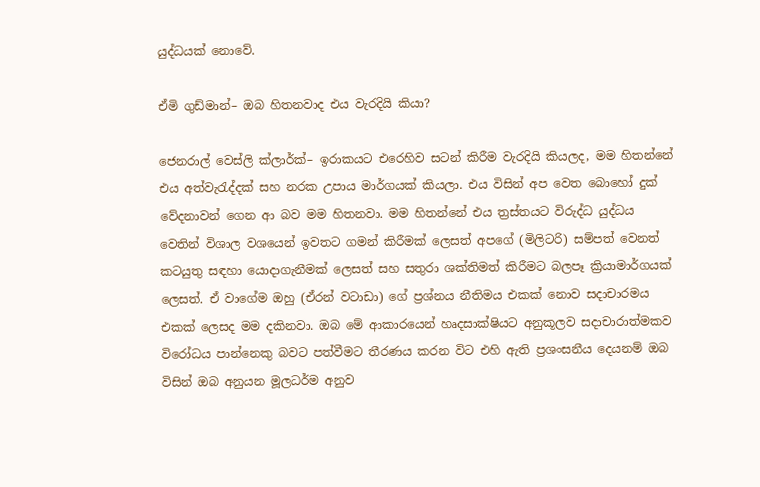යුද්ධයක් නොවේ.

ඒමි ගුඩ්මාන්– ඔබ හිතනවාද එය වැරදියි කියා?

ජෙනරාල් වෙස්ලි ක්ලාර්ක්– ඉරාකයට එරෙහිව සටන් කිරීම වැරදියි කියලද, මම හිතන්නේ එය අත්වැරැද්දක් සහ නරක උපාය මාර්ගයක් කියලා. එය විසින් අප වෙත බොහෝ දුක් වේදනාවන් ගෙන ආ බව මම හිතනවා. මම හිතන්නේ එය ත්‍රස්තයට විරුද්ධ යුද්ධය වෙතින් විශාල වශයෙන් ඉවතට ගමන් කිරීමක් ලෙසත් අපගේ (මිලිටරි) සම්පත් වෙනත් කටයුතු සඳහා යොදාගැනීමක් ලෙසත් සහ සතුරා ශක්තිමත් කිරීමට බලපෑ ක්‍රියාමාර්ගයක් ලෙසත්. ඒ වාගේම ඔහු (ඒරන් වටාඩා) ගේ ප්‍රශ්නය නීතිමය එකක් නොව සදාචාරමය එකක් ලෙසද මම දකිනවා. ඔබ මේ ආකාරයෙන් හෘදසාක්ෂියට අනුකූලව සදාචාරාත්මකව විරෝධය පාන්නෙකු බවට පත්වීමට තීරණය කරන විට එහි ඇති ප්‍රශංසනීය දෙයනම් ඔබ විසින් ඔබ අනුයන මූලධර්ම අනුව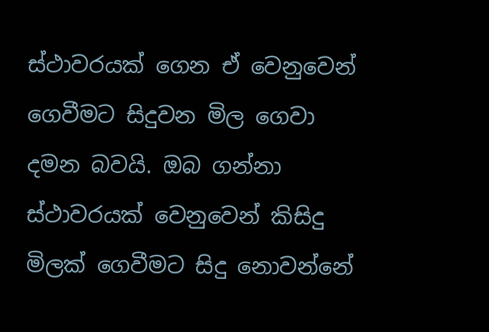ස්ථාවරයක් ගෙන ඒ වෙනුවෙන් ගෙවීමට සිදුවන මිල ගෙවා දමන බවයි. ඔබ ගන්නා ස්ථාවරයක් වෙනුවෙන් කිසිදු මිලක් ගෙවීමට සිදු නොවන්නේ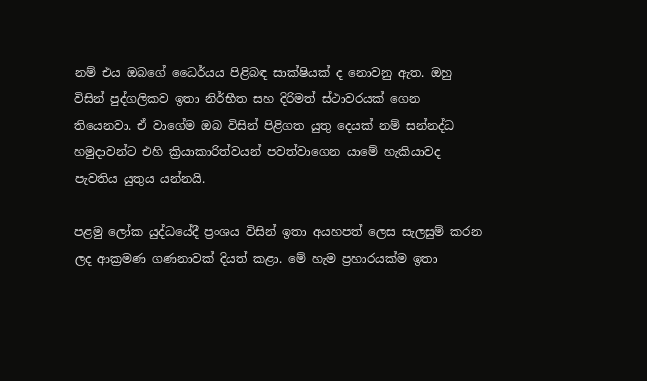නම් එය ඔබගේ ධෛර්යය පිළිබඳ සාක්ෂියක් ද නොවනු ඇත. ඔහු විසින් පුද්ගලිකව ඉතා නිර්භීත සහ දිරිමත් ස්ථාවරයක් ගෙන තියෙනවා. ඒ වාගේම ඔබ විසින් පිළිගත යුතු දෙයක් නම් සන්නද්ධ හමුදාවන්ට එහි ක්‍රියාකාරිත්වයන් පවත්වාගෙන යාමේ හැකියාවද පැවතිය යුතුය යන්නයි.

පළමු ලෝක යුද්ධයේදී ප්‍රංශය විසින් ඉතා අයහපත් ලෙස සැලසුම් කරන ලද ආක්‍රමණ ගණනාවක් දියත් කළා. මේ හැම ප්‍රහාරයක්ම ඉතා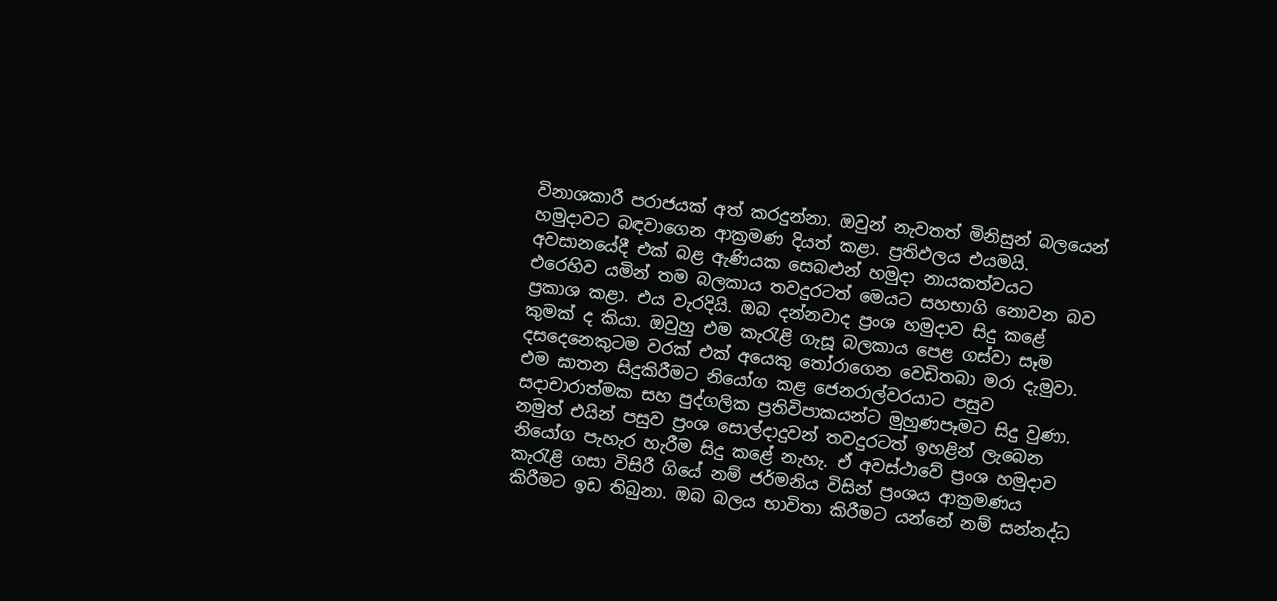විනාශකාරී පරාජයක් අත් කරදුන්නා. ඔවුන් නැවතත් මිනිසුන් බලයෙන් හමුදාවට බඳවාගෙන ආක්‍රමණ දියත් කළා. ප්‍රතිඵලය එයමයි. අවසානයේදී එක් බළ ඇණියක සෙබළුන් හමුදා නායකත්වයට එරෙහිව යමින් තම බලකාය තවදුරටත් මෙයට සහභාගි නොවන බව ප්‍රකාශ කළා. එය වැරදියි. ඔබ දන්නවාද ප්‍රංශ හමුදාව සිදු කළේ කුමක් ද කියා. ඔවුහු එම කැරැළි ගැසූ බලකාය පෙළ ගස්වා සෑම දසදෙනෙකුටම වරක් එක් අයෙකු තෝරාගෙන වෙඩිතබා මරා දැමුවා. එම ඝාතන සිදුකිරීමට නියෝග කළ ජෙනරාල්වරයාට පසුව සදාචාරාත්මක සහ පුද්ගලික ප්‍රතිවිපාකයන්ට මුහුණපෑමට සිදු වුණා. නමුත් එයින් පසුව ප්‍රංශ සොල්දාදුවන් තවදුරටත් ඉහළින් ලැබෙන නියෝග පැහැර හැරීම සිදු කළේ නැහැ. ඒ අවස්ථාවේ ප්‍රංශ හමුදාව කැරැළි ගසා විසිරී ගියේ නම් ජර්මනිය විසින් ප්‍රංශය ආක්‍රමණය කිරීමට ඉඩ තිබුනා. ඔබ බලය භාවිතා කිරීමට යන්නේ නම් සන්නද්ධ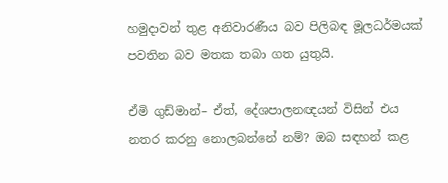හමුදාවන් තුළ අනිවාරණීය බව පිලිබඳ මූලධර්මයක් පවතින බව මතක තබා ගත යුතුයි.

ඒමි ගුඩ්මාන්– ඒත්, දේශපාලනඥයන් විසින් එය නතර කරනු නොලබන්නේ නම්? ඔබ සඳහන් කළ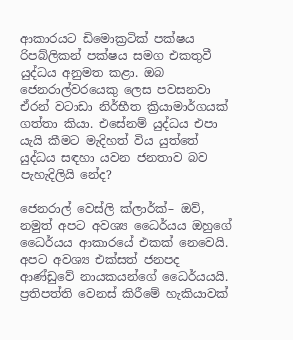ආකාරයට ඩිමොක්‍රටික් පක්ෂය රිපබ්ලිකන් පක්ෂය සමග එකතුවී යුද්ධය අනුමත කළා. ඔබ ජෙනරාල්වරයෙකු ලෙස පවසනවා ඒරන් වටාඩා නිර්භීත ක්‍රියාමාර්ගයක් ගත්තා කියා. එසේනම් යුද්ධය එපා යැයි කීමට මැදිහත් විය යුත්තේ යුද්ධය සඳහා යවන ජනතාව බව පැහැදිලියි නේද?

ජෙනරාල් වෙස්ලි ක්ලාර්ක්– ඔව්, නමුත් අපට අවශ්‍ය ධෛර්යය ඔහුගේ ධෛර්යය ආකාරයේ එකක් නෙවෙයි. අපට අවශ්‍ය එක්සත් ජනපද ආණ්ඩුවේ නායකයන්ගේ ධෛර්යයයි. ප්‍රතිපත්ති වෙනස් කිරීමේ හැකියාවක්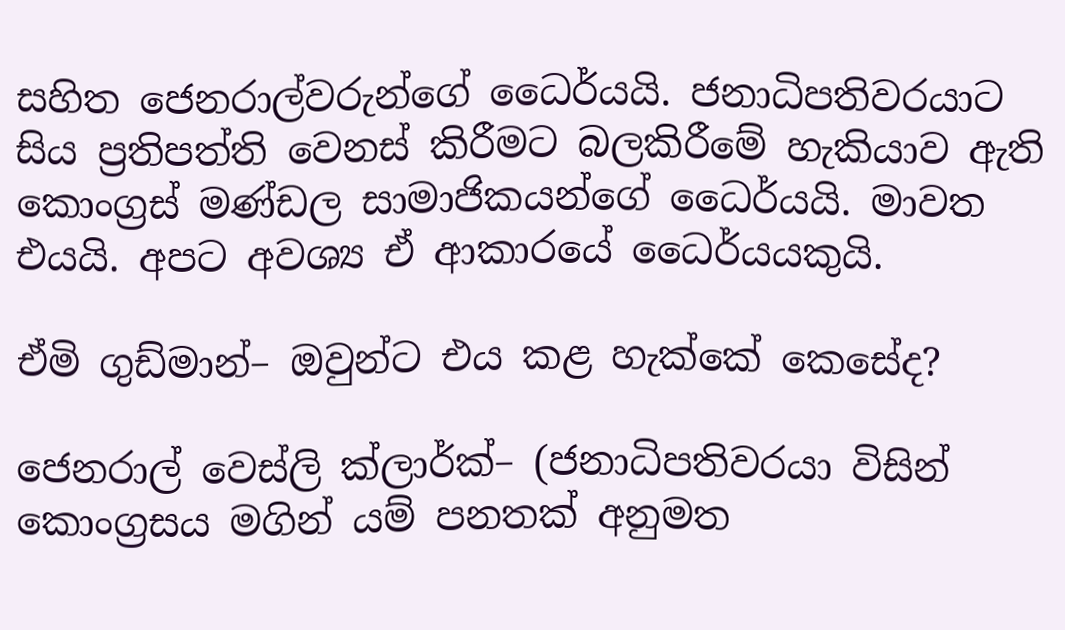සහිත ජෙනරාල්වරුන්ගේ ධෛර්යයි. ජනාධිපතිවරයාට සිය ප්‍රතිපත්ති වෙනස් කිරීමට බලකිරීමේ හැකියාව ඇති කොංග්‍රස් මණ්ඩල සාමාජිකයන්ගේ ධෛර්යයි. මාවත එයයි. අපට අවශ්‍ය ඒ ආකාරයේ ධෛර්යයකුයි.

ඒමි ගුඩ්මාන්– ඔවුන්ට එය කළ හැක්කේ කෙසේද?

ජෙනරාල් වෙස්ලි ක්ලාර්ක්– (ජනාධිපතිවරයා විසින් කොංග්‍රසය මගින් යම් පනතක් අනුමත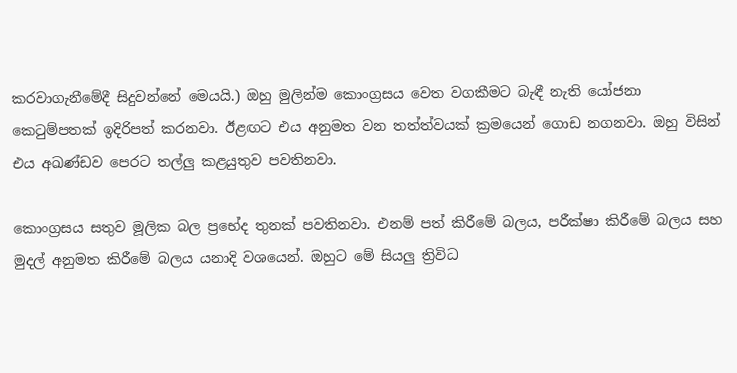කරවාගැනීමේදී සිදුවන්නේ මෙයයි.) ඔහු මුලින්ම කොංග්‍රසය වෙත වගකීමට බැඳී නැති යෝජනා කෙටුම්පතක් ඉදිරිපත් කරනවා. ඊළඟට එය අනුමත වන තත්ත්වයක් ක්‍රමයෙන් ගොඩ නගනවා. ඔහු විසින් එය අඛණ්ඩව පෙරට තල්ලු කළයුතුව පවතිනවා.

කොංග්‍රසය සතුව මූලික බල ප්‍රභේද තුනක් පවතිනවා. එනම් පත් කිරීමේ බලය, පරීක්ෂා කිරීමේ බලය සහ මුදල් අනුමත කිරීමේ බලය යනාදි වශයෙන්. ඔහුට මේ සියලු ත්‍රිවිධ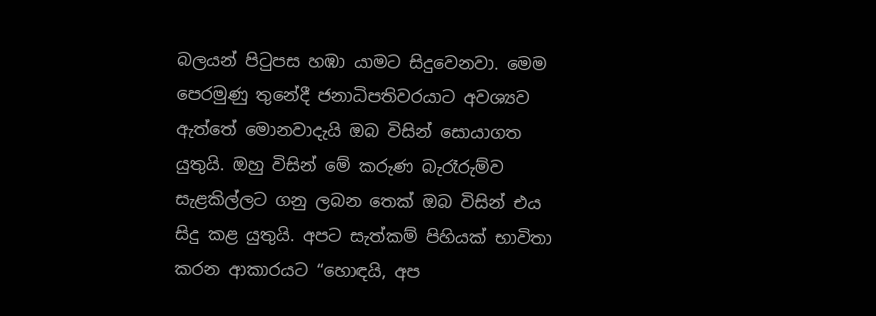බලයන් පිටුපස හඹා යාමට සිදුවෙනවා. මෙම පෙරමුණු තුනේදී ජනාධිපතිවරයාට අවශ්‍යව ඇත්තේ මොනවාදැයි ඔබ විසින් සොයාගත යුතුයි. ඔහු විසින් මේ කරුණ බැරෑරුම්ව සැළකිල්ලට ගනු ලබන තෙක් ඔබ විසින් එය සිදු කළ යුතුයි. අපට සැත්කම් පිහියක් භාවිතා කරන ආකාරයට “හොඳයි, අප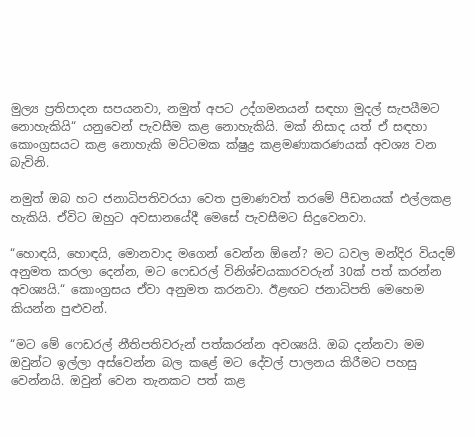මුල්‍ය ප්‍රතිපාදන සපයනවා, නමුත් අපට උද්ගමනයන් සඳහා මුදල් සැපයීමට නොහැකියි“ යනුවෙන් පැවසීම කළ නොහැකියි. මක් නිසාද යත් ඒ සඳහා කොංග්‍රසයට කළ නොහැකි මට්ටමක ක්ෂුද්‍ර කළමණාකරණයක් අවශ්‍ය වන බැවිනි.

නමුත් ඔබ හට ජනාධිපතිවරයා වෙත ප්‍රමාණවත් තරමේ පීඩනයක් එල්ලකළ හැකියි. ඒවිට ඔහුට අවසානයේදී මෙසේ පැවසීමට සිදුවෙනවා.

“හොඳයි, හොඳයි, මොනවාද මගෙන් වෙන්න ඕනේ? මට ධවල මන්දිර වියදම් අනුමත කරලා දෙන්න, මට ෆෙඩරල් විනිශ්චයකාරවරුන් 30ක් පත් කරන්න අවශ්‍යයි.“ කොංග්‍රසය ඒවා අනුමත කරනවා. ඊළඟට ජනාධිපති මෙහෙම කියන්න පුළුවන්.

“මට මේ ‍ෆෙඩරල් නීතිපතිවරුන් පත්කරන්න අවශ්‍යයි. ඔබ දන්නවා මම ඔවුන්ට ඉල්ලා අස්වෙන්න බල කළේ මට දේවල් පාලනය කිරීමට පහසු වෙන්නයි. ඔවුන් වෙන තැනකට පත් කළ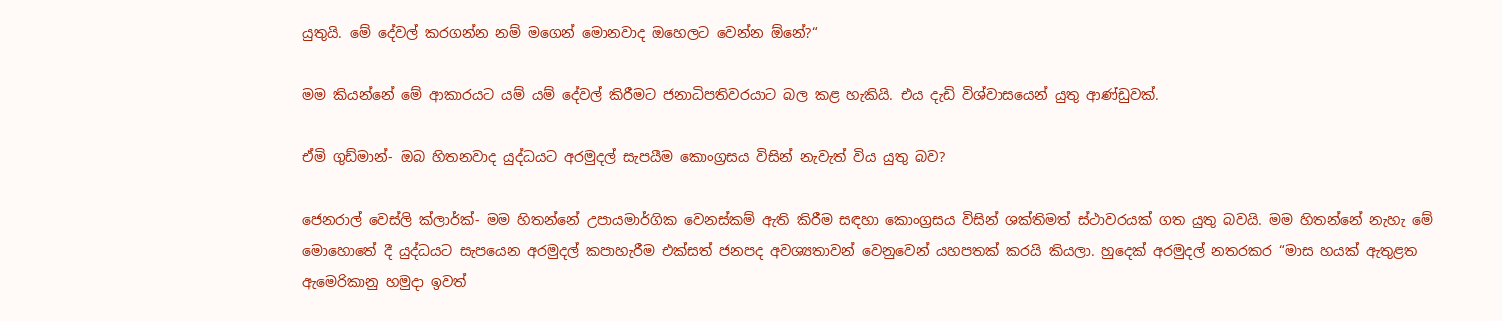යුතුයි. මේ දේවල් කරගන්න නම් මගෙන් මොනවාද ඔහෙලට වෙන්න ඕනේ?“

මම කියන්නේ මේ ආකාරයට යම් යම් දේවල් කිරීමට ජනාධිපතිවරයාට බල කළ හැකියි. එය දැඩි විශ්වාසයෙන් යුතු ආණ්ඩුවක්.

ඒමි ගුඩ්මාන්- ඔබ හිතනවාද යුද්ධයට අරමුදල් සැපයීම කොංග්‍රසය විසින් නැවැත් විය යුතු බව?

ජෙනරාල් වෙස්ලි ක්ලාර්ක්- මම හිතන්නේ උපායමාර්ගික වෙනස්කම් ඇති කිරීම සඳහා කොංග්‍රසය විසින් ශක්තිමත් ස්ථාවරයක් ගත යුතු බවයි. මම හිතන්නේ නැහැ මේ මොහොතේ දී යුද්ධයට සැපයෙන අරමුදල් කපාහැරීම එක්සත් ජනපද අවශ්‍යතාවන් වෙනුවෙන් යහපතක් කරයි කියලා. හුදෙක් අරමුදල් නතරකර “මාස හයක් ඇතුළත ඇමෙරිකානු හමුදා ඉවත්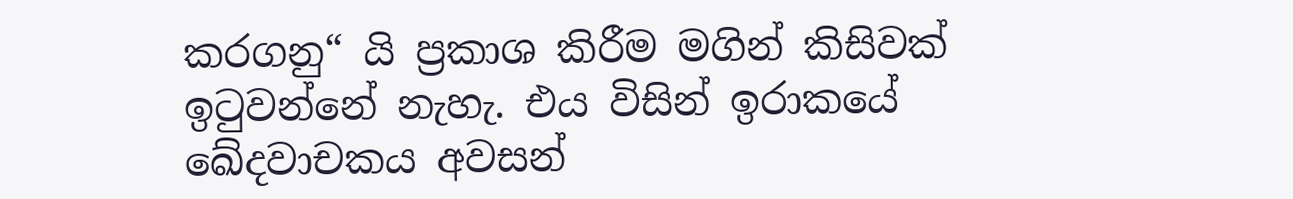කරගනු“ යි ප්‍රකාශ කිරීම මගින් කිසිවක් ඉටුවන්නේ නැහැ. එය විසින් ඉරාකයේ ඛේදවාචකය අවසන්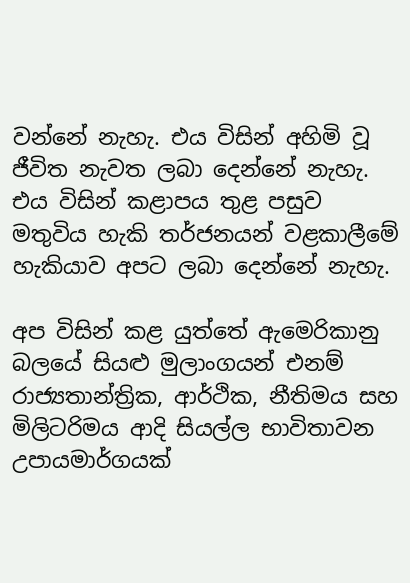වන්නේ නැහැ. එය විසින් අහිමි වූ ජීවිත නැවත ලබා දෙන්නේ නැහැ. එය විසින් කළාපය තුළ පසුව මතුවිය හැකි තර්ජනයන් වළකාලීමේ හැකියාව අපට ලබා දෙන්නේ නැහැ.

අප විසින් කළ යුත්තේ ඇමෙරිකානු බලයේ සියළු මුලාංගයන් එනම් රාජ්‍යතාන්ත්‍රික, ආර්ථික, නීතිමය සහ මිලිටරිමය ආදි සියල්ල භාවිතාවන උපායමාර්ගයක්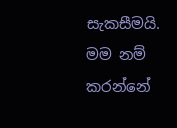සැකසීමයි. මම නම් කරන්නේ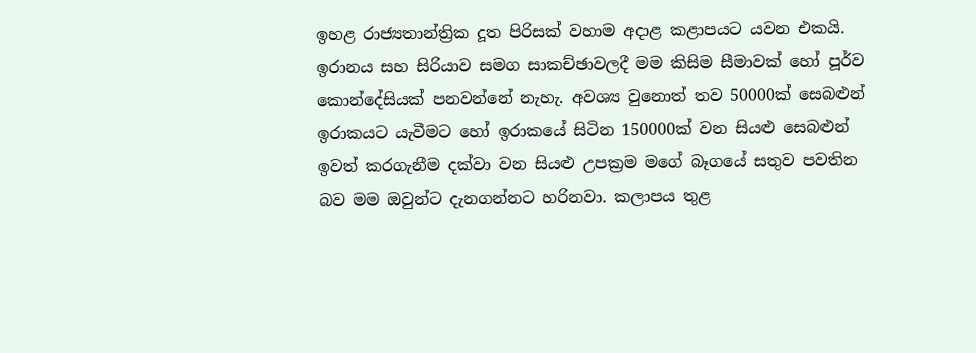ඉහළ රාජ්‍යතාන්ත්‍රික දූත පිරිසක් වහාම අදාළ කළාපයට යවන එකයි. ඉරානය සහ සිරියාව සමග සාකච්ඡාවලදී මම කිසිම සීමාවක් හෝ පූර්ව කොන්දේසියක් පනවන්නේ නැහැ. අවශ්‍ය වුනොත් තව 50000ක් සෙබළුන් ඉරාකයට යැවීමට හෝ ඉරාකයේ සිටින 150000ක් වන සියළු සෙබළුන් ඉවත් කරගැනීම දක්වා වන සියළු උපක්‍රම මගේ බෑගයේ සතුව පවතින බව මම ඔවුන්ට දැනගන්නට හරිනවා. කලාපය තුළ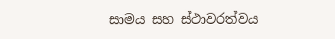සාමය සහ ස්ථාවරත්වය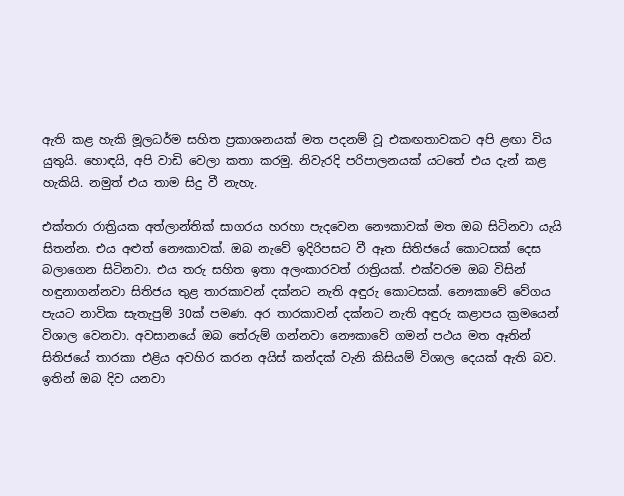ඇති කළ හැකි මූලධර්ම සහිත ප්‍රකාශනයක් මත පදනම් වූ එකඟතාවකට අපි ළඟා විය යුතුයි. හොඳයි, අපි වාඩි වෙලා කතා කරමු. නිවැරදි පරිපාලනයක් යටතේ එය දැන් කළ හැකියි. නමුත් එය තාම සිදු වී නැහැ.

එක්තරා රාත්‍රියක අත්ලාන්තික් සාගරය හරහා පැදවෙන නෞකාවක් මත ඔබ සිටිනවා යැයි සිතන්න. එය අළුත් නෞකාවක්. ඔබ නැවේ ඉදිරිපසට වී ඈත සිතිජයේ කොටසක් දෙස බලාගෙන සිටිනවා. එය තරු සහිත ඉතා අලංකාරවත් රාත්‍රියක්. එක්වරම ඔබ විසින් හඳුනාගන්නවා සිතිජය තුළ තාරකාවන් දක්නට නැති අඳුරු කොටසක්. නෞකාවේ වේගය පැයට නාවික සැතැපුම් 30ක් පමණ. අර තාරකාවන් දක්නට නැති අඳුරු කළාපය ක්‍රමයෙන් විශාල වෙනවා. අවසානයේ ඔබ තේරුම් ගන්නවා නෞකාවේ ගමන් පථය මත ඈතින් සිතිජයේ තාරකා එළිය අවහිර කරන අයිස් කන්දක් වැනි කිසියම් විශාල දෙයක් ඇති බව. ඉතින් ඔබ දිව යනවා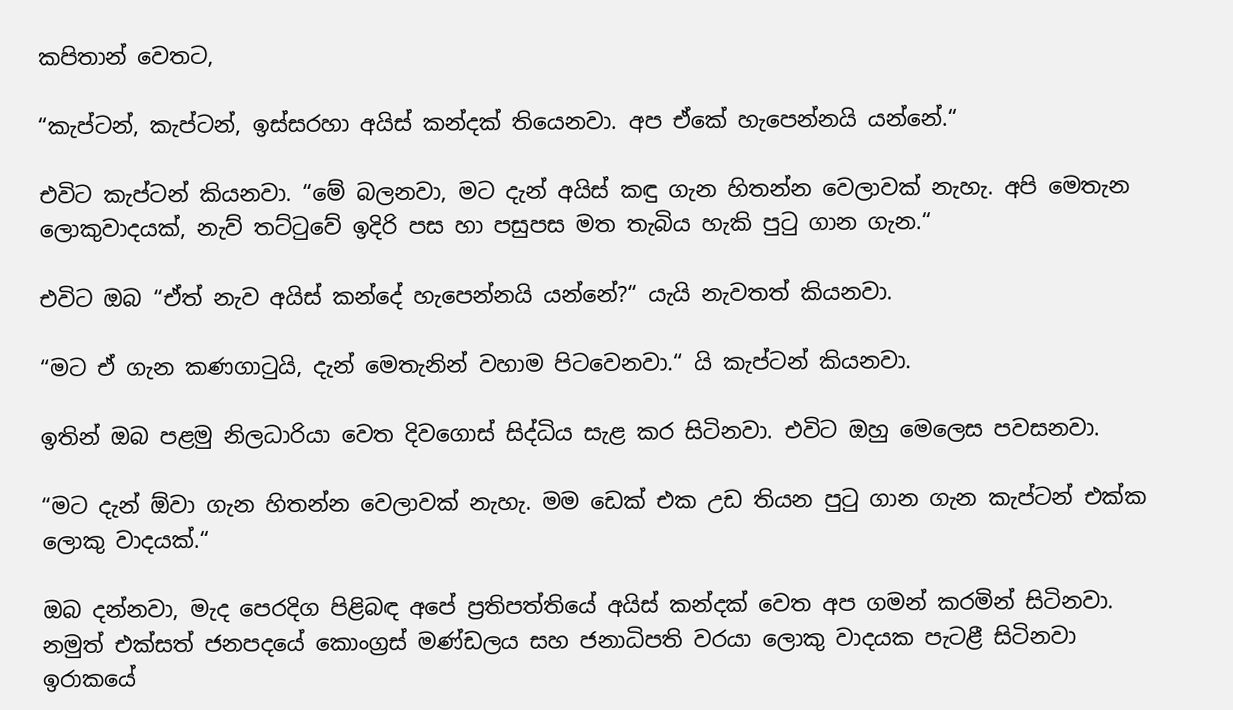කපිතාන් වෙතට,

“කැප්ටන්, කැප්ටන්, ඉස්සරහා අයිස් කන්දක් තියෙනවා. අප ඒකේ හැපෙන්නයි යන්නේ.“

එවිට කැප්ටන් කියනවා. “මේ බලනවා, මට දැන් අයිස් කඳු ගැන හිතන්න වෙලාවක් නැහැ. අපි මෙතැන ලොකුවාදයක්, නැව් තට්ටුවේ ඉදිරි පස හා පසුපස මත තැබිය හැකි පුටු ගාන ගැන.“

එවිට ඔබ “ඒත් නැව අයිස් කන්දේ හැපෙන්නයි යන්නේ?“ යැයි නැවතත් කියනවා.

“මට ඒ ගැන කණගාටුයි, දැන් මෙතැනින් වහාම පිටවෙනවා.“ යි කැප්ටන් කියනවා.

ඉතින් ඔබ පළමු නිලධාරියා වෙත දිවගොස් සිද්ධිය සැළ කර සිටිනවා. එවිට ඔහු මෙලෙස පවසනවා.

“මට දැන් ඕවා ගැන හිතන්න වෙලාවක් නැහැ. මම ඩෙක් එක උඩ තියන පුටු ගාන ගැන කැප්ටන් එක්ක ලොකු වාදයක්.“

ඔබ දන්නවා, මැද පෙරදිග පිළිබඳ අපේ ප්‍රතිපත්තියේ අයිස් කන්දක් වෙත අප ගමන් කරමින් සිටිනවා. නමුත් එක්සත් ජනපදයේ කොංග්‍රස් මණ්ඩලය සහ ජනාධිපති වරයා ලොකු වාදයක පැටළී සිටිනවා ඉරාකයේ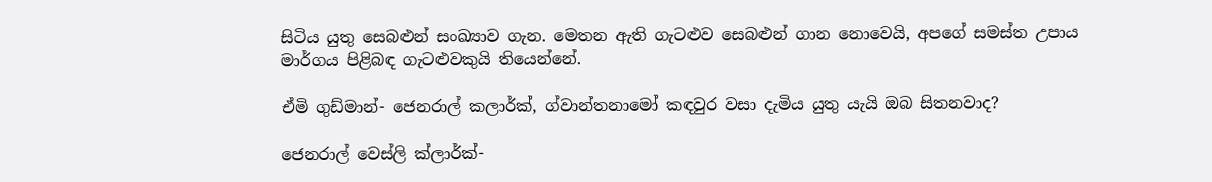සිටිය යුතු සෙබළුන් සංඛ්‍යාව ගැන. මෙතන ඇති ගැටළුව සෙබළුන් ගාන නොවෙයි, අපගේ සමස්ත උපාය මාර්ගය පිළිබඳ ගැටළුවකුයි තියෙන්නේ.

ඒමි ගුඩ්මාන්- ජෙනරාල් කලාර්ක්, ග්වාන්තනාමෝ කඳවුර වසා දැමිය යුතු යැයි ඔබ සිතනවාද?

ජෙනරාල් වෙස්ලි ක්ලාර්ක්-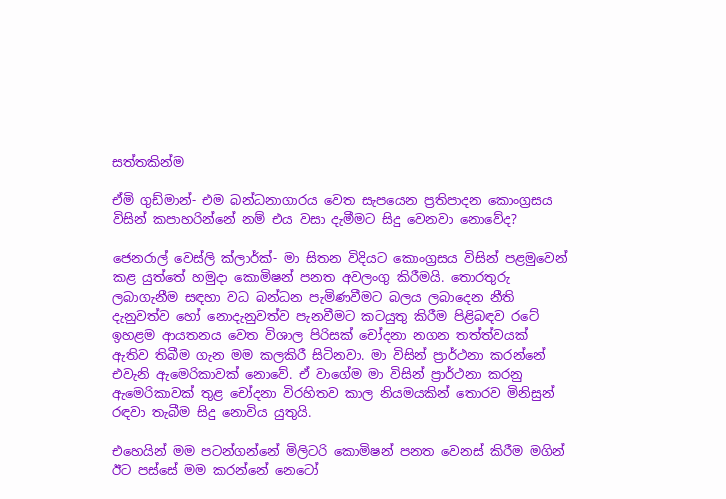සත්තකින්ම

ඒමි ගුඩ්මාන්- එම බන්ධනාගාරය වෙත සැපයෙන ප්‍රතිපාදන කොංග්‍රසය විසින් කපාහරින්නේ නම් එය වසා දැමීමට සිදු වෙනවා නොවේද?

ජෙනරාල් වෙස්ලි ක්ලාර්ක්- මා සිතන විදියට කොංග්‍රසය විසින් පළමුවෙන් කළ යුත්තේ හමුදා කොමිෂන් පනත අවලංගු කිරීමයි. තොරතුරු ලබාගැනීම සඳහා වධ බන්ධන පැමිණවීමට බලය ලබාදෙන නීති දැනුවත්ව හෝ නොදැනුවත්ව පැනවීමට කටයුතු කිරීම පිළිබඳව රටේ ඉහළම ආයතනය වෙත විශාල පිරිසක් චෝදනා නගන තත්ත්වයක් ඇතිව තිබීම ගැන මම කලකිරී සිටිනවා. මා විසින් ප්‍රාර්ථනා කරන්නේ එවැනි ඇමෙරිකාවක් නොවේ. ඒ වාගේම මා විසින් ප්‍රාර්ථනා කරනු ඇමෙරිකාවක් තුළ චෝදනා විරහිතව කාල නියමයකින් තොරව මිනිසුන් රඳවා තැබීම සිදු නොවිය යුතුයි.

එහෙයින් මම පටන්ගන්නේ මිලිටරි කොමිෂන් පනත වෙනස් කිරීම මගින් ඊට පස්සේ මම කරන්නේ නෙටෝ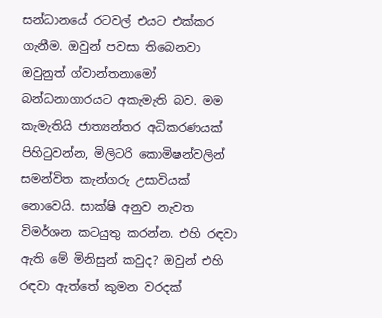සන්ධානයේ රටවල් එයට එක්කර ගැනීම. ඔවුන් පවසා තිබෙනවා ඔවුනුත් ග්වාන්තනාමෝ බන්ධනාගාරයට අකැමැති බව. මම කැමැතියි ජාත්‍යන්තර අධිකරණයක් පිහිටුවන්න, මිලිටරි කොමිෂන්වලින් සමන්විත කැන්ගරු උසාවියක් නොවෙයි. සාක්ෂි අනුව නැවත විමර්ශන කටයුතු කරන්න. එහි රඳවා ඇති මේ මිනිසුන් කවුද? ඔවුන් එහි රඳවා ඇත්තේ කුමන වරදක්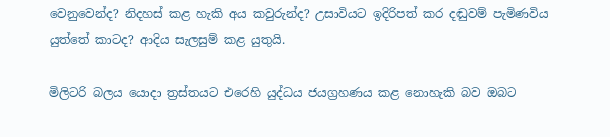වෙනුවෙන්ද? නිදහස් කළ හැකි අය කවුරුන්ද? උසාවියට ඉදිරිපත් කර දඬුවම් පැමිණවිය යුත්තේ කාටද? ආදිය සැලසුම් කළ යුතුයි.

මිලිටරි බලය යොදා ත්‍රස්තයට එරෙහි යුද්ධය ජයග්‍රහණය කළ නොහැකි බව ඔබට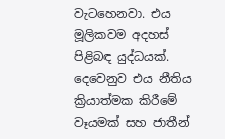වැටහෙනවා. එය මූලිකවම අදහස් පිළිබඳ යුද්ධයක්. දෙවෙනුව එය නීතිය ක්‍රියාත්මක කිරීමේ වෑයමක් සහ ජාතීන්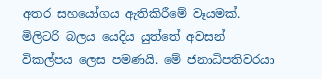අතර සහයෝගය ඇතිකිරීමේ වෑයමක්. මිලිටරි බලය යෙදිය යුත්තේ අවසන් විකල්පය ලෙස පමණයි. මේ ජනාධිපතිවරයා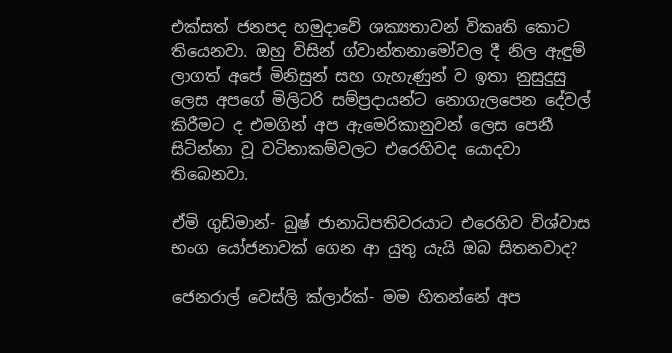එක්සත් ජනපද හමුදාවේ ශක්‍යතාවන් විකෘති කොට තියෙනවා. ඔහු විසින් ග්වාන්තනාමෝවල දී නිල ඇඳුම් ලාගත් අපේ මිනිසුන් සහ ගැහැණුන් ව ඉතා නුසුදුසු ලෙස අපගේ මිලිටරි සම්ප්‍රදායන්ට නොගැලපෙන දේවල් කිරීමට ද එමගින් අප ඇමෙරිකානුවන් ලෙස පෙනී සිටින්නා වූ වටිනාකම්වලට එරෙහිවද යොදවා තිබෙනවා.

ඒමි ගුඩ්මාන්- බුෂ් ජානාධිපතිවරයාට එරෙහිව විශ්වාස භංග යෝජනාවක් ගෙන ආ යුතු යැයි ඔබ සිතනවාද?

ජෙනරාල් වෙස්ලි ක්ලාර්ක්- මම හිතන්නේ අප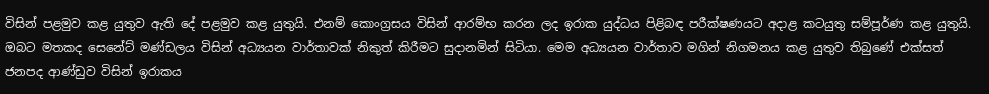විසින් පළමුව කළ යුතුව ඇති දේ පළමුව කළ යුතුයි. එනම් කොංග්‍රසය විසින් ආරම්භ කරන ලද ඉරාක යුද්ධය පිළිබඳ පරීක්ෂණයට අදාළ කටයුතු සම්පූර්ණ කළ යුතුයි. ඔබට මතකද සෙනේට් මණ්ඩලය විසින් අධ්‍යයන වාර්තාවක් නිකුත් කිරීමට සුදානමින් සිටියා. මෙම අධ්‍යයන වාර්තාව මගින් නිගමනය කළ යුතුව තිබුණේ එක්සත් ජනපද ආණ්ඩුව විසින් ඉරාකය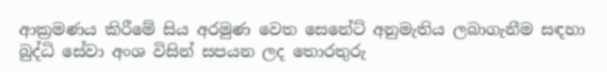ආක්‍රමණය කිරීමේ සිය අරමුණ වෙත සෙනේට් අනුමැතිය ලබාගැනීම සඳහා බුද්ධි සේවා අංශ විසින් සපයන ලද තොරතුරු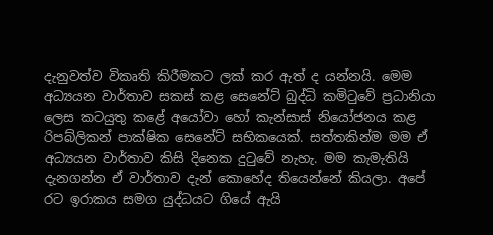දැනුවත්ව විකෘති කිරීමකට ලක් කර ඇත් ද යන්නයි. මෙම අධ්‍යයන වාර්තාව සකස් කළ සෙනේට් බුද්ධි කමිටුවේ ප්‍රධානියා ලෙස කටයුතු කළේ අයෝවා හෝ කැන්සාස් නියෝජනය කළ රිපබ්ලිකන් පාක්ෂික සෙනේට් සභිකයෙක්. සත්තකින්ම මම ඒ අධ්‍යයන වාර්තාව කිසි දිනෙක දුටුවේ නැහැ. මම කැමැතියි දැනගන්න ඒ වාර්තාව දැන් කොහේද තියෙන්නේ කියලා. අපේ රට ඉරාකය සමග යුද්ධයට ගියේ ඇයි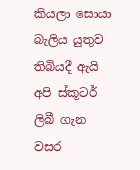කියලා සොයා බැලිය යුතුව තිබියදී ඇයි අපි ස්කූටර් ලිබී ගැන වසර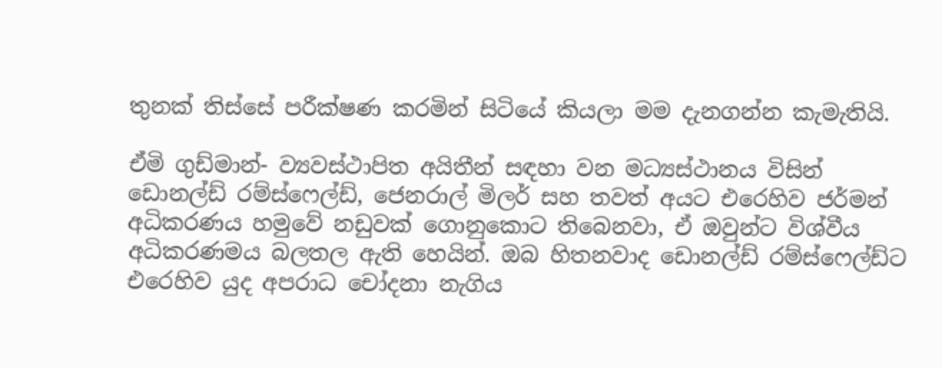තුනක් තිස්සේ පරීක්ෂණ කරමින් සිටියේ කියලා මම දැනගන්න කැමැතියි.

ඒමි ගුඩ්මාන්- ව්‍යවස්ථාපිත අයිතීන් සඳහා වන මධ්‍යස්ථානය විසින් ඩොනල්ඩ් රම්ස්ෆෙල්ඩ්, ජෙනරාල් මිලර් සහ තවත් අයට එරෙහිව ජර්මන් අධිකරණය හමුවේ නඩුවක් ගොනුකොට තිබෙනවා, ඒ ඔවුන්ට විශ්වීය අධිකරණමය බලතල ඇති හෙයින්. ඔබ හිතනවාද ඩොනල්ඩ් රම්ස්ෆෙල්ඩ්ට එරෙහිව යුද අපරාධ චෝදනා නැගිය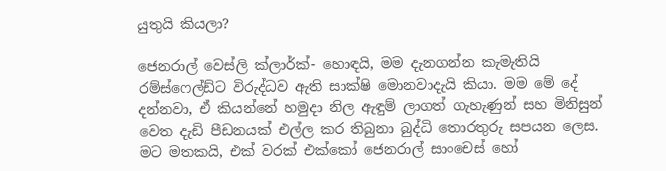යුතුයි කියලා?

ජෙනරාල් වෙස්ලි ක්ලාර්ක්- හොඳයි, මම දැනගන්න කැමැතියි රම්ස්ෆෙල්ඩ්ට විරුද්ධව ඇති සාක්ෂි මොනවාදැයි කියා. මම මේ දේ දන්නවා, ඒ කියන්නේ හමුදා නිල ඇඳුම් ලාගත් ගැහැණුන් සහ මිනිසුන් වෙත දැඩි පීඩනයක් එල්ල කර තිබුනා බුද්ධි තොරතුරු සපයන ලෙස. මට මතකයි, එක් වරක් එක්කෝ ජෙනරාල් සාංචෙස් හෝ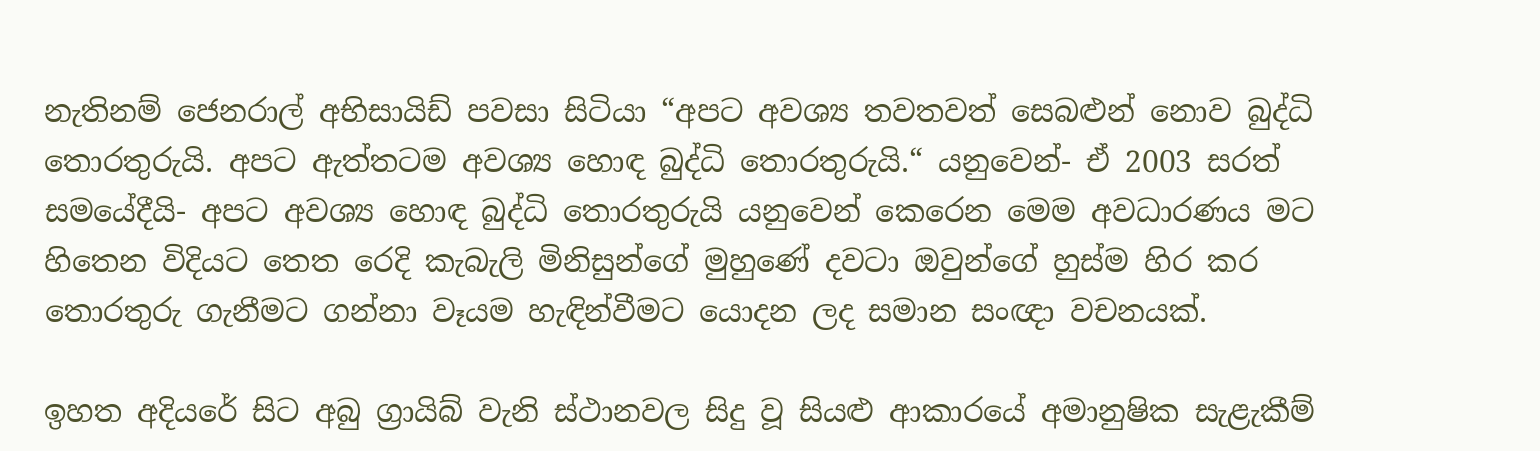නැතිනම් ජෙනරාල් අභිසායිඩ් පවසා සිටියා “අපට අවශ්‍ය තවතවත් සෙබළුන් නොව බුද්ධි තොරතුරුයි. අපට ඇත්තටම අවශ්‍ය හොඳ බුද්ධි තොරතුරුයි.“ යනුවෙන්- ඒ 2003 සරත් සමයේදීයි- අපට අවශ්‍ය හොඳ බුද්ධි තොරතුරුයි යනුවෙන් කෙරෙන මෙම අවධාරණය මට හිතෙන විදියට තෙත රෙදි කැබැලි මිනිසුන්ගේ මුහුණේ දවටා ඔවුන්ගේ හුස්ම හිර කර තොරතුරු ගැනීමට ගන්නා වෑයම හැඳින්වීමට යොදන ලද සමාන සංඥා වචනයක්.

ඉහත අදියරේ සිට අබු ග්‍රායිබ් වැනි ස්ථානවල සිදු වූ සියළු ආකාරයේ අමානුෂික සැළැකීම්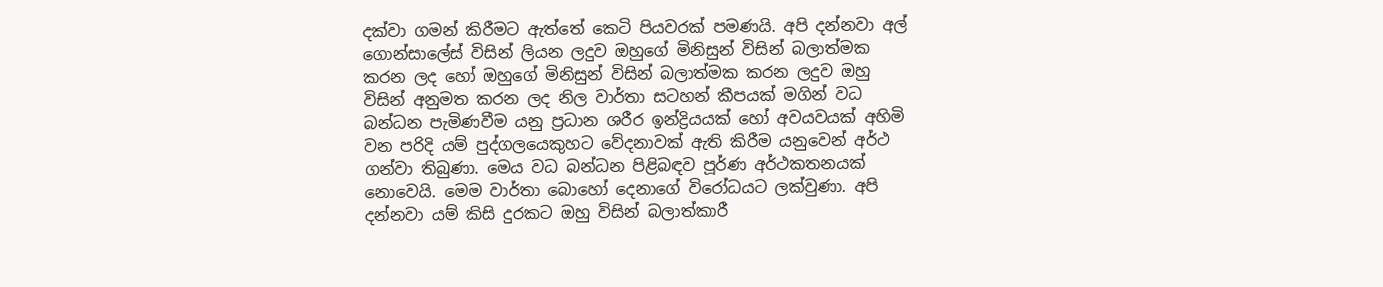දක්වා ගමන් කිරීමට ඇත්තේ කෙටි පියවරක් පමණයි. අපි දන්නවා අල් ගොන්සාලේස් විසින් ලියන ලදුව ඔහුගේ මිනිසුන් විසින් බලාත්මක කරන ලද හෝ ඔහුගේ මිනිසුන් විසින් බලාත්මක කරන ලදුව ඔහු විසින් අනුමත කරන ලද නිල වාර්තා සටහන් කීපයක් මගින් වධ බන්ධන පැමිණවීම යනු ප්‍රධාන ශරීර ඉන්ද්‍රියයක් හෝ අවයවයක් අහිමි වන පරිදි යම් පුද්ගලයෙකුහට වේදනාවක් ඇති කිරීම යනුවෙන් අර්ථ ගන්වා තිබුණා. මෙය වධ බන්ධන පිළිබඳව පූර්ණ අර්ථකතනයක් නොවෙයි. මෙම වාර්තා බොහෝ දෙනාගේ විරෝධයට ලක්වුණා. අපි දන්නවා යම් කිසි දුරකට ඔහු විසින් බලාත්කාරී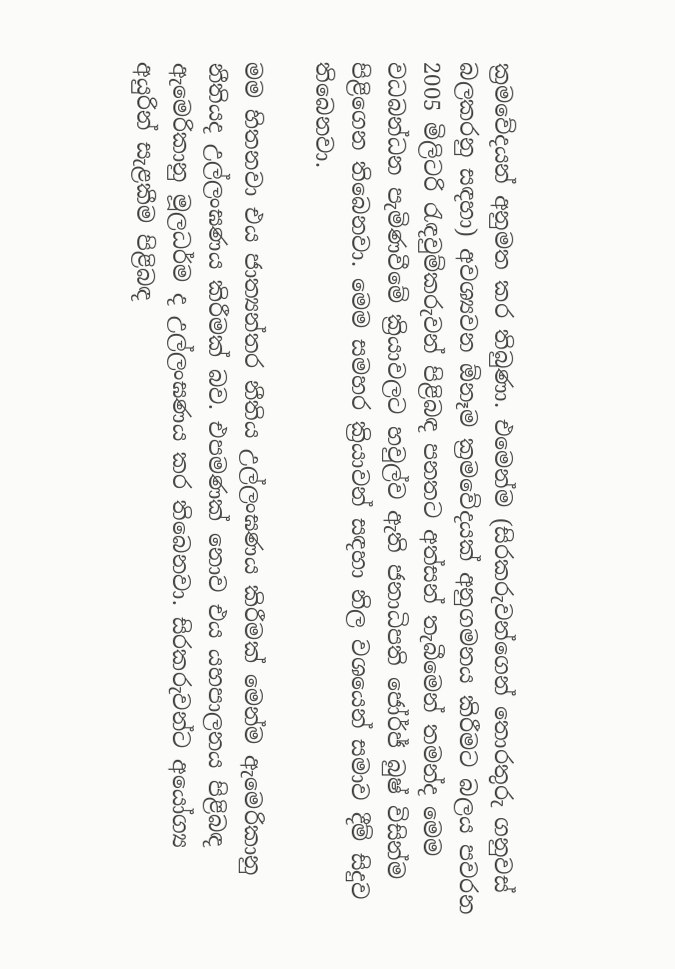ක්‍රමවේදයන් අනුමත කර තිබුණා. එමෙන්ම (සිරකරුවන්ගෙන් තොරතුරු ගනුවස් බලකරනු සඳහා) අවශ්‍යවන ඕනෑම ක්‍රමවේදයක් අනුගමනය කිරීමට බලය පවරන 2005 මිලිටරි රැඳවුම්කරුවන් පිළිබඳ පනතට අත්සන් තැබීමෙන් තමන්ද මෙම වධබන්ධන පැමිණවීමේ ක්‍රියාවලට හවුල්ව ඇති ජනාධිපති ජෝර්ජ් බුෂ් විසින්ම පිළිගෙන තිබෙනවා. මෙම සමහර ක්‍රියාවන් සඳහා නිල වශයෙන් සමාව දීම් සිදුව තිබෙනවා.

මම හිතනවා එය ජාත්‍යන්තර නීතිය උල්ලංඝණය කිරීමක් මෙන්ම ඇමෙරිකානු නීතියද උල්ලංඝණය කිරීමක් බව. එපමණක් නොව එය යහපාලනය පිළිබඳ ඇමෙරිකානු මූලධර්ම ද උල්ලංඝණය කර තිබෙනවා. සිරකරුවන්ට අයෝග්‍ය අයුරින් සැළකීම පිළිබඳ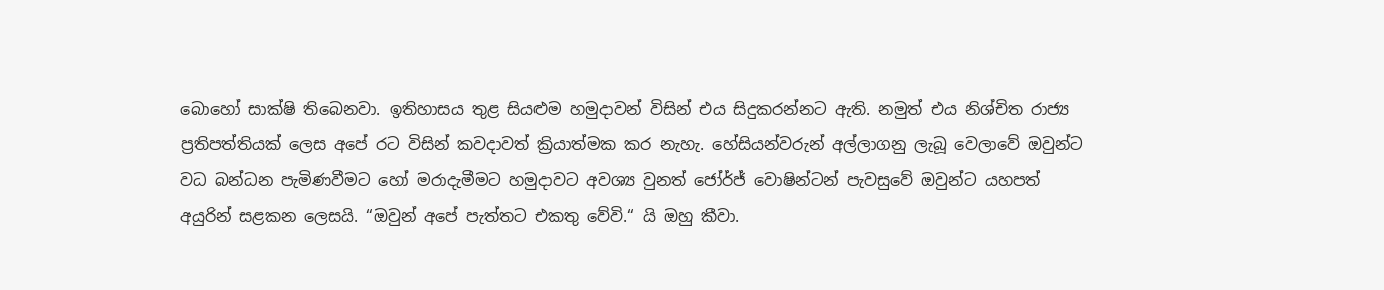බොහෝ සාක්ෂි තිබෙනවා. ඉතිහාසය තුළ සියළුම හමුදාවන් විසින් එය සිදුකරන්නට ඇති. නමුත් එය නිශ්චිත රාජ්‍ය ප්‍රතිපත්තියක් ලෙස අපේ රට විසින් කවදාවත් ක්‍රියාත්මක කර නැහැ. හේසියන්වරුන් අල්ලාගනු ලැබූ වෙලාවේ ඔවුන්ට වධ බන්ධන පැමිණවීමට හෝ මරාදැමීමට හමුදාවට අවශ්‍ය වුනත් ජෝර්ජ් වොෂින්ටන් පැවසුවේ ඔවුන්ට යහපත් අයුරින් සළකන ලෙසයි. “ඔවුන් අපේ පැත්තට එකතු වේවි.“ යි ඔහු කීවා.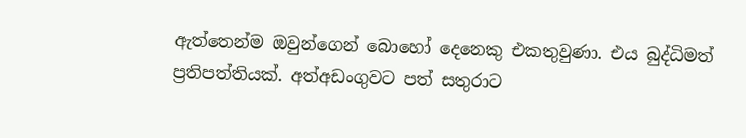ඇත්තෙන්ම ඔවුන්ගෙන් බොහෝ දෙනෙකු එකතුවුණා. එය බුද්ධිමත් ප්‍රතිපත්තියක්. අත්අඩංගුවට පත් සතුරාට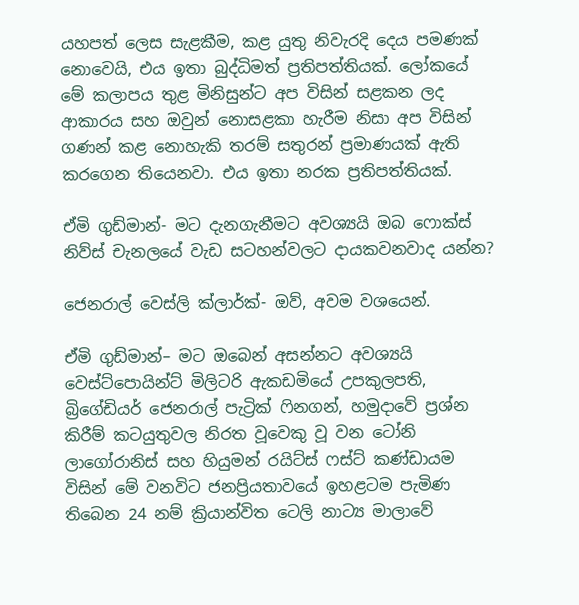යහපත් ලෙස සැළකීම, කළ යුතු නිවැරදි දෙය පමණක් නොවෙයි, එය ඉතා බුද්ධිමත් ප්‍රතිපත්තියක්. ලෝකයේ මේ කලාපය තුළ මිනිසුන්ට අප විසින් සළකන ලද ආකාරය සහ ඔවුන් නොසළකා හැරීම නිසා අප විසින් ගණන් කළ නොහැකි තරම් සතුරන් ප්‍රමාණයක් ඇති කරගෙන තියෙනවා. එය ඉතා නරක ප්‍රතිපත්තියක්.

ඒමි ගුඩ්මාන්- මට දැනගැනීමට අවශ්‍යයි ඔබ ෆොක්ස් නිව්ස් චැනලයේ වැඩ සටහන්වලට දායකවනවාද යන්න?

ජෙනරාල් වෙස්ලි ක්ලාර්ක්- ඔව්, අවම වශයෙන්.

ඒමි ගුඩ්මාන්– මට ඔබෙන් අසන්නට අවශ්‍යයි වෙස්ට්පොයින්ට් මිලිටරි ඇකඩමියේ උපකුලපති, බ්‍රිගේඩියර් ජෙනරාල් පැට්‍රික් ෆිනගන්, හමුදාවේ ප්‍රශ්න කිරීම් කටයුතුවල නිරත වූවෙකු වූ වන ටෝනි ලාගෝරානිස් සහ හියුමන් රයිට්ස් ෆස්ට් කණ්ඩායම විසින් මේ වනවිට ජනප්‍රියතාවයේ ඉහළටම පැමිණ තිබෙන 24 නම් ක්‍රියාන්විත ටෙලි නාට්‍ය මාලාවේ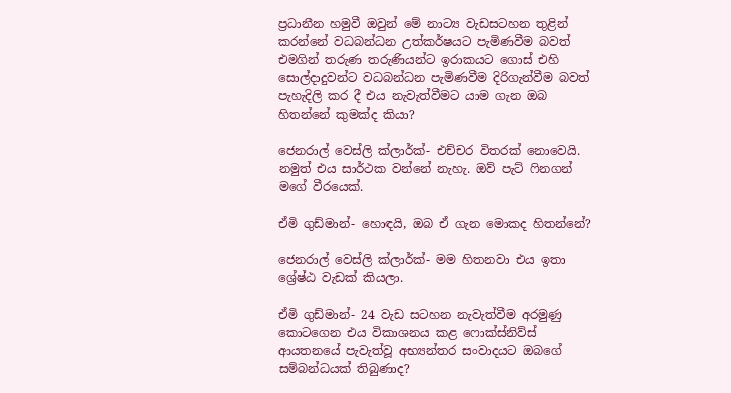ප්‍රධානීන හමුවී ඔවුන් මේ නාට්‍ය වැඩසටහන තුළින් කරන්නේ වධබන්ධන උත්කර්ෂයට පැමිණවීම බවත් එමගින් තරුණ තරුණියන්ට ඉරාකයට ගොස් එහි සොල්දාදුවන්ට වධබන්ධන පැමිණවීම දිරිගැන්වීම බවත් පැහැදිලි කර දී එය නැවැත්වීමට යාම ගැන ඔබ හිතන්නේ කුමක්ද කියා?

ජෙනරාල් වෙස්ලි ක්ලාර්ක්- එච්චර විතරක් නොවෙයි. නමුත් එය සාර්ථක වන්නේ නැහැ. ඔව් පැට් ෆිනගන් මගේ වීරයෙක්.

ඒමි ගුඩ්මාන්- හොඳයි, ඔබ ඒ ගැන මොකද හිතන්නේ?

ජෙනරාල් වෙස්ලි ක්ලාර්ක්- මම හිතනවා එය ඉතා ශ්‍රේෂ්ඨ වැඩක් කියලා.

ඒමි ගුඩ්මාන්- 24 වැඩ සටහන නැවැත්වීම අරමුණු කොටගෙන එය විකාශනය කළ ෆොක්ස්නිව්ස් ආයතනයේ පැවැත්වූ අභ්‍යන්තර සංවාදයට ඔබගේ සම්බන්ධයක් තිබුණාද?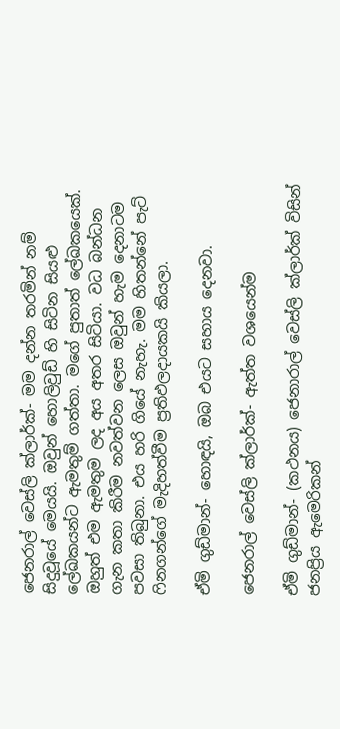ජෙනරාල් වෙස්ලි ක්ලාර්ක්- මම දන්න තරමින් නම් සිදුවූයේ මෙයයි. ඔවුන් හොලිවුඩ් හි සිටින සියළු ලේඛකයන්ට ඇමතුම් ගත්තා. මගේ පුතාත් ලේඛකයෙක්. ඔහුත් එම ඇමතුම ලද අය අතර සිටියා. වධ බන්ධන ගැන කතා කිරීම නවත්වන ලෙස ඔවුන් හැම දෙනාටම පවසා තිබුනා. එය හරි ගියේ නැහැ. මම හිතන්නේ පැට් ෆිනගන්ගේ මැදිහත්වීම ප්‍රතිඵලදායකයි කියලා.

ඒමි ගුඩ්මාන්- හොඳයි, ඔබ එයට සහාය දෙනවා.

ජෙනරාල් වෙස්ලි ක්ලාර්ක්- ඇත්ත වශයෙන්ම

ඒමි ගුඩ්මාන්- (කථනය) ජෙනාරාල් වෙස්ලි ක්ලාර්ක් විසින් ජනප්‍රිය ඇමෙරිකන්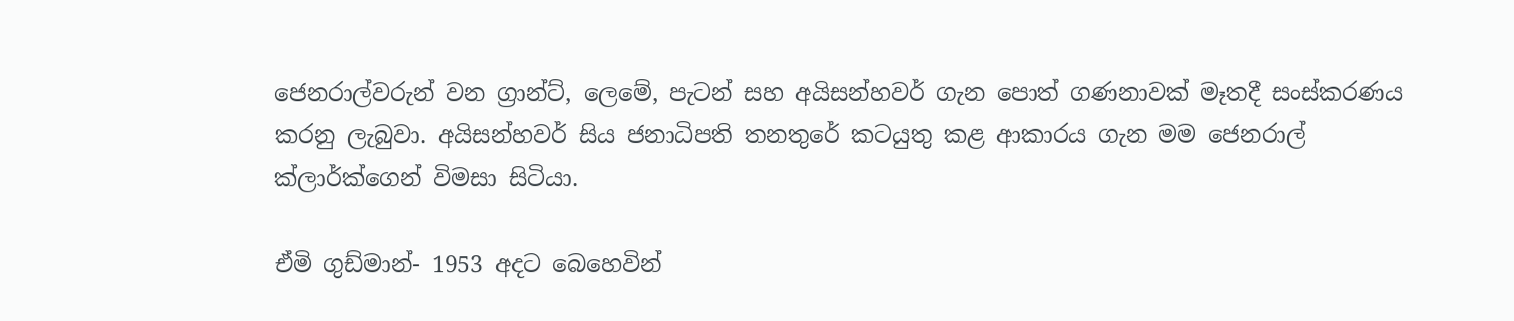ජෙනරාල්වරුන් වන ග්‍රාන්ට්, ලෙමේ, පැටන් සහ අයිසන්හවර් ගැන පොත් ගණනාවක් මෑතදී සංස්කරණය කරනු ලැබුවා. අයිසන්හවර් සිය ජනාධිපති තනතුරේ කටයුතු කළ ආකාරය ගැන මම ජෙනරාල් ක්ලාර්ක්ගෙන් විමසා සිටියා.

ඒමි ගුඩ්මාන්- 1953 අදට බෙහෙවින්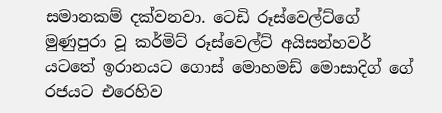සමානකම් දක්වනවා. ටෙඩි රූස්වෙල්ට්ගේ මුණුපුරා වූ කර්මිට් රූස්වෙල්ට් අයිසන්හවර් යටතේ ඉරානයට ගොස් මොහමඩ් මොසාදිග් ගේ රජයට එරෙහිව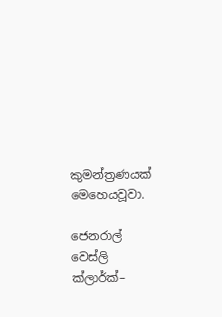කුමන්ත්‍රණයක් මෙහෙයවූවා.

ජෙනරාල් වෙස්ලි ක්ලාර්ක්–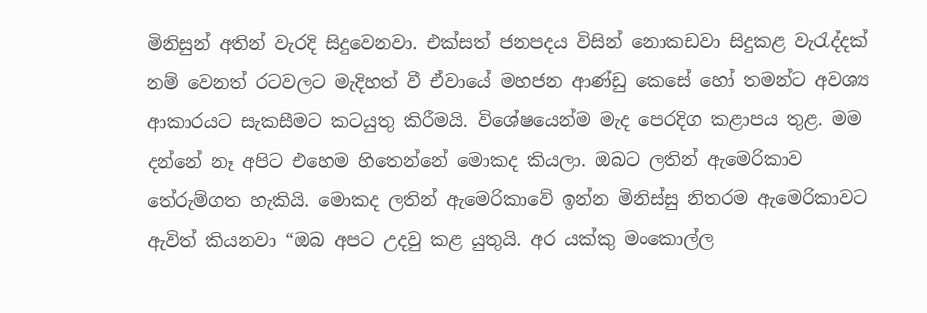මිනිසුන් අතින් වැරදි සිදුවෙනවා. එක්සත් ජනපදය විසින් නොකඩවා සිදුකළ වැරැද්දක් නම් වෙනත් රටවලට මැදිහත් වී ඒවායේ මහජන ආණ්ඩු කෙසේ හෝ තමන්ට අවශ්‍ය ආකාරයට සැකසීමට කටයුතු කිරීමයි. විශේෂයෙන්ම මැද පෙරදිග කළාපය තුළ. මම දන්නේ නෑ අපිට එහෙම හිතෙන්නේ මොකද කියලා. ඔබට ලතින් ඇමෙරිකාව තේරුම්ගත හැකියි. මොකද ලතින් ඇමෙරිකාවේ ඉන්න මිනිස්සු නිතරම ඇමෙරිකාවට ඇවිත් කියනවා “ඔබ අපට උදවු කළ යුතුයි. අර යක්කු මංකොල්ල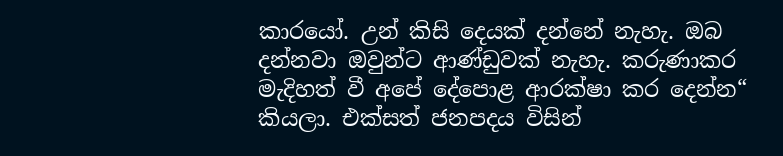කාරයෝ. උන් කිසි දෙයක් දන්නේ නැහැ. ඔබ දන්නවා ඔවුන්ට ආණ්ඩුවක් නැහැ. කරුණාකර මැදිහත් වී අපේ දේපොළ ආරක්ෂා කර දෙන්න“ කියලා. එක්සත් ජනපදය විසින්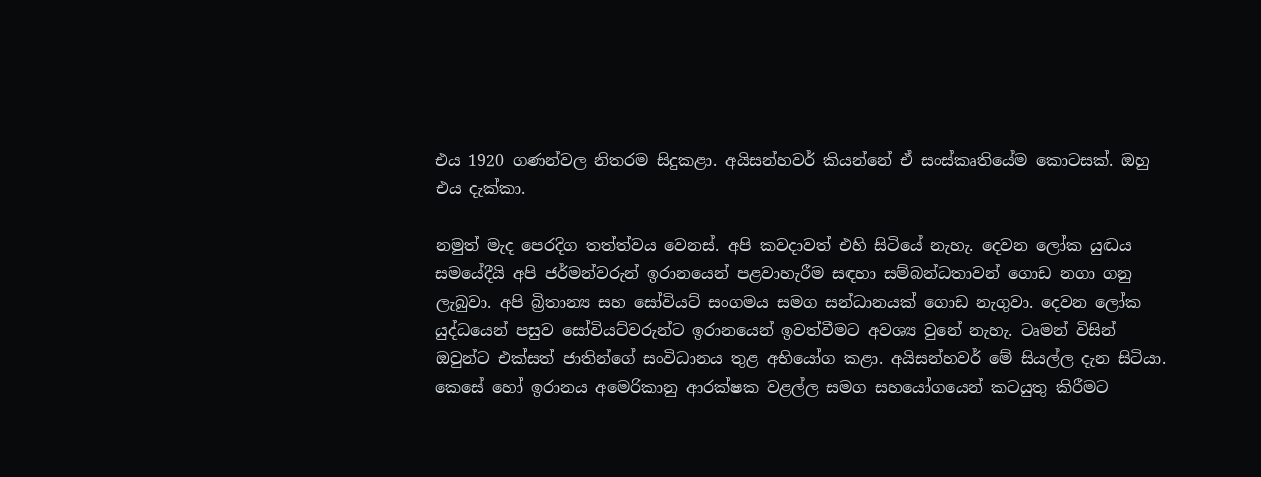එය 1920 ගණන්වල නිතරම සිදුකළා. අයිසන්හවර් කියන්නේ ඒ සංස්කෘතියේම කොටසක්. ඔහු එය දැක්කා.

නමුත් මැද පෙරදිග තත්ත්වය වෙනස්. අපි කවදාවත් එහි සිටියේ නැහැ. දෙවන ලෝක යුද්‍ධය සමයේදීයි අපි ජර්මන්වරුන් ඉරානයෙන් පළවාහැරීම සඳහා සම්බන්ධතාවන් ගොඩ නගා ගනු ලැබුවා. අපි බ්‍රිතාන්‍ය සහ සෝවියට් සංගමය සමග සන්ධානයක් ගොඩ නැගුවා. දෙවන ලෝක යුද්ධයෙන් පසුව සෝවියට්වරුන්ට ඉරානයෙන් ඉවත්වීමට අවශ්‍ය වුනේ නැහැ. ටෘමන් විසින් ඔවුන්ට එක්සත් ජාතින්ගේ සංවිධානය තුළ අභියෝග කළා. අයිසන්හවර් මේ සියල්ල දැන සිටියා. කෙසේ හෝ ඉරානය අමෙරිකානු ආරක්ෂක වළල්ල සමග සහයෝගයෙන් කටයුතු කිරීමට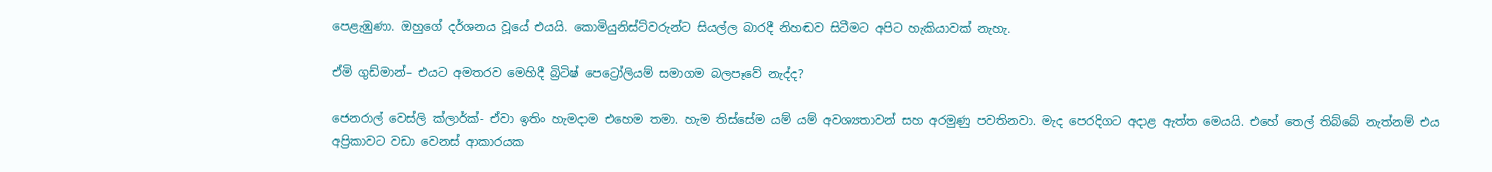පෙළැඹුණා. ඔහුගේ දර්ශනය වූයේ එයයි. කොමියුනිස්ට්වරුන්ට සියල්ල බාරදී නිහඬව සිටීමට අපිට හැකියාවක් නැහැ.

ඒමි ගුඩ්මාන්– එයට අමතරව මෙහිදී බ්‍රිටිෂ් පෙට්‍රෝලියම් සමාගම බලපෑවේ නැද්ද?

ජෙනරාල් වෙස්ලි ක්ලාර්ක්- ඒවා ඉතිං හැමදාම එහෙම තමා. හැම තිස්සේම යම් යම් අවශ්‍යතාවන් සහ අරමුණු පවතිනවා. මැද පෙරදිගට අදාළ ඇත්ත මෙයයි. එහේ තෙල් තිබ්බේ නැත්නම් එය අප්‍රිකාවට වඩා වෙනස් ආකාරයක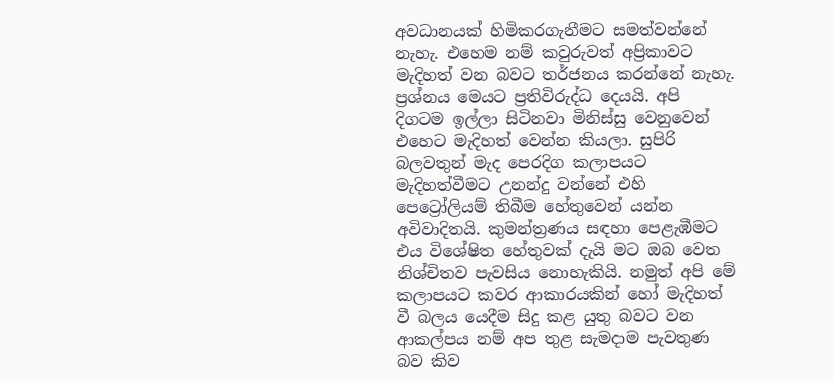අවධානයක් හිමිකරගැනීමට සමත්වන්නේ නැහැ. එහෙම නම් කවුරුවත් අප්‍රිකාවට මැදිහත් වන බවට තර්ජනය කරන්නේ නැහැ. ප්‍රශ්නය මෙයට ප්‍රතිවිරුද්ධ දෙයයි. අපි දිගටම ඉල්ලා සිටිනවා මිනිස්සු වෙනුවෙන් එහෙට මැදිහත් වෙන්න කියලා. සුපිරි බලවතුන් මැද පෙරදිග කලාපයට මැදිහත්වීමට උනන්දු වන්නේ එහි පෙට්‍රෝලියම් තිබීම හේතුවෙන් යන්න අවිවාදිතයි. කුමන්ත්‍රණය සඳහා පෙළැඹීමට එය විශේෂිත හේතුවක් දැයි මට ඔබ වෙත නිශ්චිතව පැවසිය නොහැකියි. නමුත් අපි මේ කලාපයට කවර ආකාරයකින් හෝ මැදිහත් වී බලය යෙදීම සිදු කළ යුතු බවට වන ආකල්පය නම් අප තුළ සැමදාම පැවතුණ බව කිව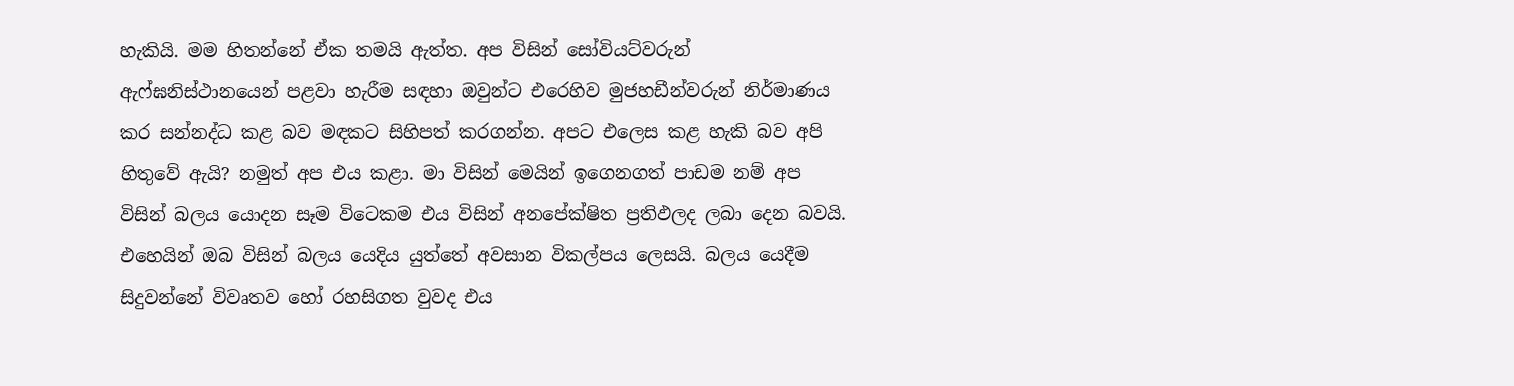හැකියි. මම හිතන්නේ ඒක තමයි ඇත්ත. අප විසින් සෝවියට්වරුන් ඇෆ්ඝනිස්ථානයෙන් පළවා හැරීම සඳහා ඔවුන්ට එරෙහිව මුජහඩීන්වරුන් නිර්මාණය කර සන්නද්ධ කළ බව මඳකට සිහිපත් කරගන්න. අපට එලෙස කළ හැකි බව අපි හිතුවේ ඇයි? නමුත් අප එය කළා. මා විසින් මෙයින් ඉගෙනගත් පාඩම නම් අප විසින් බලය යොදන සෑම විටෙකම එය විසින් අනපේක්ෂිත ප්‍රතිඵලද ලබා දෙන බවයි. එහෙයින් ඔබ විසින් බලය යෙදිය යුත්තේ අවසාන විකල්පය ලෙසයි. බලය යෙදීම සිදුවන්නේ විවෘතව හෝ රහසිගත වුවද එය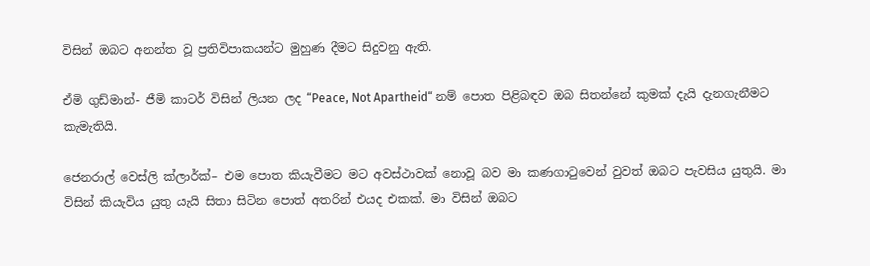විසින් ඔබට අනන්ත වූ ප්‍රතිවිපාකයන්ට මුහුණ දීමට සිදුවනු ඇති.

ඒමි ගුඩ්මාන්- ජීමි කාටර් විසින් ලියන ලද “Peace, Not Apartheid“ නම් පොත පිළිබඳව ඔබ සිතන්නේ කුමක් දැයි දැනගැනීමට කැමැතියි.

ජෙනරාල් වෙස්ලි ක්ලාර්ක්– එම පොත කියැවීමට මට අවස්ථාවක් නොවූ බව මා කණගාටුවෙන් වුවත් ඔබට පැවසිය යුතුයි. මා විසින් කියැවිය යුතු යැයි සිතා සිටින පොත් අතරින් එයද එකක්. මා විසින් ඔබට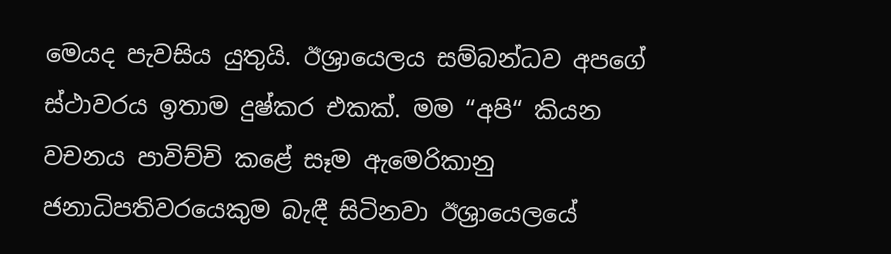මෙයද පැවසිය යුතුයි. ඊශ්‍රායෙලය සම්බන්ධව අපගේ ස්ථාවරය ඉතාම දුෂ්කර එකක්. මම “අපි“ කියන වචනය පාවිච්චි කළේ සෑම ඇමෙරිකානු ජනාධිපතිවරයෙකුම බැඳී සිටිනවා ඊශ්‍රායෙලයේ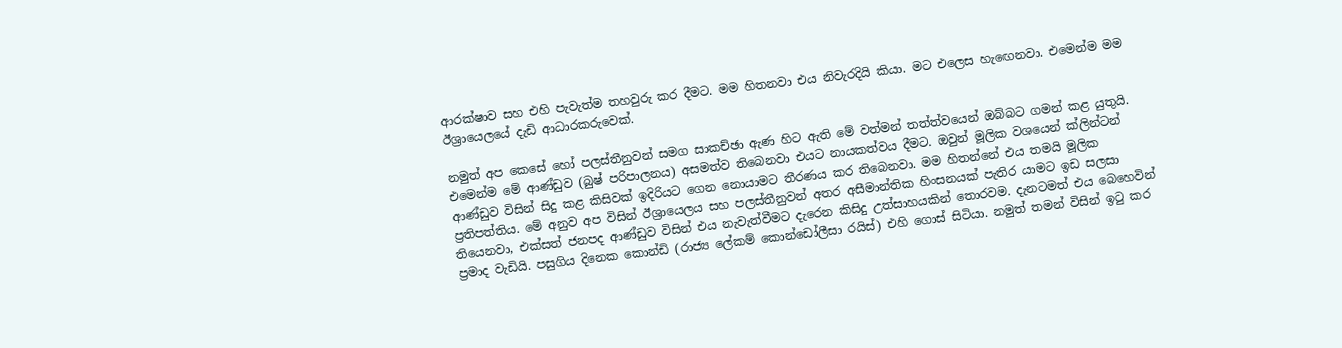ආරක්ෂාව සහ එහි පැවැත්ම තහවුරු කර දීමට. මම හිතනවා එය නිවැරදියි කියා. මට එලෙස හැ‍ඟෙනවා. එමෙන්ම මම ඊශ්‍රායෙලයේ දැඩි ආධාරකරුවෙක්.

නමුත් අප කෙසේ හෝ පලස්තීනුවන් සමග සාකච්ඡා ඇණ හිට ඇති මේ වත්මන් තත්ත්වයෙන් ඔබ්බට ගමන් කළ යුතුයි. එමෙන්ම මේ ආණ්ඩුව (බුෂ් පරිපාලනය) අසමත්ව තිබෙනවා එයට නායකත්වය දීමට. ඔවුන් මූලික වශයෙන් ක්ලින්ටන් ආණ්ඩුව විසින් සිදු කළ කිසිවක් ඉදිරියට ගෙන නොයාමට තීරණය කර තිබෙනවා. මම හිතන්නේ එය තමයි මූලික ප්‍රතිපත්තිය. මේ අනුව අප විසින් ඊශ්‍රායෙලය සහ පලස්තීනුවන් අතර අසීමාන්තික හිංසනයක් පැතිර යාමට ඉඩ සලසා තියෙනවා, එක්සත් ජනපද ආණ්ඩුව විසින් එය නැවැත්වීමට දැරෙන කිසිදු උත්සාහයකින් තොරවම. දැනටමත් එය බෙහෙවින් ප්‍රමාද වැඩියි. පසුගිය දිනෙක කොන්ඩි (රාජ්‍ය ලේකම් කොන්ඩෝලීසා රයිස්) එහි ගොස් සිටියා. නමුත් තමන් විසින් ඉටු කර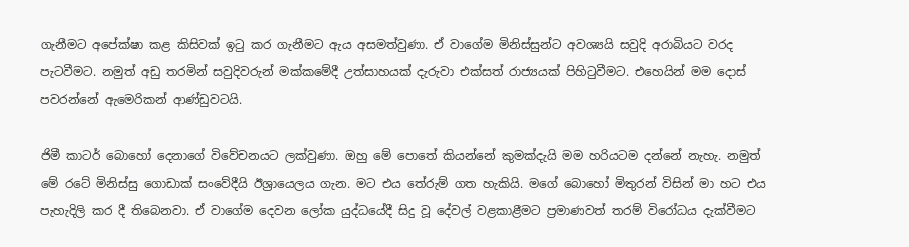ගැනීමට අපේක්ෂා කළ කිසිවක් ඉටු කර ගැනීමට ඇය අසමත්වුණා. ඒ වාගේම මිනිස්සුන්ට අවශ්‍යයි සවුදි අරාබියට වරද පැටවීමට. නමුත් අඩු තරමින් සවුදිවරුන් මක්කමේදී උත්සාහයක් දැරුවා එක්සත් රාජ්‍යයක් පිහිටුවීමට. එහෙයින් මම දොස් පවරන්නේ ඇමෙරිකන් ආණ්ඩුවටයි.

ජිමී කාටර් බොහෝ දෙනාගේ විවේචනයට ලක්වුණා. ඔහු මේ පොතේ කියන්නේ කුමක්දැයි මම හරියටම දන්නේ නැහැ. නමුත් මේ රටේ මිනිස්සු ගොඩාක් සංවේදීයි ඊශ්‍රායෙලය ගැන. මට එය තේරුම් ගත හැකියි. මගේ බොහෝ මිතුරන් විසින් මා හට එය පැහැදිලි කර දී තිබෙනවා. ඒ වාගේම දෙවන ලෝක යුද්ධයේදී සිදු වූ දේවල් වළකාළීමට ප්‍රමාණවත් තරම් විරෝධය දැක්වීමට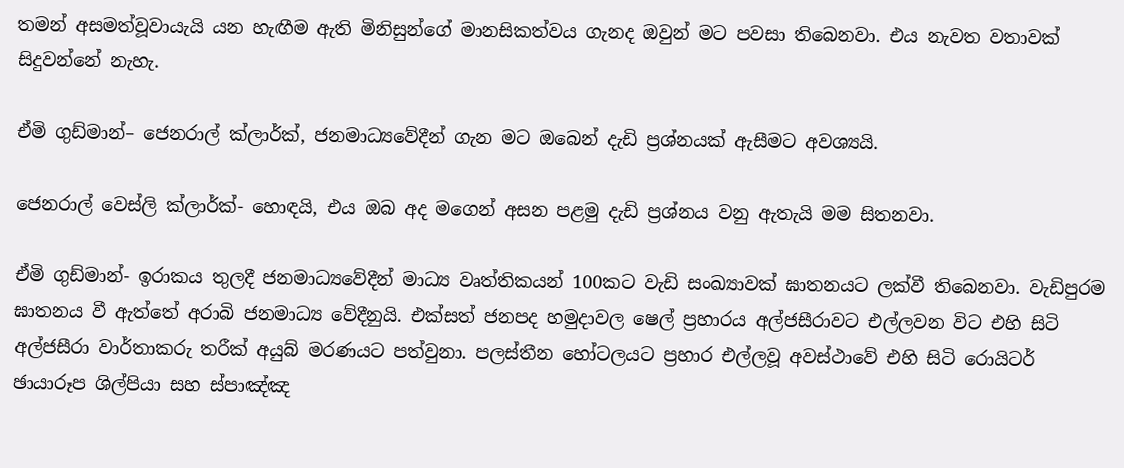තමන් අසමත්වූවායැයි යන හැඟීම ඇති මිනිසුන්ගේ මානසිකත්වය ගැනද ඔවුන් මට පවසා තිබෙනවා. එය නැවත වතාවක් සිදුවන්නේ නැහැ.

ඒමි ගුඩ්මාන්– ජෙනරාල් ක්ලාර්ක්, ජනමාධ්‍යවේදීන් ගැන මට ඔබෙන් දැඩි ප්‍රශ්නයක් ඇසීමට අවශ්‍යයි.

ජෙනරාල් වෙස්ලි ක්ලාර්ක්- හොඳයි, එය ඔබ අද මගෙන් අසන පළමු දැඩි ප්‍රශ්නය වනු ඇතැයි මම සිතනවා.

ඒමි ගුඩ්මාන්- ඉරාකය තුලදී ජනමාධ්‍යවේදීන් මාධ්‍ය වෘත්තිකයන් 100කට වැඩි සංඛ්‍යාවක් ඝාතනයට ලක්වී තිබෙනවා. වැඩිපුරම ඝාතනය වී ඇත්තේ අරාබි ජනමාධ්‍ය වේදීනුයි. එක්සත් ජනපද හමුදාවල ෂෙල් ප්‍රහාරය අල්ජසීරාවට එල්ලවන විට එහි සිටි අල්ජසීරා වාර්තාකරු තරීක් අයුබ් මරණයට පත්වුනා. පලස්තීන හෝටලයට ප්‍රහාර එල්ලවූ අවස්ථාවේ එහි සිටි රොයිටර් ඡායාරූප ශිල්පියා සහ ස්පාඤ්ඤ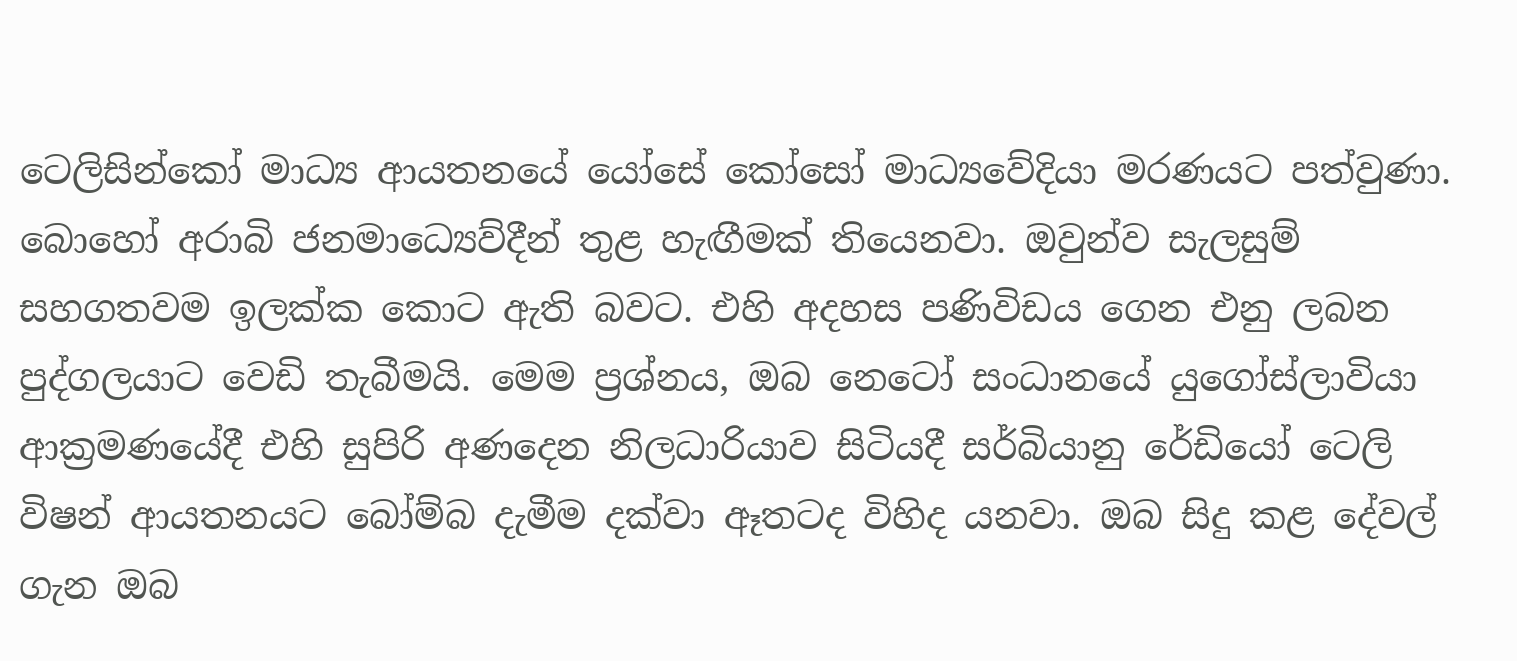ටෙලිසින්කෝ මාධ්‍ය ආයතනයේ යෝසේ කෝසෝ මාධ්‍යවේදියා මරණයට පත්වුණා. බොහෝ අරාබි ජනමාධ්‍යෙව්දීන් තුළ හැඟීමක් තියෙනවා. ඔවුන්ව සැලසුම් සහගතවම ඉලක්ක කොට ඇති බවට. එහි අදහස පණිවිඩය ගෙන එනු ලබන පුද්ගලයාට වෙඩි තැබීමයි. මෙම ප්‍රශ්නය, ඔබ නෙටෝ සංධානයේ යුගෝස්ලාවියා ආක්‍රමණයේදී එහි සුපිරි අණදෙන නිලධාරියාව සිටියදී සර්බියානු රේඩියෝ ටෙලි විෂන් ආයතනයට බෝම්බ දැමීම දක්වා ඈතටද විහිද යනවා. ඔබ සිදු කළ දේවල් ගැන ඔබ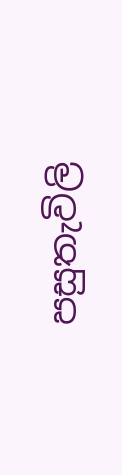පසුතැවිලි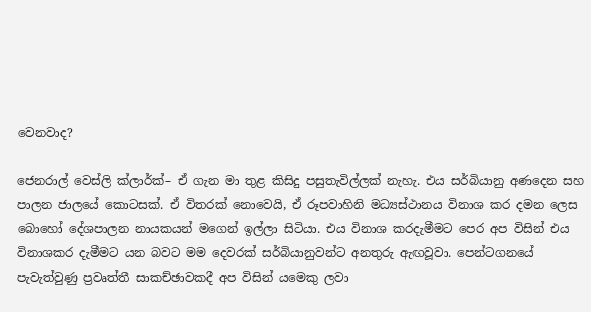වෙනවාද?

ජෙනරාල් වෙස්ලි ක්ලාර්ක්– ඒ ගැන මා තුළ කිසිදු පසුතැවිල්ලක් නැහැ. එය සර්බියානු අණදෙන සහ පාලන ජාලයේ කොටසක්. ඒ විතරක් නොවෙයි, ඒ රූපවාහිනි මධ්‍යස්ථානය විනාශ කර දමන ලෙස බොහෝ දේශපාලන නායකයන් මගෙන් ඉල්ලා සිටියා. එය විනාශ කරදැමීමට පෙර අප විසින් එය විනාශකර දැමීමට යන බවට මම දෙවරක් සර්බියානුවන්ට අනතුරු ඇඟවූවා. පෙන්ටගනයේ පැවැත්වුණු ප්‍රවෘත්තී සාකච්ඡාවකදී අප විසින් යමෙකු ලවා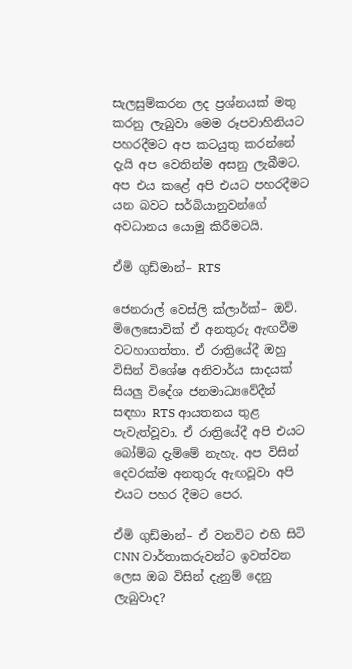සැලසුම්කරන ලද ප්‍රශ්නයක් මතු කරනු ලැබුවා මෙම රූපවාහිනියට පහරදීමට අප කටයුතු කරන්නේ දැයි අප වෙතින්ම අසනු ලැබීමට. අප එය කළේ අපි එයට පහරදීමට යන බවට සර්බියානුවන්ගේ අවධානය යොමු කිරීමටයි.

ඒමි ගුඩ්මාන්– RTS

ජෙනරාල් වෙස්ලි ක්ලාර්ක්– ඔව්. මිලෙසොවික් ඒ අනතුරු ඇඟවීම වටහාගත්තා. ඒ රාත්‍රියේදී ඔහු විසින් විශේෂ අනිවාර්ය සාදයක් සියලු විදේශ ජනමාධ්‍යවේදීන් සඳහා RTS ආයතනය තුළ පැවැත්වූවා. ඒ රාත්‍රියේදී අපි එයට බෝම්බ දැම්මේ නැහැ. අප විසින් දෙවරක්ම අනතුරු ඇඟවූවා අපි එයට පහර දීමට පෙර.

ඒමි ගුඩ්මාන්– ඒ වනවිට එහි සිටි CNN වාර්තාකරුවන්ට ඉවත්වන ලෙස ඔබ විසින් දැනුම් දෙනු ලැබුවාද?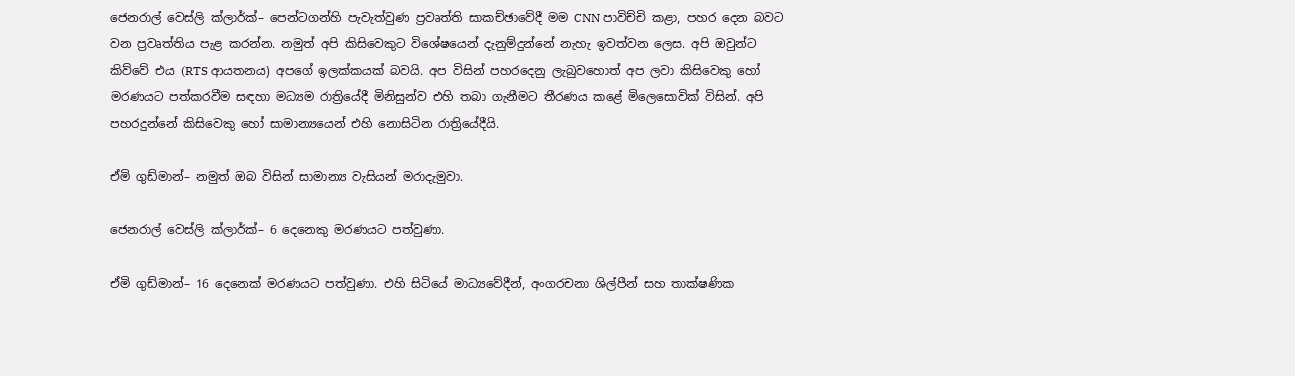ජෙනරාල් වෙස්ලි ක්ලාර්ක්– පෙන්ටගන්හි පැවැත්වුණ ප්‍රවෘත්ති සාකච්ඡාවේදී මම CNN පාවිච්චි කළා, පහර දෙන බවට වන ප්‍රවෘත්තිය පැළ කරන්න. නමුත් අපි කිසිවෙකුට විශේෂයෙන් දැනුම්දුන්නේ නැහැ ඉවත්වන ලෙස. අපි ඔවුන්ට කිව්වේ එය (RTS ආයතනය) අපගේ ඉලක්කයක් බවයි. අප විසින් පහරදෙනු ලැබුවහොත් අප ලවා කිසිවෙකු හෝ මරණයට පත්කරවීම සඳහා මධ්‍යම රාත්‍රියේදී මිනිසුන්ව එහි තබා ගැනීමට තීරණය කළේ මිලෙසොවික් විසින්. අපි පහරදුන්නේ කිසිවෙකු හෝ සාමාන්‍යයෙන් එහි නොසිටින රාත්‍රියේදීයි.

ඒමි ගුඩ්මාන්– නමුත් ඔබ විසින් සාමාන්‍ය වැසියන් මරාදැමුවා.

ජෙනරාල් වෙස්ලි ක්ලාර්ක්– 6 දෙනෙකු මරණයට පත්වුණා.

ඒමි ගුඩ්මාන්– 16 දෙනෙක් මරණයට පත්වුණා. එහි සිටියේ මාධ්‍යවේදීන්, අංගරචනා ශිල්පීන් සහ තාක්ෂණික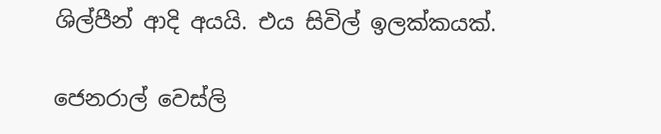ශිල්පීන් ආදි අයයි. එය සිවිල් ඉලක්කයක්.

ජෙනරාල් වෙස්ලි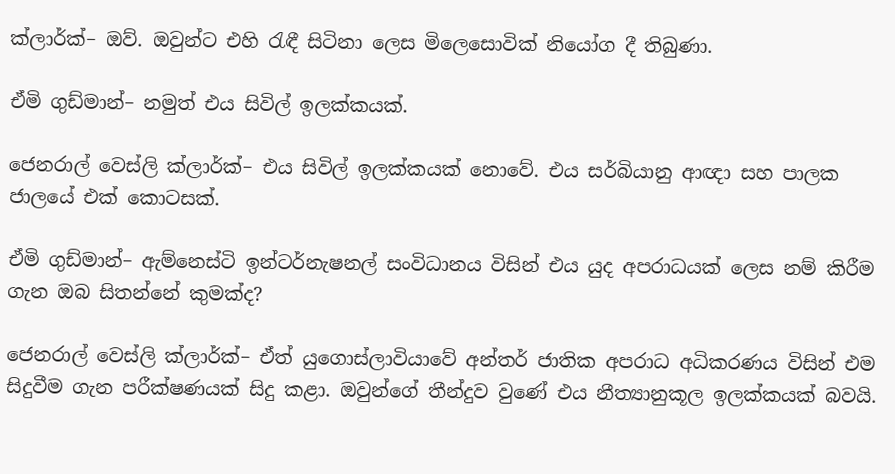ක්ලාර්ක්– ඔව්. ඔවුන්ට එහි රැඳී සිටිනා ලෙස මිලෙසොවික් නියෝග දී තිබුණා.

ඒමි ගුඩ්මාන්– නමුත් එය සිවිල් ඉලක්කයක්.

ජෙනරාල් වෙස්ලි ක්ලාර්ක්– එය සිවිල් ඉලක්කයක් නොවේ. එය සර්බියානු ආඥා සහ පාලක ජාලයේ එක් කොටසක්.

ඒමි ගුඩ්මාන්– ඇම්නෙස්ටි ඉන්ටර්නැෂනල් සංවිධානය විසින් එය යුද අපරාධයක් ලෙස නම් කිරීම ගැන ඔබ සිතන්නේ කුමක්ද?

ජෙනරාල් වෙස්ලි ක්ලාර්ක්– ඒත් යුගොස්ලාවියාවේ අන්තර් ජාතික අපරාධ අධිකරණය විසින් එම සිදුවීම ගැන පරීක්ෂණයක් සිදු කළා. ඔවුන්ගේ තීන්දුව වුණේ එය නීත්‍යානුකූල ඉලක්කයක් බවයි.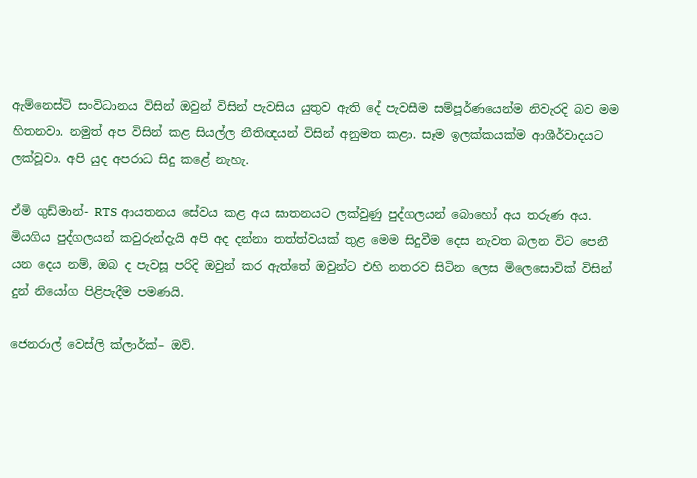ඇම්නෙස්ටි සංවිධානය විසින් ඔවුන් විසින් පැවසිය යුතුව ඇති දේ පැවසීම සම්පූර්ණයෙන්ම නිවැරදි බව මම හිතනවා. නමුත් අප විසින් කළ සියල්ල නීතිඥයන් විසින් අනුමත කළා. සෑම ඉලක්කයක්ම ආශීර්වාදයට ලක්වූවා. අපි යුද අපරාධ සිදු කළේ නැහැ.

ඒමි ගුඩ්මාන්- RTS ආයතනය සේවය කළ අය ඝාතනයට ලක්වුණු පුද්ගලයන් බොහෝ අය තරුණ අය. මියගිය පුද්ගලයන් කවුරුන්දැයි අපි අද දන්නා තත්ත්වයක් තුළ මෙම සිදුවීම දෙස නැවත බලන විට පෙනී යන දෙය නම්, ඔබ ද පැවසූ පරිදි ඔවුන් කර ඇත්තේ ඔවුන්ට එහි නතරව සිටින ලෙස මිලෙසොවික් විසින් දුන් නියෝග පිළිපැදීම පමණයි.

ජෙනරාල් වෙස්ලි ක්ලාර්ක්– ඔව්.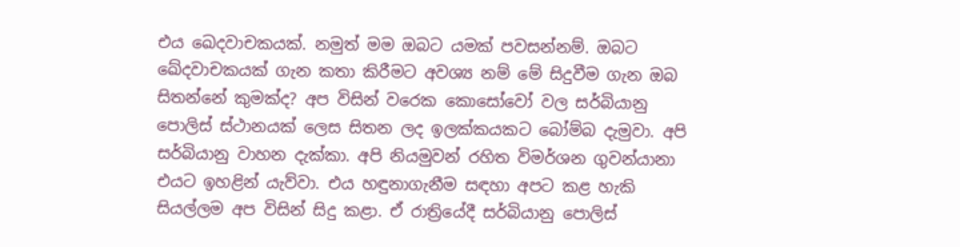එය ඛෙදවාචකයක්. නමුත් මම ඔබට යමක් පවසන්නම්. ඔබට ඛේදවාචකයක් ගැන කතා කිරීමට අවශ්‍ය නම් මේ සිදුවීම ගැන ඔබ සිතන්නේ කුමක්ද? අප විසින් වරෙක කොසෝවෝ වල සර්බියානු පොලිස් ස්ථානයක් ලෙස සිතන ලද ඉලක්කයකට බෝම්බ දැමුවා. අපි සර්බියානු වාහන දැක්කා. අපි නියමුවන් රහිත විමර්ශන ගුවන්යානා එයට ඉහළින් යැව්වා. එය හඳුනාගැනීම සඳහා අපට කළ හැකි සියල්ලම අප විසින් සිදු කළා. ඒ රාත්‍රියේදී සර්බියානු පොලිස්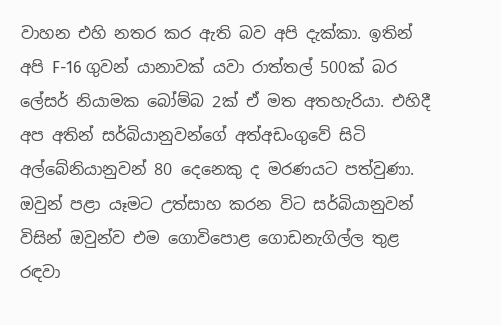වාහන එහි නතර කර ඇති බව අපි දැක්කා. ඉතින් අපි F-16 ගුවන් යානාවක් යවා රාත්තල් 500ක් බර ලේසර් නියාමක බෝම්බ 2ක් ඒ මත අතහැරියා. එහිදී අප අතින් සර්බියානුවන්ගේ අත්අඩංගුවේ සිටි අල්බේනියානුවන් 80 දෙනෙකු ද මරණයට පත්වුණා. ඔවුන් පළා යෑමට උත්සාහ කරන විට සර්බියානුවන් විසින් ඔවුන්ව එම ගොවිපොළ ගොඩනැගිල්ල තුළ රඳවා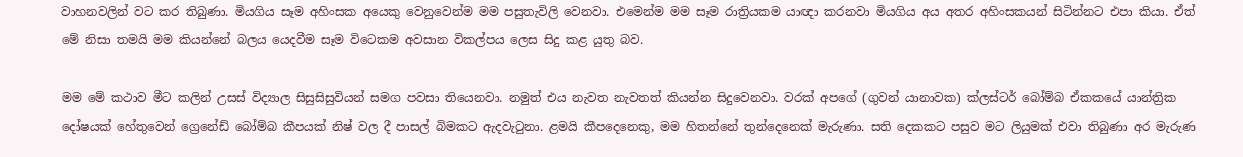වාහනවලින් වට කර තිබුණා. මියගිය සෑම අහිංසක අයෙකු වෙනුවෙන්ම මම පසුතැවිලි වෙනවා. එමෙන්ම මම සෑම රාත්‍රියකම යාඥා කරනවා මියගිය අය අතර අහිංසකයන් සිටින්නට එපා කියා. ඒත් මේ නිසා තමයි මම කියන්නේ බලය යෙදවීම සෑම විටෙකම අවසාන විකල්පය ලෙස සිදු කළ යුතු බව.

මම මේ කථාව මීට කලින් උසස් විද්‍යාල සිසුසිසුවියන් සමග පවසා තියෙනවා. නමුත් එය නැවත නැවතත් කියන්න සිදුවෙනවා. වරක් අපගේ (ගුවන් යානාවක) ක්ලස්ටර් බෝම්බ ඒකකයේ යාන්ත්‍රික දෝෂයක් හේතුවෙන් ග්‍රෙනේඩ් බෝම්බ කීපයක් නිෂ් වල දී පාසල් බිමකට ඇදවැටුනා. ළමයි කීපදෙනෙකු, මම හිතන්නේ තුන්දෙනෙක් මැරුණා. සති දෙකකට පසුව මට ලියුමක් එවා තිබුණා අර මැරුණ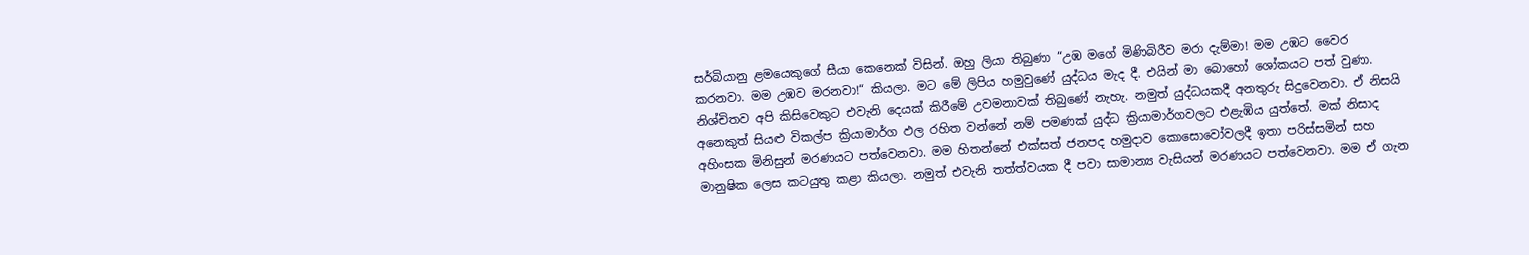සර්බියානු ළමයෙකුගේ සීයා කෙනෙක් විසින්. ඔහු ලියා තිබුණා “උඹ මගේ මිණිබිරීව මරා දැම්මා! මම උඹට වෛර කරනවා. මම උඹව මරනවා!“ කියලා. මට මේ ලිපිය හමුවුණේ යුද්ධය මැද දී. එයින් මා බොහෝ ශෝකයට පත් වුණා. නිශ්චිතව අපි කිසිවෙකුට එවැනි දෙයක් කිරීමේ උවමනාවක් තිබුණේ නැහැ. නමුත් යුද්ධයකදී අනතුරු සිදුවෙනවා. ඒ නිසයි අනෙකුත් සියළු විකල්ප ක්‍රියාමාර්ග ඵල රහිත වන්නේ නම් පමණක් යුද්ධ ක්‍රියාමාර්ගවලට එළැඹිය යුත්තේ. මක් නිසාද අහිංසක මිනිසුන් මරණයට පත්වෙනවා. මම හිතන්නේ එක්සත් ජනපද හමුදාව කොසොවෝවලදී ඉතා පරිස්සමින් සහ මානුෂික ලෙස කටයුතු කළා කියලා. නමුත් එවැනි තත්ත්වයක දී පවා සාමාන්‍ය වැසියන් මරණයට පත්වෙනවා. මම ඒ ගැන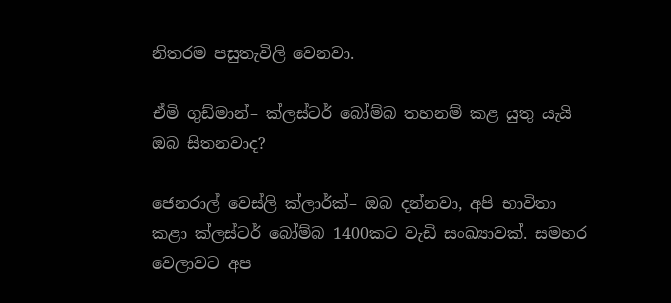නිතරම පසුතැවිලි වෙනවා.

ඒමි ගුඩ්මාන්– ක්ලස්ටර් බෝම්බ තහනම් කළ යුතු යැයි ඔබ සිතනවාද?

ජෙනරාල් වෙස්ලි ක්ලාර්ක්– ඔබ දන්නවා, අපි භාවිතා කළා ක්ලස්ටර් බෝම්බ 1400කට වැඩි සංඛ්‍යාවක්. සමහර වෙලාවට අප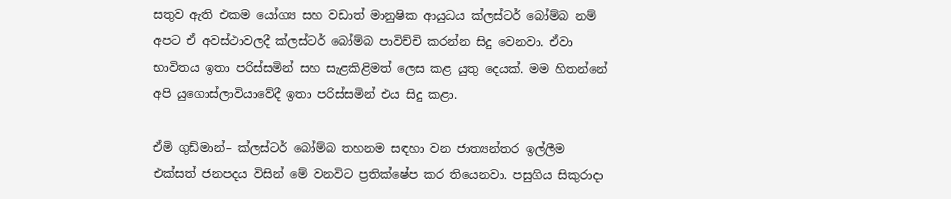සතුව ඇති එකම යෝග්‍ය සහ වඩාත් මානුෂික ආයුධය ක්ලස්ටර් බෝම්බ නම් අපට ඒ අවස්ථාවලදී ක්ලස්ටර් බෝම්බ පාවිච්චි කරන්න සිදු වෙනවා. ඒවා භාවිතය ඉතා පරිස්සමින් සහ සැළකිළිමත් ලෙස කළ යුතු දෙයක්. මම හිතන්නේ අපි යුගොස්ලාවියාවේදී ඉතා පරිස්සමින් එය සිදු කළා.

ඒමි ගුඩ්මාන්– ක්ලස්ටර් බෝම්බ තහනම සඳහා වන ජාත්‍යන්තර ඉල්ලීම එක්සත් ජනපදය විසින් මේ වනවිට ප්‍රතික්ෂේප කර තියෙනවා. පසුගිය සිකුරාදා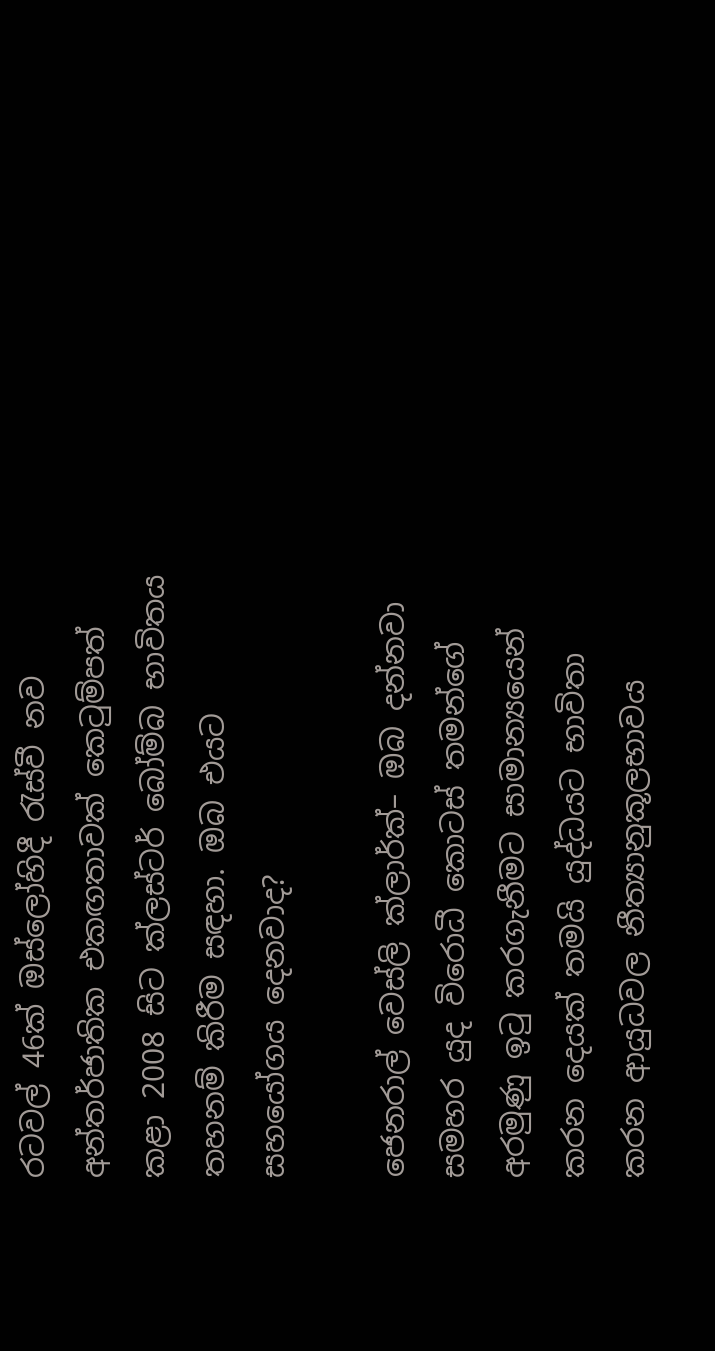රටවල් 46ක් ඔස්ලෝහිදී රැස්වී නව අන්තර්ජාතික එකඟතාවක් කෙටුම්පත් කළා 2008 සිට ක්ලස්ටර් බෝම්බ භාවිතය තහනම් කිරීම සඳහා. ඔබ එයට සහයෝගය දෙනවාද?

ජෙනරාල් වෙස්ලි ක්ලාර්ක්– ඔබ දන්නවා සමහර යුද විරොධී කොටස් තමන්ගේ අරමුණු ඉටු කරගැනීමට සාමාන්‍යයෙන් කරන දෙයක් තමයි යුද්ධයට භාවිතා කරන ආයුධවල නීත්‍යානුකූලභාවය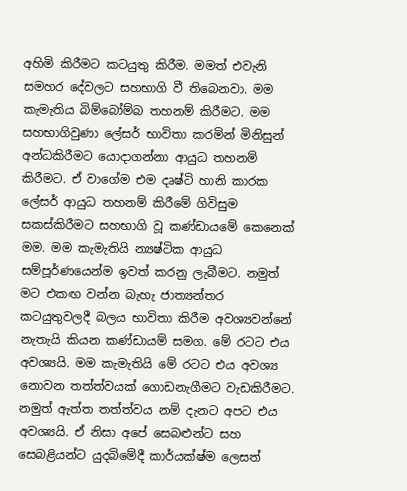අහිමි කිරීමට කටයුතු කිරීම. මමත් එවැනි සමහර දේවලට සහභාගි වී තිබෙනවා. මම කැමැතිය බිම්බෝම්බ තහනම් කිරීමට. මම සහභාගිවුණා ලේසර් භාවිතා කරමින් මිනිසුන් අන්ධකිරීමට යොදාගන්නා ආයුධ තහනම් කිරීමට. ඒ වාගේම එම දෘෂ්ටි හානි කාරක ලේසර් ආයුධ තහනම් කිරීමේ ගිවිසුම සකස්කිරීමට සහභාගි වූ කණ්ඩායමේ කෙනෙක් මම. මම කැමැතියි න්‍යෂ්ටික ආයුධ සම්පූර්ණයෙන්ම ඉවත් කරනු ලැබීමට. නමුත් මට එකඟ වන්න බැහැ ජාත්‍යන්තර කටයුතුවලදී බලය භාවිතා කිරීම අවශ්‍යවන්නේ නැතැයි කියන කණ්ඩායම් සමග. මේ රටට එය අවශ්‍යයි. මම කැමැතියි මේ රටට එය අවශ්‍ය නොවන තත්ත්වයක් ගොඩනැගීමට වැඩකිරීමට. නමුත් ඇත්ත තත්ත්වය නම් දැනට අපට එය අවශ්‍යයි. ඒ නිසා අපේ සෙබළුන්ට සහ සෙබළියන්ට යුදබිමේදී කාර්යක්ෂ්ම ලෙසත්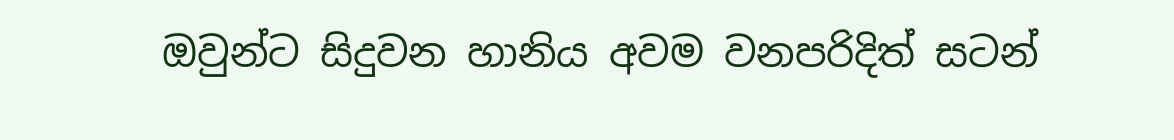ඔවුන්ට සිදුවන හානිය අවම වනපරිදිත් සටන්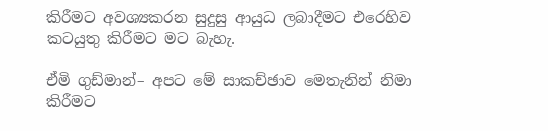කිරීමට අවශ්‍යකරන සුදුසු ආයුධ ලබාදීමට එරෙහිව කටයුතු කිරීමට මට බැහැ.

ඒමි ගුඩ්මාන්– අපට මේ සාකච්ඡාව මෙතැනින් නිමා කිරීමට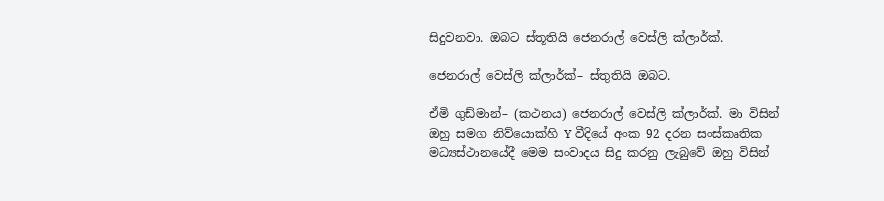සිදුවනවා. ඔබට ස්තූතියි ජෙනරාල් වෙස්ලි ක්ලාර්ක්.

ජෙනරාල් වෙස්ලි ක්ලාර්ක්– ස්තුතියි ඔබට.

ඒමි ගුඩ්මාන්– (කථනය) ජෙනරාල් වෙස්ලි ක්ලාර්ක්. මා විසින් ඔහු සමග නිව්යොක්හි Y වීදියේ අංක 92 දරන සංස්කෘතික මධ්‍යස්ථානයේදී මෙම සංවාදය සිදු කරනු ලැබුවේ ඔහු විසින්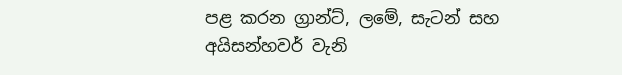පළ කරන ග්‍රාන්ට්, ලමේ, සැටන් සහ අයිසන්හවර් වැනි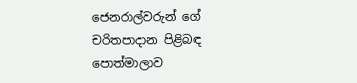ජෙනරාල්වරුන් ගේ චරිතපාදාන පිළිබඳ පොත්මාලාව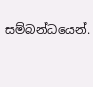සම්බන්ධයෙන්.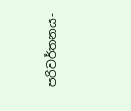පරිවර්තනය-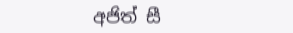අජිත් සී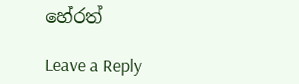හේරත්

Leave a Reply